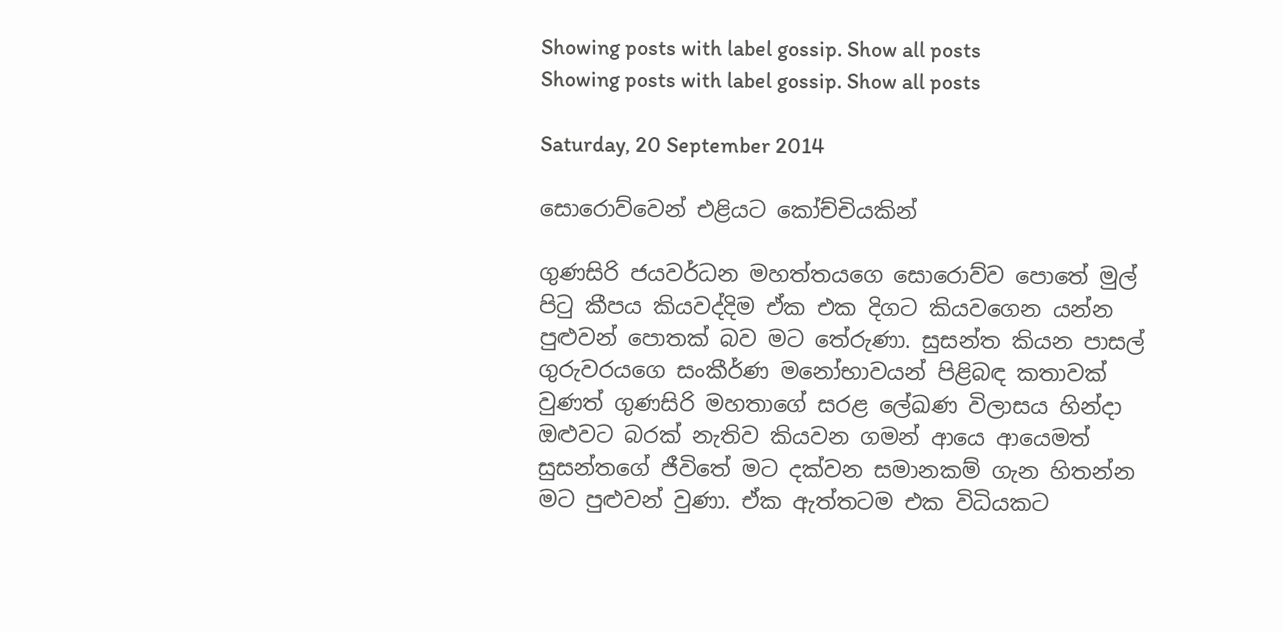Showing posts with label gossip. Show all posts
Showing posts with label gossip. Show all posts

Saturday, 20 September 2014

සොරොව්වෙන් එළියට කෝච්චියකින්

ගුණසිරි ජයවර්ධන මහත්තයගෙ සොරොව්ව පොතේ මුල් පිටු කීපය කියවද්දිම ඒක එක දිගට කියවගෙන යන්න පුළුවන් පොතක් බව මට තේරුණා. සුසන්ත කියන පාසල් ගුරුවරයගෙ සංකීර්ණ මනෝභාවයන් පිළිබඳ කතාවක් වුණත් ගුණසිරි මහතාගේ සරළ ලේඛණ විලාසය හින්දා ඔළුවට බරක් නැතිව කියවන ගමන් ආයෙ ආයෙමත් සුසන්තගේ ජීවිතේ මට දක්වන සමානකම් ගැන හිතන්න මට පුළුවන් වුණා. ඒක ඇත්තටම එක විධියකට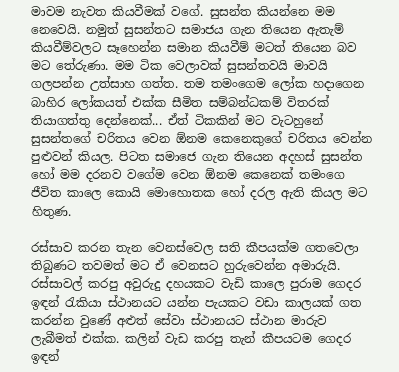මාවම නැවත කියවීමක් වගේ. සුසන්ත කියන්නෙ මම නෙවෙයි. නමුත් සුසන්තට සමාජය ගැන තියෙන ඇතැම් කියවීම්වලට සෑහෙන්න සමාන කියවීම් මටත් තියෙන බව මට තේරුණා. මම ටික වෙලාවක් සුසන්තවයි මාවයි ගලපන්න උත්සාහ ගත්ත. තම තමංගෙම ලෝක හදාගෙන බාහිර ලෝකයත් එක්ක සීමිත සම්බන්ධකම් විතරක් තියාගත්තු දෙන්නෙක්... ඒත් ටිකකින් මට වැටහුනේ සුසන්තගේ චරිතය වෙන ඕනම කෙනෙකුගේ චරිතය වෙන්න පුළුවන් කියල. පිටත සමාජෙ ගැන තියෙන අදහස් සුසන්ත හෝ මම දරනව වගේම වෙන ඕනම කෙනෙක් තමංගෙ ජීවිත කාලෙ කොයි මොහොතක හෝ දරල ඇති කියල මට හිතුණ.

රස්සාව කරන තැන වෙනස්වෙල සති කීපයක්ම ගතවෙලා තිබුණට තවමත් මට ඒ වෙනසට හුරුවෙන්න අමාරුයි. රස්සාවල් කරපු අවුරුදු දහයකට වැඩි කාලෙ පුරාම ගෙදර ඉඳන් රැකියා ස්ථානයට යන්න පැයකට වඩා කාලයක් ගත කරන්න වුණේ අළුත් සේවා ස්ථානයට ස්ථාන මාරුව ලැබීමත් එක්ක. කලින් වැඩ කරපු තැන් කීපයටම ගෙදර ඉඳන්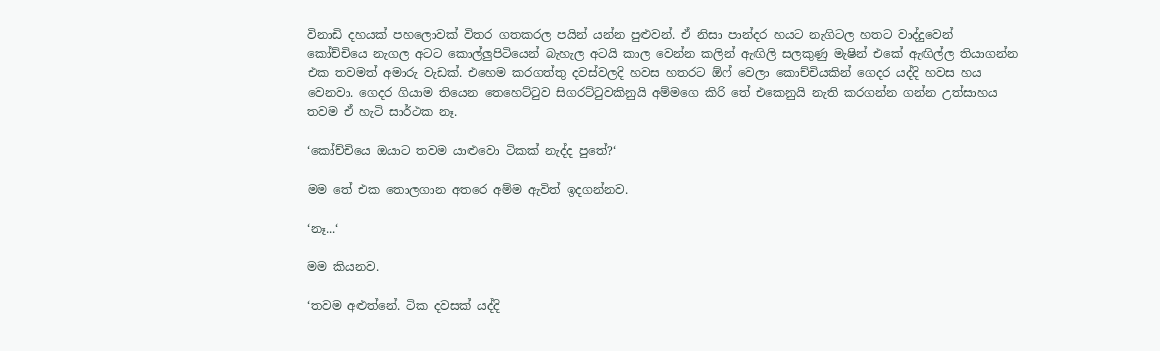විනාඩි දහයක් පහලොවක් විතර ගතකරල පයින් යන්න පුළුවන්. ඒ නිසා පාන්දර හයට නැගිටල හතට වාද්දුවෙන් කෝච්චියෙ නැගල අටට කොල්ලුපිටියෙන් බැහැල අටයි කාල වෙන්න කලින් ඇඟිලි සලකුණු මැෂින් එකේ ඇඟිල්ල තියාගන්න එක තවමත් අමාරු වැඩක්. එහෙම කරගත්තු දවස්වලදි හවස හතරට ඕෆ් වෙලා කොච්චියකින් ගෙදර යද්දි හවස හය වෙනවා. ගෙදර ගියාම තියෙන තෙහෙට්ටුව සිගරට්ටුවකිනුයි අම්මගෙ කිරි තේ එකෙනුයි නැති කරගන්න ගන්න උත්සාහය තවම ඒ හැටි සාර්ථක නෑ.

‘කෝච්චියෙ ඔයාට තවම යාළුවො ටිකක් නැද්ද පුතේ?‘

මම තේ එක තොලගාන අතරෙ අම්ම ඇවිත් ඉදගන්නව.

‘නෑ...‘

මම කියනව.

‘තවම අළුත්නේ. ටික දවසක් යද්දි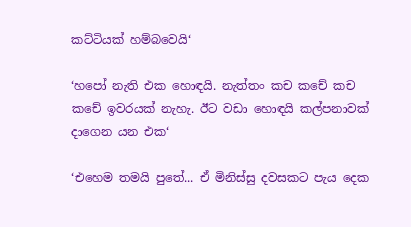කට්ටියක් හම්බවෙයි‘

‘හපෝ නැති එක හොඳයි. නැත්තං කච කචේ කච කචේ ඉවරයක් නැහැ. ඊට වඩා හොඳයි කල්පනාවක් දාගෙන යන එක‘

‘එහෙම තමයි පුතේ... ඒ මිනිස්සු දවසකට පැය දෙක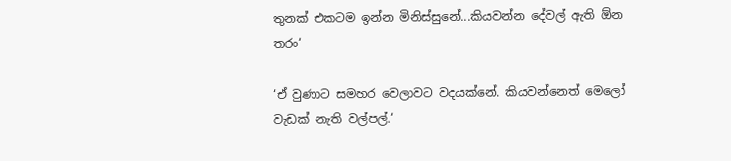තුනක් එකටම ඉන්න මිනිස්සුනේ...කියවන්න දේවල් ඇති ඕන තරං‘

‘ඒ වුණාට සමහර වෙලාවට වදයක්නේ. කියවන්නෙත් මෙලෝ වැඩක් නැති වල්පල්.‘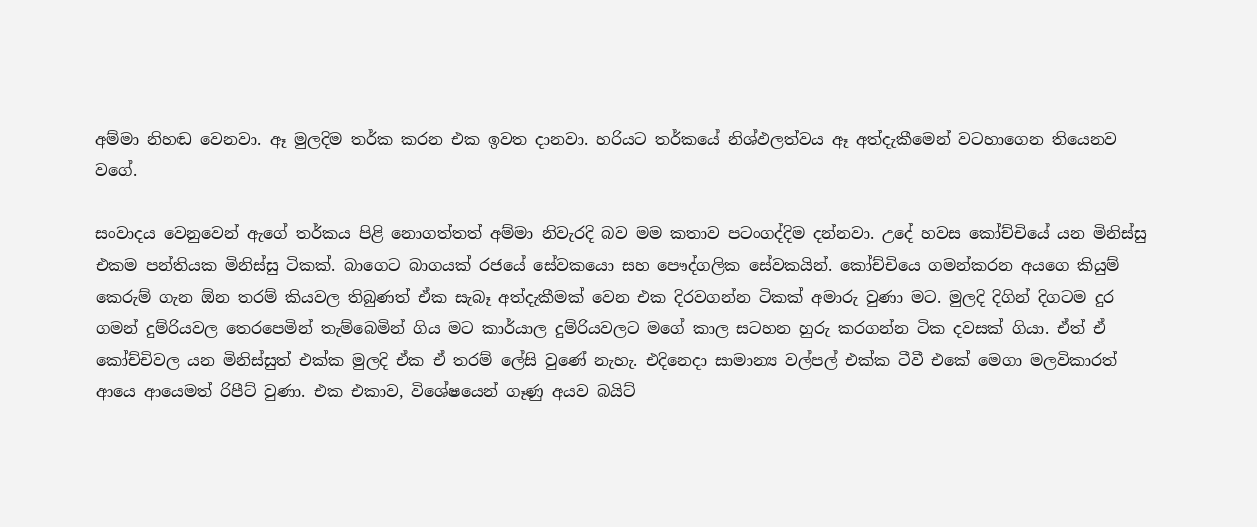අම්මා නිහඬ වෙනවා. ඈ මුලදිම තර්ක කරන එක ඉවත දානවා. හරියට තර්කයේ නිශ්ඵලත්වය ඈ අත්දැකීමෙන් වටහාගෙන තියෙනව වගේ.

සංවාදය වෙනුවෙන් ඇගේ තර්කය පිළි නොගත්තත් අම්මා නිවැරදි බව මම කතාව පටංගද්දිම දන්නවා. උදේ හවස කෝච්චියේ යන මිනිස්සු එකම පන්තියක මිනිස්සු ටිකක්. බාගෙට බාගයක් රජයේ සේවකයො සහ පෞද්ගලික සේවකයින්. කෝච්චියෙ ගමන්කරන අයගෙ කියුම් කෙරුම් ගැන ඕන තරම් කියවල තිබුණත් ඒක සැබෑ අත්දැකීමක් වෙන එක දිරවගන්න ටිකක් අමාරු වුණා මට. මුලදි දිගින් දිගටම දුර ගමන් දුම්රියවල තෙරපෙමින් තැම්බෙමින් ගිය මට කාර්යාල දුම්රියවලට මගේ කාල සටහන හුරු කරගන්න ටික දවසක් ගියා. ඒත් ඒ කෝච්චිවල යන මිනිස්සුත් එක්ක මුලදි ඒක ඒ තරම් ලේසි වුණේ නැහැ. එදිනෙදා සාමාන්‍ය වල්පල් එක්ක ටීවී එකේ මෙගා මලවිකාරත් ආයෙ ආයෙමත් රිපීට් වුණා. එක එකාව, විශේෂයෙන් ගෑණු අයව බයිට්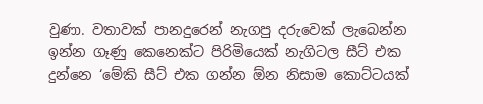වුණා. වතාවක් පානදුරෙන් නැගපු දරුවෙක් ලැබෙන්න ඉන්න ගෑණු කෙනෙක්ට පිරිමියෙක් නැගිටල සීට් එක දුන්නෙ ‘මේකි සීට් එක ගන්න ඕන නිසාම කොට්ටයක්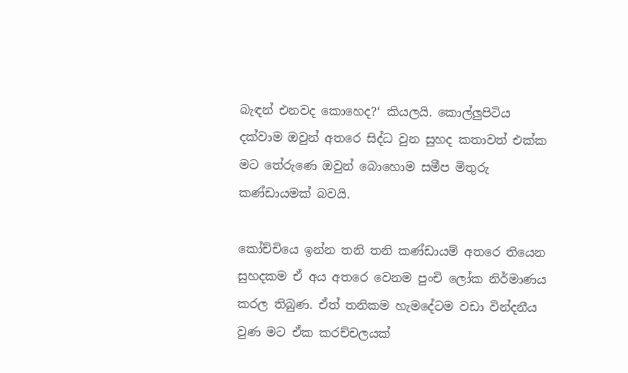බැඳන් එනවද කොහෙද?‘ කියලයි. කොල්ලුපිටිය දක්වාම ඔවුන් අතරෙ සිද්ධ වුන සුහද කතාවත් එක්ක මට තේරුණෙ ඔවුන් බොහොම සමීප මිතුරු කණ්ඩායමක් බවයි.

කෝච්චියෙ ඉන්න තනි තනි කණ්ඩායම් අතරෙ තියෙන සුහදකම ඒ අය අතරෙ වෙනම පුංචි ලෝක නිර්මාණය කරල තිබුණ. ඒත් තනිකම හැමදේටම වඩා වින්දනීය වුණ මට ඒක කරච්චලයක්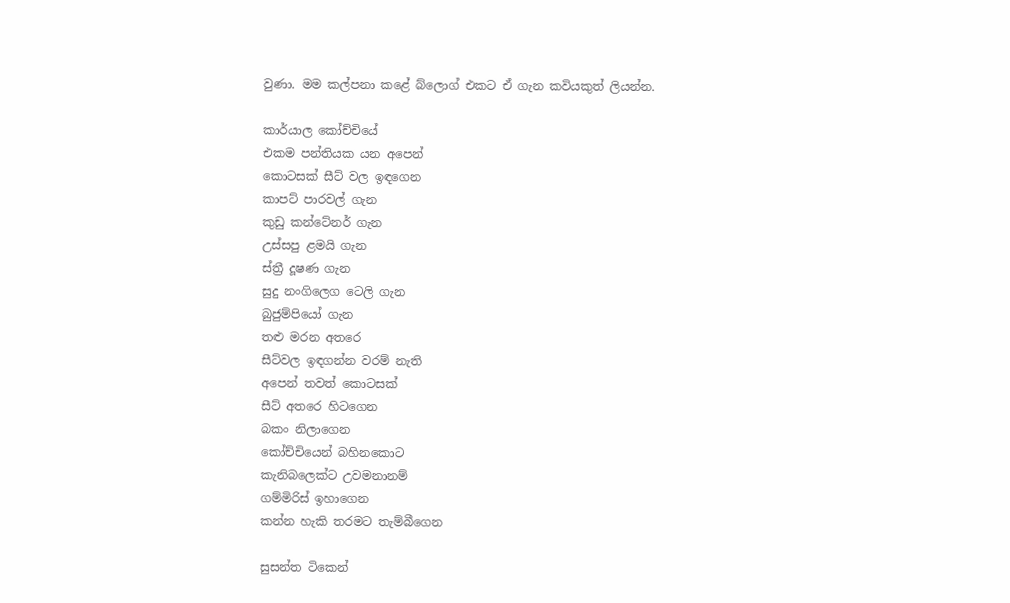වුණා. මම කල්පනා කළේ බ්ලොග් එකට ඒ ගැන කවියකුත් ලියන්න.

කාර්යාල කෝච්චියේ
එකම පන්තියක යන අපෙන්
කොටසක් සීට් වල ඉඳගෙන
කාපට් පාරවල් ගැන
කුඩු කන්ටේනර් ගැන
උස්සපු ළමයි ගැන
ස්ත්‍රී දූෂණ ගැන
සුදු නංගිලෙග ටෙලි ගැන
බුජුම්පියෝ ගැන
තළු මරන අතරෙ
සීට්වල ඉඳගන්න වරම් නැති
අපෙන් තවත් කොටසක්
සීට් අතරෙ හිටගෙන
බකං නිලාගෙන
කෝච්චියෙන් බහිනකොට
කැනිබලෙක්ට උවමනානම්
ගම්මිරිස් ඉහාගෙන
කන්න හැකි තරමට තැම්බීගෙන

සුසන්ත ටිකෙන්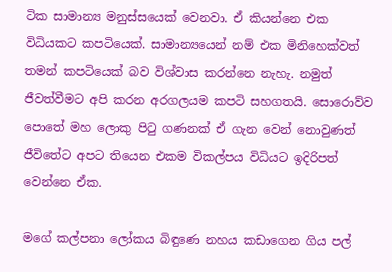ටික සාමාන්‍ය මනුස්සයෙක් වෙනවා. ඒ කියන්නෙ එක විධියකට කපටියෙක්. සාමාන්‍යයෙන් නම් එක මිනිහෙක්වත් තමන් කපටියෙක් බව විශ්වාස කරන්නෙ නැහැ. නමුත් ජීවත්වීමට අපි කරන අරගලයම කපටි සහගතයි. සොරොව්ව පොතේ මහ ලොකු පිටු ගණනක් ඒ ගැන වෙන් නොවුණත් ජීවිතේට අපට තියෙන එකම විකල්පය විධියට ඉදිරිපත් වෙන්නෙ ඒක.

මගේ කල්පනා ලෝකය බිඳුණෙ නහය කඩාගෙන ගිය පල්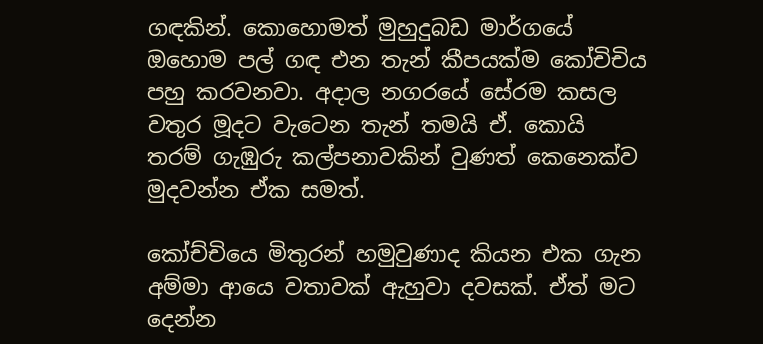ගඳකින්. කොහොමත් මුහුදුබඩ මාර්ගයේ ඔහොම පල් ගඳ එන තැන් කීපයක්ම කෝචිචිය පහු කරවනවා. අදාල නගරයේ සේරම කසල වතුර මූදට වැටෙන තැන් තමයි ඒ. කොයි තරම් ගැඹුරු කල්පනාවකින් වුණත් කෙනෙක්ව මුදවන්න ඒක සමත්.

කෝච්චියෙ මිතුරන් හමුවුණාද කියන එක ගැන අම්මා ආයෙ වතාවක් ඇහුවා දවසක්. ඒත් මට දෙන්න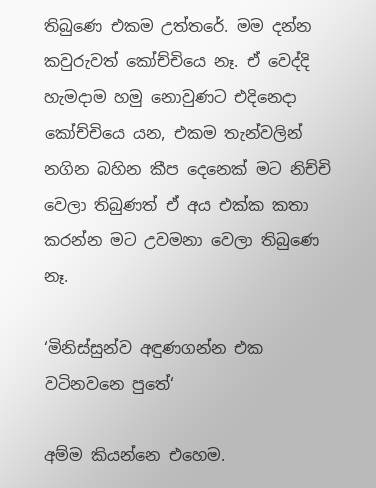තිබුණෙ එකම උත්තරේ. මම දන්න කවුරුවත් කෝච්චියෙ නෑ. ඒ වෙද්දි හැමදාම හමු නොවුණට එදිනෙදා කෝච්චියෙ යන, එකම තැන්වලින් නගින බහින කීප දෙනෙක් මට නිච්චි වෙලා තිබුණත් ඒ අය එක්ක කතා කරන්න මට උවමනා වෙලා තිබුණෙ නෑ.

‘මිනිස්සුන්ව අඳුණගන්න එක වටිනවනෙ පුතේ‘

අම්ම කියන්නෙ එහෙම.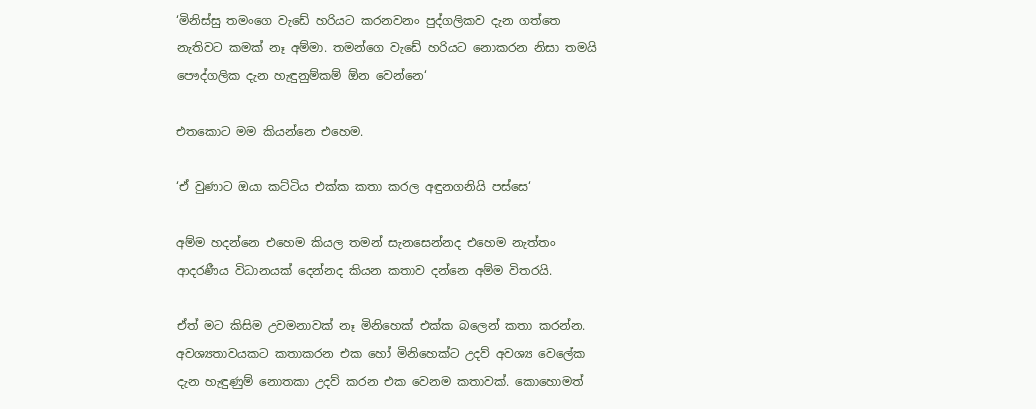‘මිනිස්සු තමංගෙ වැඩේ හරියට කරනවනං පුද්ගලිකව දැන ගත්තෙ නැතිවට කමක් නෑ අම්මා. තමන්ගෙ වැඩේ හරියට නොකරන නිසා තමයි පෞද්ගලික දැන හැඳුනුම්කම් ඕන වෙන්නෙ‘

එතකොට මම කියන්නෙ එහෙම.

‘ඒ වුණාට ඔයා කට්ටිය එක්ක කතා කරල අඳුනගනියි පස්සෙ‘

අම්ම හදන්නෙ එහෙම කියල තමන් සැනසෙන්නද එහෙම නැත්තං ආදරණීය විධානයක් දෙන්නද කියන කතාව දන්නෙ අම්ම විතරයි.

ඒත් මට කිසිම උවමනාවක් නෑ මිනිහෙක් එක්ක බලෙන් කතා කරන්න. අවශ්‍යතාවයකට කතාකරන එක හෝ මිනිහෙක්ට උදව් අවශ්‍ය වෙලේක දැන හැඳුණුම් නොතකා උදව් කරන එක වෙනම කතාවක්. කොහොමත්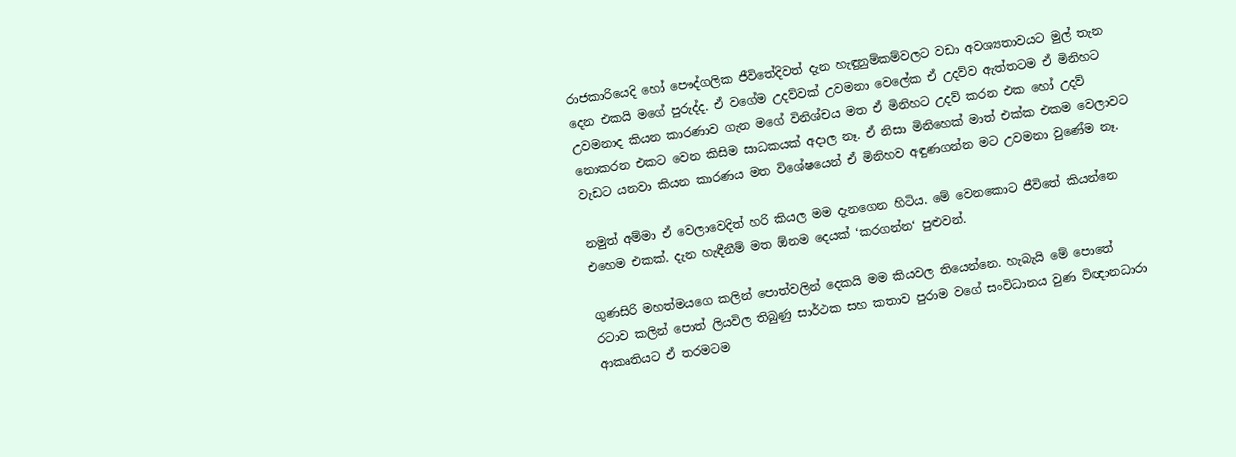රාජකාරියෙදි හෝ පෞද්ගලික ජීවිතේදිවත් දැන හැඳුනුම්කම්වලට වඩා අවශ්‍යතාවයට මුල් තැන දෙන එකයි මගේ පුරුද්ද. ඒ වගේම උදව්වක් උවමනා වෙලේක ඒ උදව්ව ඇත්තටම ඒ මිනිහට උවමනාද කියන කාරණාව ගැන මගේ විනිශ්චය මත ඒ මිනිහට උදව් කරන එක හෝ උදව් නොකරන එකට වෙන කිසිම සාධකයක් අදාල නෑ. ඒ නිසා මිනිහෙක් මාත් එක්ක එකම වෙලාවට වැඩට යනවා කියන කාරණය මත විශේෂයෙන් ඒ මිනිහව අඳුණගන්න මට උවමනා වුණේම නෑ.

නමුත් අම්මා ඒ වෙලාවෙදිත් හරි කියල මම දැනගෙන හිටිය. මේ වෙනකොට ජීවිතේ කියන්නෙ එහෙම එකක්. දැන හැඳීනීම් මත ඕනම දෙයක් ‘කරගන්න‘ පුළුවන්.

ගුණසිරි මහත්මයගෙ කලින් පොත්වලින් දෙකයි මම කියවල තියෙන්නෙ. හැබැයි මේ පොතේ රටාව කලින් පොත් ලියවිල තිබුණු සාර්ථක සහ කතාව පුරාම වගේ සංවිධානය වුණ විඥානධාරා ආකෘතියට ඒ තරමටම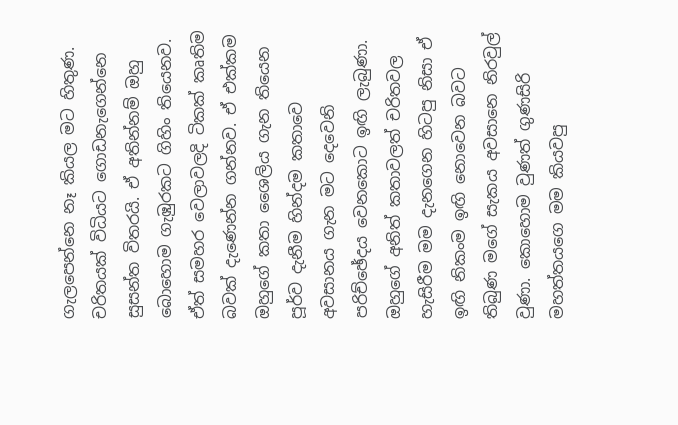ගැලපෙන්නෙ නෑ කියල මට හිතුණ. චරිතයක් විධියට ගොඩනැගෙන්නෙ සුසන්ත විතරයි. ඒ අතින්නම් ඔහු බොහොම ගැඹුරකට ගිහිං තියෙනව. ඒත් සමහර වෙලාවලදි ටිකක් කෘතිම බවක් දැණෙන්න ගන්නව. ඒ එක්කම ඔහුගේ කතා ශෛලිය ගැන තියෙන පූර්ව දැනීම හින්දම කතාවෙ අවසානය ගැන මට දෙවෙනි පරිච්ඡේදය වෙනකොට ඉඟි ලැබුණා. ඔහුගේ අනිත් කතාවලත් චරිතවල හැසිරීම මම දැනගෙන හිටපු නිසා ඒ ඉඟි නිකංම ඉඟි නොවෙන බවට තිබුණ මගේ සැකය අවසානෙ නිරවුල් වුණා. කොහොම වුණත් ගුණසිරි මහත්තයගෙ මම කියවපු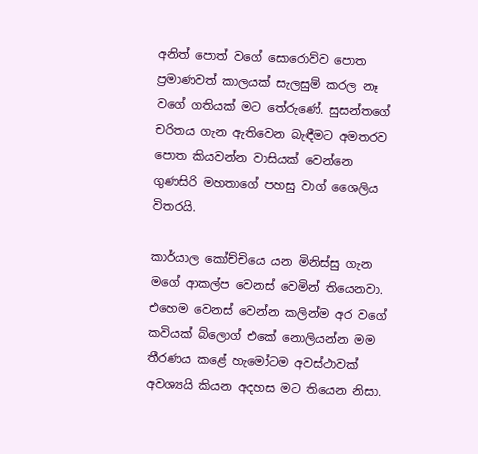අනිත් පොත් වගේ සොරොව්ව පොත ප්‍රමාණවත් කාලයක් සැලසුම් කරල නෑ වගේ ගතියක් මට තේරුණේ. සුසන්තගේ චරිතය ගැන ඇතිවෙන බැඳීමට අමතරව පොත කියවන්න වාසියක් වෙන්නෙ ගුණසිරි මහතාගේ පහසු වාග් ශෛලිය විතරයි.

කාර්යාල කෝච්චියෙ යන මිනිස්සු ගැන මගේ ආකල්ප වෙනස් වෙමින් තියෙනවා. එහෙම වෙනස් වෙන්න කලින්ම අර වගේ කවියක් බ්ලොග් එකේ නොලියන්න මම තීරණය කළේ හැමෝටම අවස්ථාවක් අවශ්‍යයි කියන අදහස මට තියෙන නිසා.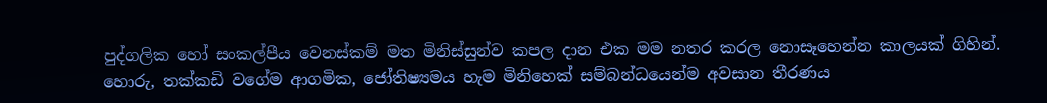පුද්ගලික හෝ සංකල්පීය වෙනස්කම් මත මිනිස්සුන්ව කපල දාන එක මම නතර කරල නොසෑහෙන්න කාලයක් ගිහින්. හොරු, තක්කඩි වගේම ආගමික, ජෝතිෂ්‍යමය හැම මිනිහෙක් සම්බන්ධයෙන්ම අවසාන තීරණය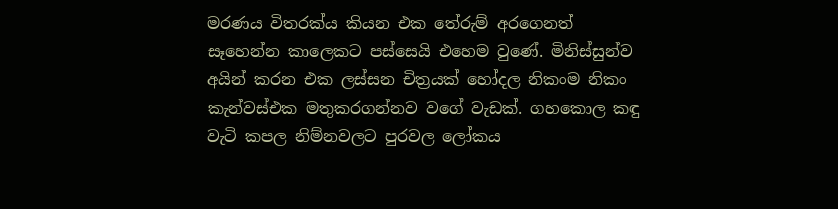මරණය විතරක්ය කියන එක තේරුම් අරගෙනත් සෑහෙන්න කාලෙකට පස්සෙයි එහෙම වුණේ. මිනිස්සුන්ව අයින් කරන එක ලස්සන චිත්‍රයක් හෝදල නිකංම නිකං කැන්වස්එක මතුකරගන්නව වගේ වැඩක්. ගහකොල කඳු වැටි කපල නිම්නවලට පුරවල ලෝකය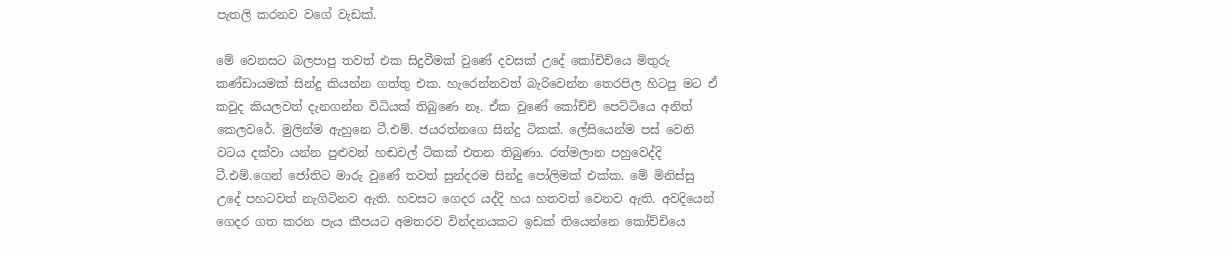පැතලි කරනව වගේ වැඩක්.

මේ වෙනසට බලපාපු තවත් එක සිදුවීමක් වුණේ දවසක් උදේ කෝචිචියෙ මිතුරු කණ්ඩායමක් සින්දු කියන්න ගත්තු එක. හැරෙන්නවත් බැරිවෙන්න තෙරපිල හිටපු මට ඒ කවුද කියලවත් දැනගන්න විධියක් තිබුණෙ නෑ. ඒක වුණේ කෝච්චි පෙට්ටියෙ අනිත් කෙලවරේ. මුලින්ම ඇහුනෙ ටී.එම්. ජයරත්නගෙ සින්දු ටිකක්. ලේසියෙන්ම පස් වෙනි වටය දක්වා යන්න පුළුවන් හඬවල් ටිකක් එතන තිබුණා. රත්මලාන පහුවෙද්දි ටී.එම්.ගෙන් ජෝතිට මාරු වුණේ තවත් සුන්දරම සින්දු පෝලිමක් එක්ක. මේ මිනිස්සු උදේ පහටවත් නැගිටිනව ඇති. හවසට ගෙදර යද්දි හය හතවත් වෙනව ඇති. අවදියෙන් ගෙදර ගත කරන පැය කීපයට අමතරව වින්දනයකට ඉඩක් තියෙන්නෙ කෝච්චියෙ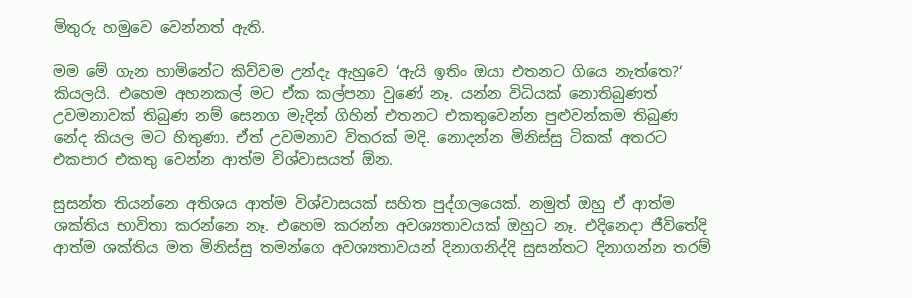මිතුරු හමුවෙ වෙන්නත් ඇති.

මම මේ ගැන හාමිනේට කිව්වම උන්දැ ඇහුවෙ ‘ඇයි ඉතිං ඔයා එතනට ගියෙ නැත්තෙ?‘ කියලයි. එහෙම අහනකල් මට ඒක කල්පනා වුණේ නෑ. යන්න විධියක් නොතිබුණත් උවමනාවක් තිබුණ නම් සෙනග මැදින් ගිහින් එතනට එකතුවෙන්න පුළුවන්කම තිබුණ නේද කියල මට හිතුණා. ඒත් උවමනාව විතරක් මදි. නොදන්න මිනිස්සු ටිකක් අතරට එකපාර එකතු වෙන්න ආත්ම විශ්වාසයත් ඕන.

සුසන්ත තියන්නෙ අතිශය ආත්ම විශ්වාසයක් සහිත පුද්ගලයෙක්. නමුත් ඔහු ඒ ආත්ම ශක්තිය භාවිතා කරන්නෙ නෑ. එහෙම කරන්න අවශ්‍යතාවයක් ඔහුට නෑ. එදිනෙදා ජීවිතේදි ආත්ම ශක්තිය මත මිනිස්සු තමන්ගෙ අවශ්‍යතාවයන් දිනාගනිද්දි සුසන්තට දිනාගන්න තරම්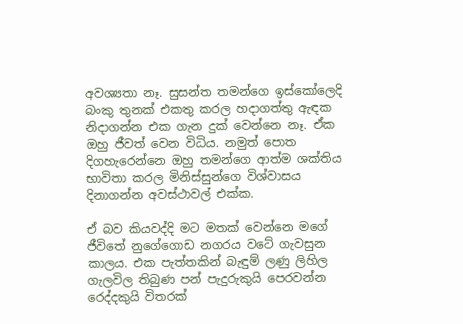අවශ්‍යතා නෑ. සුසන්ත තමන්ගෙ ඉස්කෝලෙදි බංකු තුනක් එකතු කරල හදාගත්තු ඇඳක නිදාගන්න එක ගැන දුක් වෙන්නෙ නෑ. ඒක ඔහු ජීවත් වෙන විධිය. නමුත් පොත දිගහැරෙන්නෙ ඔහු තමන්ගෙ ආත්ම ශක්තිය භාවිතා කරල මිනිස්සුන්ගෙ විශ්වාසය දිනාගන්න අවස්ථාවල් එක්ක.

ඒ බව කියවද්දි මට මතක් වෙන්නෙ මගේ ජීවිතේ නුගේගොඩ නගරය වටේ ගැවසුන කාලය. එක පැත්තකින් බැඳුම් ලණු ලිහිල ගැලවිල තිබුණ පන් පැදුරුකුයි පෙරවන්න රෙද්දකුයි විතරක්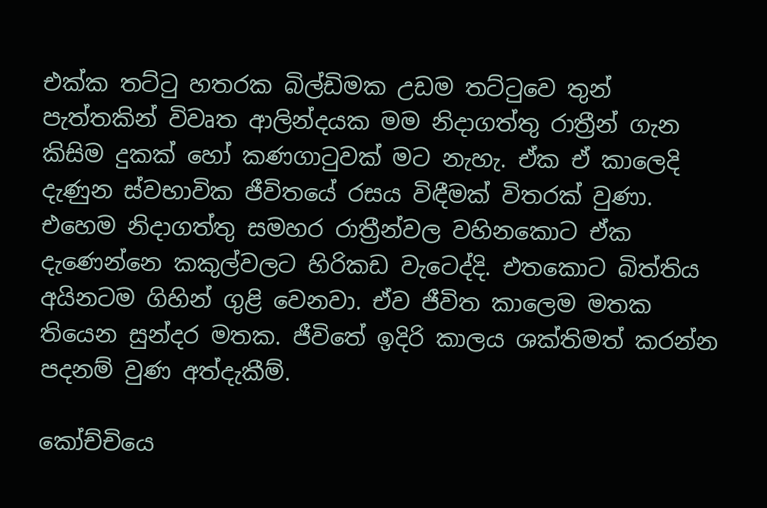එක්ක තට්ටු හතරක බිල්ඩිමක උඩම තට්ටුවෙ තුන් පැත්තකින් විවෘත ආලින්දයක මම නිදාගත්තු රාත්‍රීන් ගැන කිසිම දුකක් හෝ කණගාටුවක් මට නැහැ. ඒක ඒ කාලෙදි දැණුන ස්වභාවික ජීවිතයේ රසය විඳීමක් විතරක් වුණා. එහෙම නිදාගත්තු සමහර රාත්‍රීන්වල වහිනකොට ඒක දැණෙන්නෙ කකුල්වලට හිරිකඩ වැටෙද්දි. එතකොට බිත්තිය අයිනටම ගිහින් ගුළි වෙනවා. ඒව ජීවිත කාලෙම මතක තියෙන සුන්දර මතක. ජීවිතේ ඉදිරි කාලය ශක්තිමත් කරන්න පදනම් වුණ අත්දැකීම්.

කෝච්චියෙ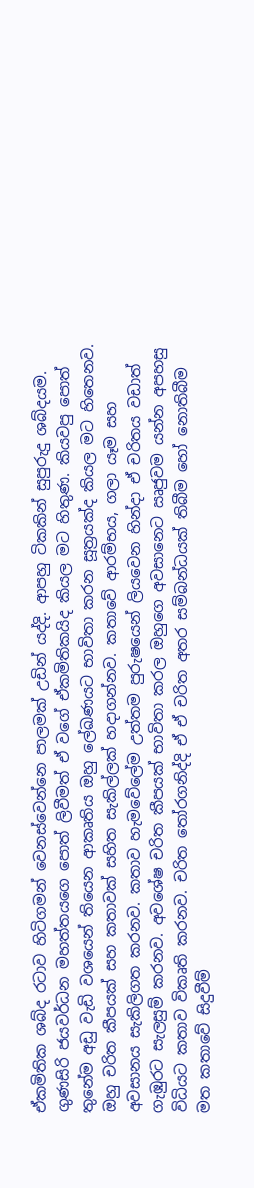ඒකමිතික ශබ්ද රටාව හිටිගමන් වෙනස්වෙන්නෙ පාලමක් උඩින් යද්දි. ආපහු ටිකකින් සුපුරුදු ශබ්දයම. ගුණසිරි ජයවර්ධන මහත්තයගෙ පොත් ලිවීමත් ඒ වගේ ඒකමිතිකයිද කියල මට හිතුණ. කියවපු පොත් තුනේම අඩු වැඩි වශයෙන් තියෙන ආකෘතිය ඔහු ලේඛණයට භාවිතා කරන සූත්‍රයක්ද කියල මට හිතෙනව. ඔහු චරිත කීපයක් සහ කතාවක් සහිත සැකිල්ලක් හදාගන්නව. කතාවේ ආරම්භය, ගලා යෑම සහ අවසානය සැකිලිගත කරනව. කතාව හැමවේලේම උත්තම පුරුෂයෙන් ලියවෙන හින්දා ඒ චරිතය වඩාත් ගැඹුරට සැලසුම් කරනව. අවශේෂ චරිත කීපයක් භාවිතා කරල ඔහුගෙ අවසානෙට ඍජුවම යන්න අපහසු විධියට කතාව විකෘති කරනව. චරිත තෝරගනිද්දි ඒ ඒ චරිත අතර සම්බන්ධයක් තිබීම හෝ නොතිබීම මත කතාවේ සිදුවීම්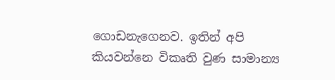ගොඩනැගෙනව. ඉතින් අපි කියවන්නෙ විකෘති වුණ සාමාන්‍ය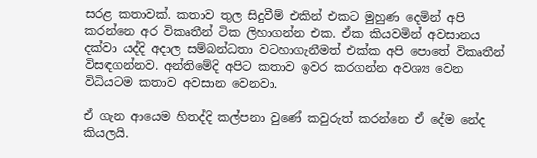සරළ කතාවක්. කතාව තුල සිදුවීම් එකින් එකට මුහුණ දෙමින් අපි කරන්නෙ අර විකෘතීන් ටික ලිහාගන්න එක. ඒක කියවමින් අවසානය දක්වා යද්දි අදාල සම්බන්ධතා වටහාගැනීමත් එක්ක අපි පොතේ විකෘතීන් විසඳගන්නව. අන්තිමේදි අපිට කතාව ඉවර කරගන්න අවශ්‍ය වෙන විධියටම කතාව අවසාන වෙනවා.

ඒ ගැන ආයෙම හිතද්දි කල්පනා වුණේ කවුරුත් කරන්නෙ ඒ දේම නේද කියලයි.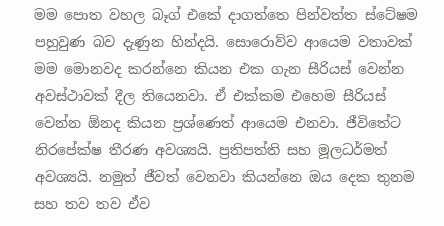මම පොත වහල බෑග් එකේ දාගත්තෙ පින්වත්ත ස්ටේෂම පහුවුණ බව දැණුන හින්දයි. සොරොව්ව ආයෙම වතාවක් මම මොනවද කරන්නෙ කියන එක ගැන සීරියස් වෙන්න අවස්ථාවක් දීල තියෙනවා. ඒ එක්කම එහෙම සීරියස් වෙන්න ඕනද කියන ප්‍රශ්ණෙත් ආයෙම එනවා. ජීවිතේට නිරපේක්ෂ තීරණ අවශ්‍යයි. ප්‍රතිපත්ති සහ මූලධර්මත් අවශ්‍යයි. නමුත් ජීවත් වෙනවා කියන්නෙ ඔය දෙක තුනම සහ තව තව ඒව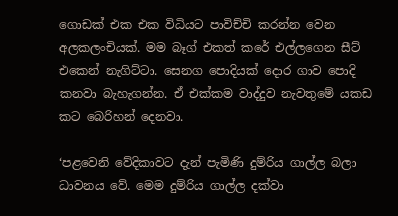ගොඩක් එක එක විධියට පාවිච්චි කරන්න වෙන අලකලංචියක්. මම බෑග් එකත් කරේ එල්ලගෙන සීට් එකෙන් නැගිට්ටා. සෙනග පොදියක් දොර ගාව පොදි කනවා බැහැගන්න. ඒ එක්කම වාද්දුව නැවතුමේ යකඩ කට බෙරිහන් දෙනවා.

‘පළවෙනි වේදිකාවට දැන් පැමිණි දුම්රිය ගාල්ල බලා ධාවනය වේ. මෙම දුම්රිය ගාල්ල දක්වා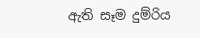ඇති සෑම දුම්රිය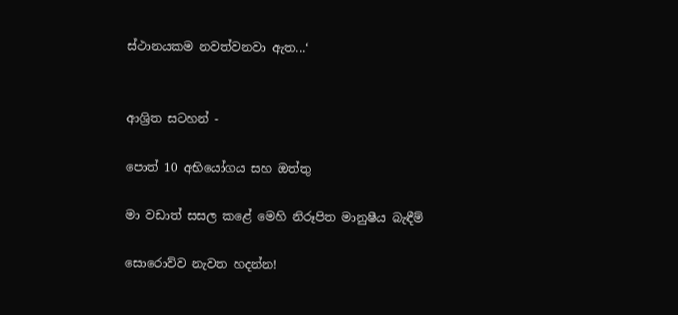ස්ථානයකම නවත්වනවා ඇත...‘


ආශ්‍රිත සටහන් -

පොත් 10 අභියෝගය සහ ඔත්තු

මා වඩාත් සසල කළේ මෙහි නිරූපිත මානුෂීය බැඳීම්

සොරොව්ව නැවත හදන්න!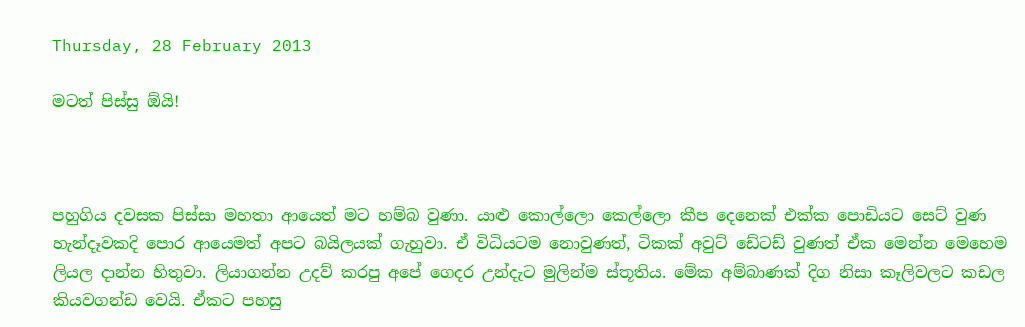Thursday, 28 February 2013

මටත් පිස්සු ඕයි!



පහුගිය දවසක පිස්සා මහතා ආයෙත් මට හම්බ වුණා. යාළු කොල්ලො කෙල්ලො කීප දෙනෙක් එක්ක පොඩියට සෙට් වුණ හැන්දෑවකදි පොර ආයෙමත් අපට බයිලයක් ගැහුවා. ඒ විධියටම නොවුණත්, ටිකක් අවුට් ඩේටඩ් වුණත් ඒක මෙන්න මෙහෙම ලියල දාන්න හිතුවා. ලියාගන්න උදව් කරපු අපේ ගෙදර උන්දැට මුලින්ම ස්තූතිය. මේක අම්බාණක් දිග නිසා කෑලිවලට කඩල කියවගන්ඩ වෙයි. ඒකට පහසු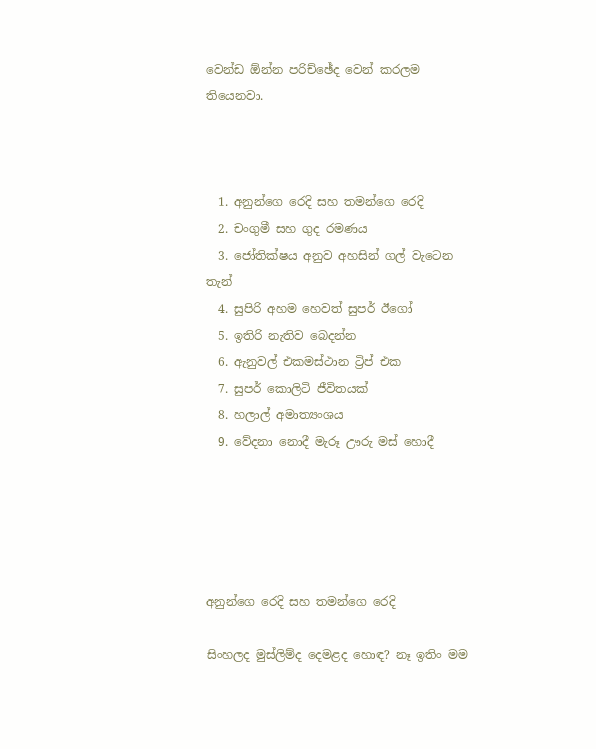වෙන්ඩ ඕන්න පරිච්ඡේද වෙන් කරලම තියෙනවා.



  1. අනුන්ගෙ රෙදි සහ තමන්ගෙ රෙදි
  2. චංගුමී සහ ගුද රමණය
  3. ජෝතික්ෂය අනුව අහසින් ගල් වැටෙන තැන්
  4. සුපිරි අහම හෙවත් සුපර් ඊගෝ
  5. ඉතිරි නැතිව බෙදන්න
  6. ඇනුවල් එකමස්ථාන ට්‍රිප් එක
  7. සුපර් කොලිටි ජීවිතයක්
  8. හලාල් අමාත්‍යංශය
  9. වේදනා නොදී මැරූ ඌරු මස් හොදී





අනුන්ගෙ රෙදි සහ තමන්ගෙ රෙදි

සිංහලද මුස්ලිම්ද දෙමළද හොඳ? නෑ ඉතිං මම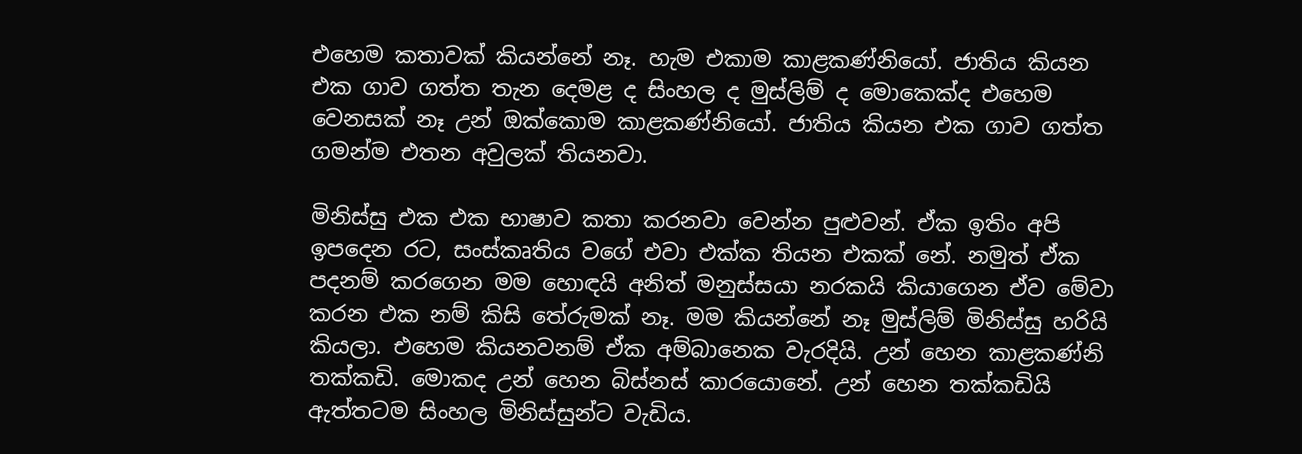එහෙම කතාවක් කියන්නේ නෑ. හැම එකාම කාළකණ්නියෝ. ජාතිය කියන එක ගාව ගත්ත තැන දෙමළ ද සිංහල ද මුස්ලිම් ද මොකෙක්ද එහෙම වෙනසක් නෑ උන් ඔක්කොම කාළකණ්නියෝ. ජාතිය කියන එක ගාව ගත්ත ගමන්ම එතන අවුලක් තියනවා.

මිනිස්සු එක එක භාෂාව කතා කරනවා වෙන්න පුළුවන්. ඒක ඉතිං අපි ඉපදෙන රට, සංස්කෘතිය වගේ එවා එක්ක තියන එකක් නේ. නමුත් ඒක පදනම් කරගෙන මම හොඳයි අනිත් මනුස්සයා නරකයි කියාගෙන ඒව මේවා කරන එක නම් කිසි තේරුමක් නෑ. මම කියන්නේ නෑ මුස්ලිම් මිනිස්සු හරියි කියලා. එහෙම කියනවනම් ඒක අම්බානෙක වැරදියි. උන් හෙන කාළකණ්නි තක්කඩි. මොකද උන් හෙන බිස්නස් කාරයොනේ. උන් හෙන තක්කඩියි ඇත්තටම සිංහල මිනිස්සුන්ට වැඩිය.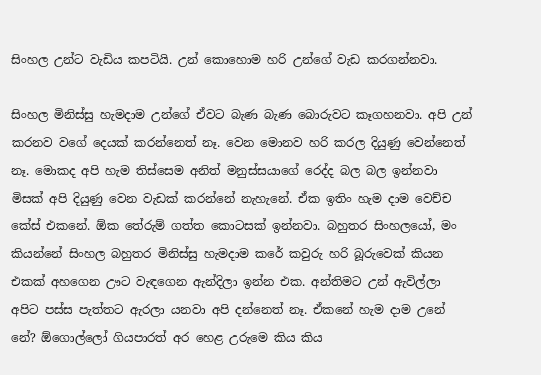සිංහල උන්ට වැඩිය කපටියි. උන් කොහොම හරි උන්ගේ වැඩ කරගන්නවා.

සිංහල මිනිස්සු හැමදාම උන්ගේ ඒවට බැණ බැණ බොරුවට කෑගහනවා. අපි උන් කරනව වගේ දෙයක් කරන්නෙත් නෑ. වෙන මොනව හරි කරල දියුණු වෙන්නෙත් නෑ. මොකද අපි හැම තිස්සෙම අනිත් මනුස්සයාගේ රෙද්ද බල බල ඉන්නවා මිසක් අපි දියුණු වෙන වැඩක් කරන්නේ නැහැනේ. ඒක ඉතිං හැම දාම වෙච්ච කේස් එකනේ. ඕක තේරුම් ගත්ත කොටසක් ඉන්නවා. බහුතර සිංහලයෝ, මං කියන්නේ සිංහල බහුතර මිනිස්සු හැමදාම කරේ කවුරු හරි බූරුවෙක් කියන එකක් අහගෙන ඌට වැඳගෙන ඇන්දිලා ඉන්න එක. අන්තිමට උන් ඇවිල්ලා අපිට පස්ස පැත්තට ඇරලා යනවා අපි දන්නෙත් නෑ. ඒකනේ හැම දාම උනේ නේ? ඕගොල්ලෝ ගියපාරත් අර හෙළ උරුමෙ කිය කිය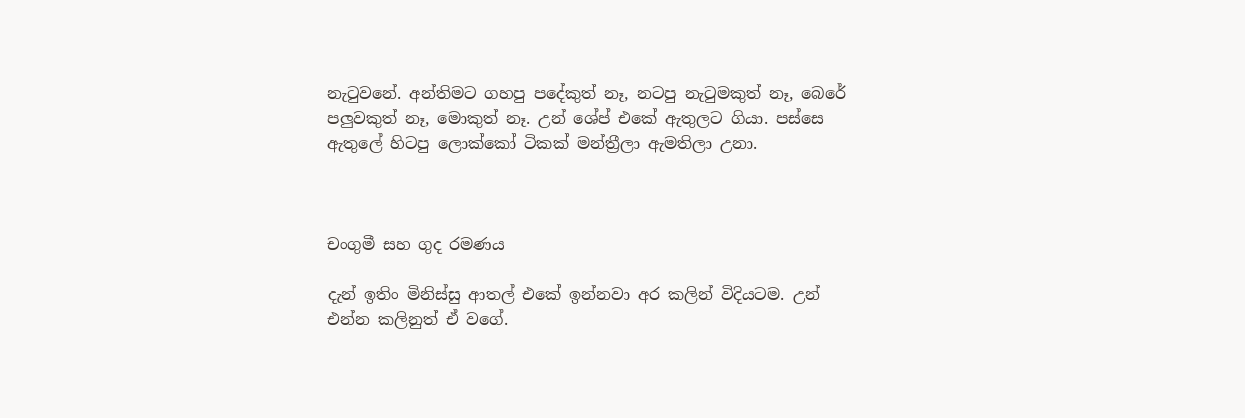නැටුවනේ. අන්තිමට ගහපු පදේකුත් නෑ, නටපු නැටුමකුත් නෑ, බෙරේ පලුවකුත් නෑ, මොකුත් නෑ. උන් ශේප් එකේ ඇතුලට ගියා. පස්සෙ ඇතුලේ හිටපු ලොක්කෝ ටිකක් මන්ත්‍රීලා ඇමතිලා උනා.



චංගුමී සහ ගුද රමණය

දැන් ඉතිං මිනිස්සු ආතල් එකේ ඉන්නවා අර කලින් විදියටම. උන් එන්න කලිනුත් ඒ වගේ.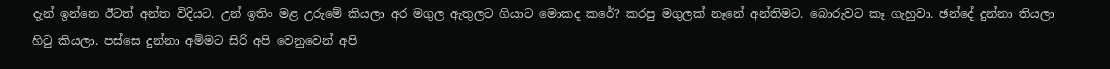දැන් ඉන්නෙ ඊටත් අන්ත විදියට. උන් ඉතිං මළ උරුමේ කියලා අර මගුල ඇතුලට ගියාට මොකද කරේ? කරපු මගුලක් නෑනේ අන්තිමට. බොරුවට කෑ ගැහුවා. ඡන්දේ දුන්නා තියලා හිටු කියලා. පස්සෙ දුන්නා අම්මට සිරි අපි වෙනුවෙන් අපි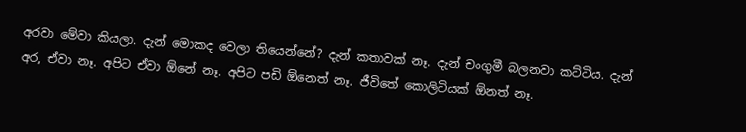අරවා මේවා කියලා. දැන් මොකද වෙලා තියෙන්නේ? දැන් කතාවක් නෑ. දැන් චංගුමී බලනවා කට්ටිය. දැන් අර, ඒවා නෑ. අපිට ඒවා ඕනේ නෑ. අපිට පඩි ඕනෙත් නෑ. ජීවිතේ කොලිටියක් ඕනත් නෑ.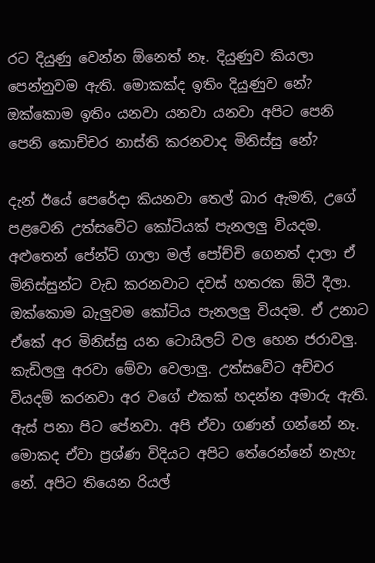රට දියුණු වෙන්න ඕනෙත් නෑ. දියුණුව කියලා පෙන්නුවම ඇති. මොකක්ද ඉතිං දියුණුව නේ? ඔක්කොම ඉතිං යනවා යනවා යනවා අපිට පෙනි පෙනි කොච්චර නාස්ති කරනවාද මිනිස්සු නේ?

දැන් ඊයේ පෙරේදා කියනවා තෙල් බාර ඇමති, උගේ පළවෙනි උත්සවේට කෝටියක් පැනලලු වියදම. අළුතෙන් පේන්ට් ගාලා මල් පෝච්චි ගෙනත් දාලා ඒ මිනිස්සුන්ට වැඩ කරනවාට දවස් හතරක ඕටී දීලා. ඔක්කොම බැලුවම කෝටිය පැනලලු වියදම. ඒ උනාට ඒකේ අර මිනිස්සු යන ටොයිලට් වල හෙන ජරාවලු. කැඩිලලු අරවා මේවා වෙලාලු. උත්සවේට අච්චර වියදම් කරනවා අර වගේ එකක් හදන්න අමාරු ඇති. ඇස් පනා පිට පේනවා. අපි ඒවා ගණන් ගන්නේ නෑ. මොකද ඒවා ප්‍රශ්ණ විදියට අපිට තේරෙන්නේ නැහැ නේ. අපිට තියෙන රියල්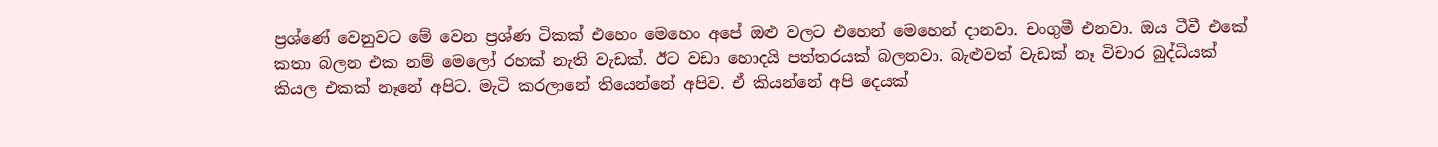ප්‍රශ්ණේ වෙනුවට මේ වෙන ප්‍රශ්ණ ටිකක් එහෙං මෙහෙං අපේ ඔළු වලට එහෙන් මෙහෙන් දානවා. චංගුමී එනවා. ඔය ටීවී එකේ කතා බලන එක නම් මෙලෝ රහක් නැති වැඩක්. ඊට වඩා හොදයි පත්තරයක් බලනවා. බැළුවත් වැඩක් නෑ විචාර බුද්ධියක් කියල එකක් නෑනේ අපිට. මැටි කරලානේ තියෙන්නේ අපිව. ඒ කියන්නේ අපි දෙයක්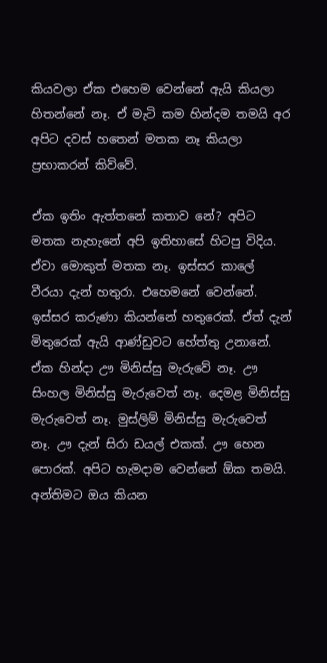කියවලා ඒක එහෙම වෙන්නේ ඇයි කියලා හිතන්නේ නෑ. ඒ මැටි කම හින්දම තමයි අර අපිට දවස් හතෙන් මතක නෑ කියලා ප්‍රභාකරන් කිව්වේ.

ඒක ඉතිං ඇත්තනේ කතාව නේ? අපිට මතක නැහැනේ අපි ඉතිහාසේ හිටපු විදිය. ඒවා මොකුත් මතක නෑ. ඉස්සර කාලේ වීරයා දැන් හතුරා. එහෙමනේ වෙන්නේ. ඉස්සර කරුණා කියන්නේ හතුරෙක්. ඒත් දැන් මිතුරෙක් ඇයි ආණ්ඩුවට හේත්තු උනානේ. ඒක හින්දා ඌ මිනිස්සු මැරුවේ නෑ. ඌ සිංහල මිනිස්සු මැරුවෙත් නෑ. දෙමළ මිනිස්සු මැරුවෙත් නෑ. මුස්ලිම් මිනිස්සු මැරුවෙත් නෑ. ඌ දැන් සිරා ඩයල් එකක්. ඌ හෙන පොරක්. අපිට හැමදාම වෙන්නේ ඕක තමයි. අන්තිමට ඔය කියන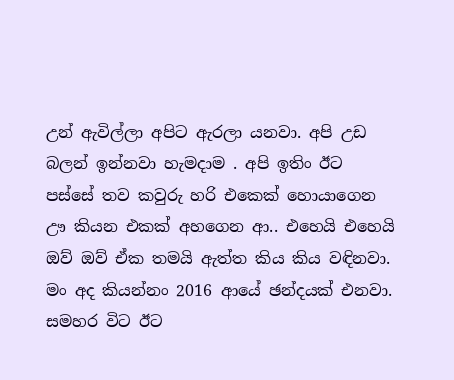උන් ඇවිල්ලා අපිට ඇරලා යනවා. අපි උඩ බලන් ඉන්නවා හැමදාම . අපි ඉතිං ඊට පස්සේ තව කවුරු හරි එකෙක් හොයාගෙන ඌ කියන එකක් අහගෙන ආ.. එහෙයි එහෙයි ඔව් ඔව් ඒක තමයි ඇත්ත කිය කිය වඳිනවා. මං අද කියන්නං 2016 ආයේ ඡන්දයක් එනවා. සමහර විට ඊට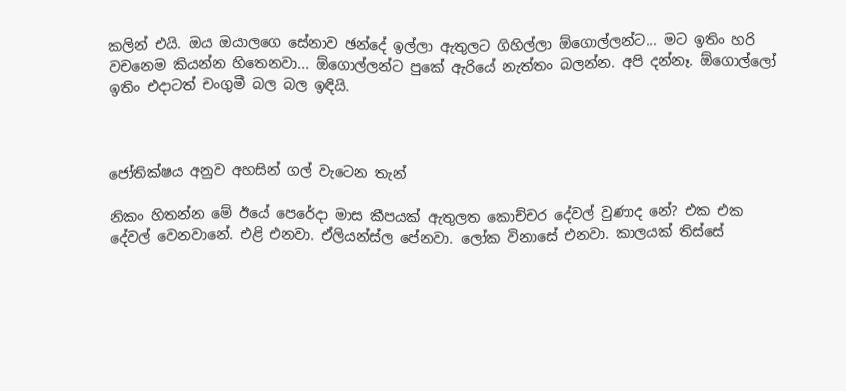කලින් එයි. ඔය ඔයාලගෙ සේනාව ඡන්දේ ඉල්ලා ඇතුලට ගිහිල්ලා ඕගොල්ලන්ට... මට ඉතිං හරි වචනෙම කියන්න හිතෙනවා... ඕගොල්ලන්ට පුකේ ඇරියේ නැත්තං බලන්න. අපි දන්නෑ. ඕගොල්ලෝ ඉතිං එදාටත් චංගුමී බල බල ඉඳියි.



ජෝතික්ෂය අනුව අහසින් ගල් වැටෙන තැන්

නිකං හිතන්න මේ ඊයේ පෙරේදා මාස කීපයක් ඇතුලත කොච්චර දේවල් වුණාද නේ? එක එක දේවල් වෙනවානේ. එළි එනවා. ඒලියන්ස්ල පේනවා. ලෝක විනාසේ එනවා. කාලයක් තිස්සේ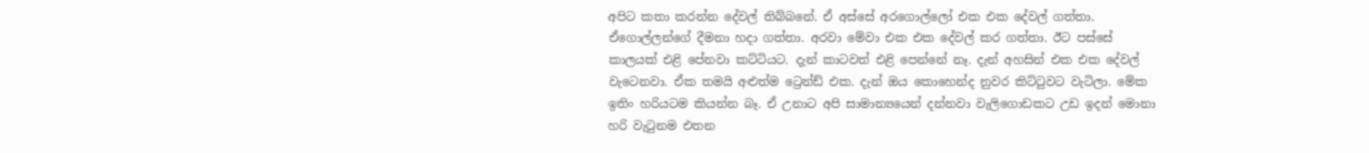අපිට කතා කරන්න දේවල් තිබ්බනේ. ඒ අස්සේ අරගොල්ලෝ එක එක දේවල් ගත්තා. ඒගොල්ලන්ගේ දීමනා හදා ගත්තා. අරවා මේවා එක එක දේවල් කර ගත්තා. ඊට පස්සේ කාලයක් එළි පේනවා කට්ටියට. දැන් කාටවත් එ‍ළි පෙන්නේ නෑ. දැන් අහසින් එක එක දේවල් වැටෙනවා. ඒක තමයි අළුත්ම ට්‍රෙන්ඩ් එක. දැන් ඔය කොහෙන්ද නුවර කිට්ටුවට වැටිලා. මේක ඉතිං හරියටම කියන්න බෑ. ඒ උනාට අපි සාමාන්‍යයෙන් දන්නවා වැලිගොඩකට උඩ ඉදන් මොනා හරි වැටුනම එතන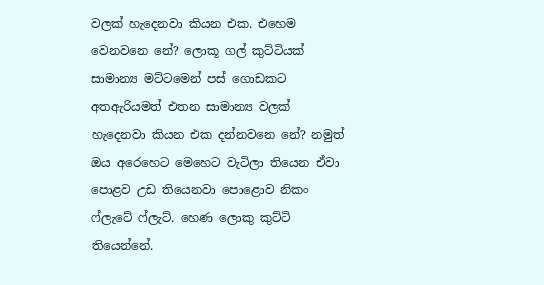වලක් හැදෙනවා කියන එක. එහෙම වෙනවනෙ නේ? ලොකූ ගල් කුට්ටියක් සාමාන්‍ය මට්ටමෙන් පස් ගොඩකට අතඇරියමත් එතන සාමාන්‍ය වලක් හැදෙනවා කියන එක දන්නවනෙ නේ? නමුත් ඔය අරෙහෙට මෙහෙට වැටිලා තියෙන ඒවා පොළව උඩ තියෙනවා පොළොව නිකං ෆ්ලැටේ ෆ්ලැට්. හෙණ ලොකු කුට්ටි තියෙන්නේ.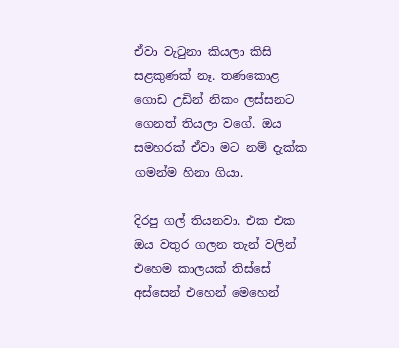ඒවා වැටුනා කියලා කිසි සළකුණක් නෑ. තණකොළ ගොඩ උඩින් නිකං ලස්සනට ගෙනත් තියලා වගේ. ඔය සමහරක් ඒවා මට නම් දැක්ක ගමන්ම හිනා ගියා.

දිරපු ගල් තියනවා. එක එක ඔය වතුර ගලන තැන් වලින් එහෙම කාලයක් තිස්සේ අස්සෙන් එහෙන් මෙහෙන්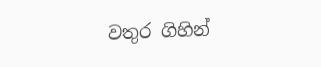වතුර ගිහින්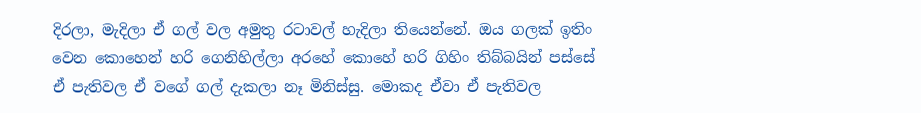දිරලා, මැදිලා ඒ ගල් වල අමුතු රටාවල් හැදිලා තියෙන්නේ. ඔය ගලක් ඉතිං වෙන කොහෙන් හරි ගෙනිහිල්ලා අරහේ කොහේ හරි ගිහිං තිබ්බයින් පස්සේ ඒ පැතිවල ඒ වගේ ගල් දැකලා නෑ මිනිස්සු. මොකද ඒවා ඒ පැතිවල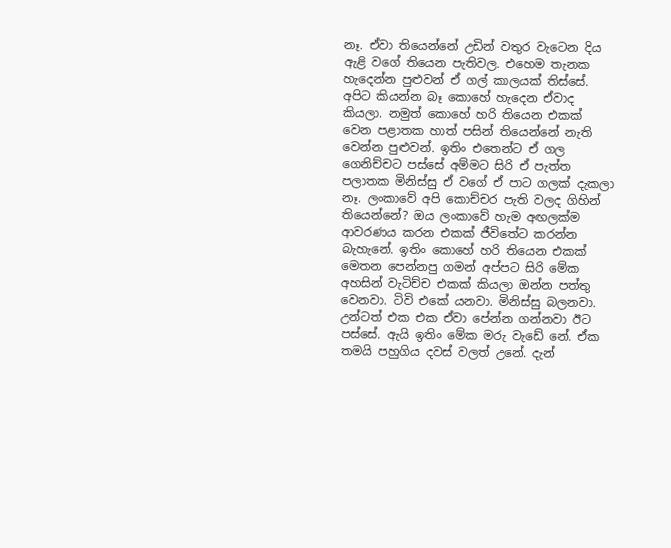නෑ. ඒවා තියෙන්නේ උඩින් වතුර වැටෙන දිය ඇළි වගේ තියෙන පැතිවල. එහෙම තැනක හැදෙන්න පුළුවන් ඒ ගල් කාලයක් තිස්සේ. අපිට කියන්න බෑ කොහේ හැදෙන ඒවාද කියලා. නමුත් කොහේ හරි තියෙන එකක් වෙන පළාතක හාත් පසින් තියෙන්නේ නැති වෙන්න පුළුවන්. ඉතිං එතෙන්ට ඒ ගල ගෙනිච්චට පස්සේ අම්මට සිරි ඒ පැත්ත පලාතක මිනිස්සු ඒ වගේ ඒ පාට ගලක් දැකලා නෑ. ලංකාවේ අපි කොච්චර පැති වලද ගිහින් තියෙන්නේ? ඔය ලංකාවේ හැම අඟලක්ම ආවරණය කරන එකක් ජීවිතේට කරන්න බැහැනේ. ඉතිං කොහේ හරි තියෙන එකක් මෙතන පෙන්නපු ගමන් අප්පට සිරි මේක අහසින් වැටිච්ච එකක් කියලා ඔන්න පත්තු වෙනවා. ටිවි එකේ යනවා. මිනිස්සු බලනවා. උන්ටත් එක එක ඒවා පේන්න ගන්නවා ඊට පස්සේ. ඇයි ඉතිං මේක මරු වැඩේ නේ. ඒක තමයි පහුගිය දවස් වලත් උනේ. දැන්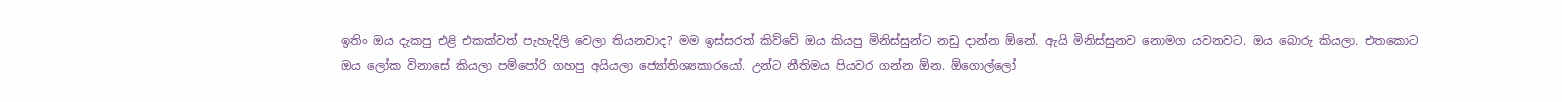ඉතිං ඔය දැකපු එළි එකක්වත් පැහැදිලි වෙලා තියනවාද? මම ඉස්සරත් කිව්වේ ඔය කියපු මිනිස්සුන්ට නඩු දාන්න ඕනේ. ඇයි මිනිස්සුනව නොමග යවනවට. ඔය බොරු කියලා. එතකොට ඔය ලෝක විනාසේ කියලා පම්පෝරි ගහපු අයියලා ජ්‍යෝතිශ්‍යකාරයෝ. උන්ට නීතිමය පියවර ගන්න ඕන. ඕගොල්ලෝ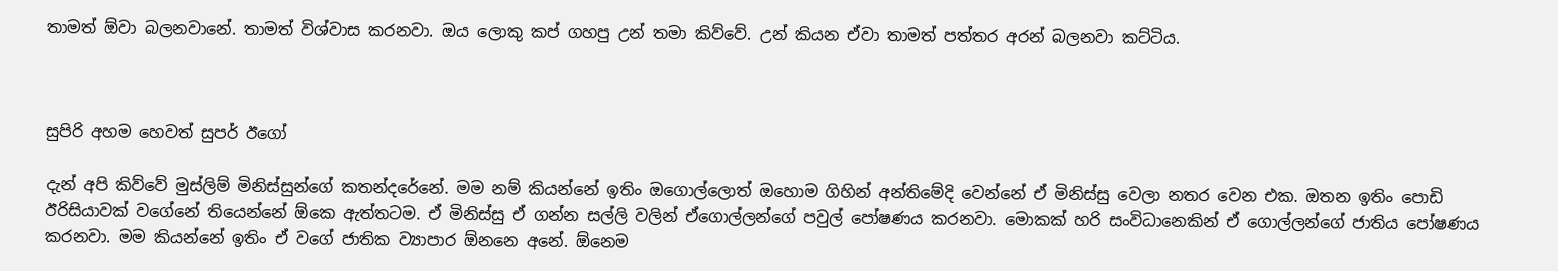තාමත් ඕවා බලනවානේ. තාමත් විශ්වාස කරනවා. ඔය ලොකු කප් ගහපු උන් තමා කිව්වේ. උන් කියන ඒවා තාමත් පත්තර අරන් බලනවා කට්ටිය.



සුපිරි අහම හෙවත් සුපර් ඊගෝ

දැන් අපි කිව්වේ මුස්ලිම් මිනිස්සුන්ගේ කතන්දරේනේ. මම නම් කියන්නේ ඉතිං ඔගොල්ලොත් ඔහොම ගිහින් අන්තිමේදි වෙන්නේ ඒ මිනිස්සු වෙලා නතර වෙන එක. ඔතන ඉතිං පොඩි ඊරිසියාවක් වගේනේ තියෙන්නේ ඕකෙ ඇත්තටම. ඒ මිනිස්සු ඒ ගන්න සල්ලි වලින් ඒගොල්ලන්ගේ පවුල් පෝෂණය කරනවා. මොකක් හරි සංවිධානෙකින් ඒ ගොල්ලන්ගේ ජාතිය පෝෂණය කරනවා. මම කියන්නේ ඉතිං ඒ වගේ ජාතික ව්‍යාපාර ඕනනෙ අනේ. ඕනෙම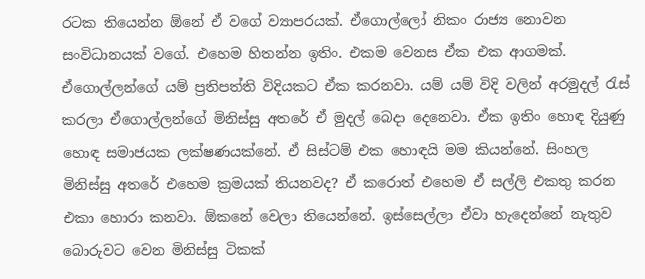රටක තියෙන්න ඕනේ ඒ වගේ ව්‍යාපරයක්. ඒගොල්ලෝ නිකං රාජ්‍ය නොවන සංවිධානයක් වගේ. එහෙම හිතන්න ඉතිං. එකම වෙනස ඒක එක ආගමක්. ඒගොල්ලන්ගේ යම් ප්‍රතිපත්ති විදියකට ඒක කරනවා. යම් යම් විදි වලින් අරමුදල් රැස් කරලා ඒගොල්ලන්ගේ මිනිස්සු අතරේ ඒ මුදල් බෙදා දෙනෙවා. ඒක ඉතිං හොඳ දියුණු හොඳ සමාජයක ලක්ෂණයක්නේ. ඒ සිස්ටම් එක හොඳයි මම කියන්නේ. සිංහල මිනිස්සු අතරේ එහෙම ක්‍රමයක් තියනවද? ඒ කරොත් එහෙම ඒ සල්ලි එකතු කරන එකා හොරා කනවා. ඕකනේ වෙලා තියෙන්නේ. ඉස්සෙල්ලා ඒවා හැදෙන්නේ නැතුව බොරුවට වෙන මිනිස්සු ටිකක්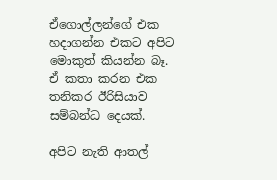ඒගොල්ලන්ගේ එක හදාගන්න එකට අපිට මොකුත් කියන්න බෑ. ඒ කතා කරන එක තනිකර ඊරිසියාව සම්බන්ධ දෙයක්.

අපිට නැති ආතල්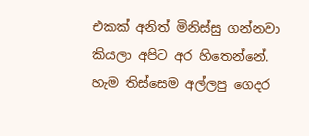එකක් අනිත් මිනිස්සු ගන්නවා කියලා අපිට අර හිතෙන්නේ. හැම තිස්සෙම අල්ලපු ගෙදර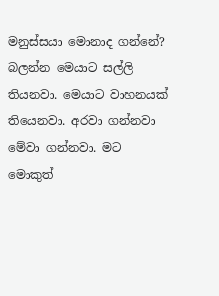මනුස්සයා මොනාද ගන්නේ? බලන්න මෙයාට සල්ලි තියනවා. මෙයාට වාහනයක් තියෙනවා. අරවා ගන්නවා මේවා ගන්නවා. මට මොකුත්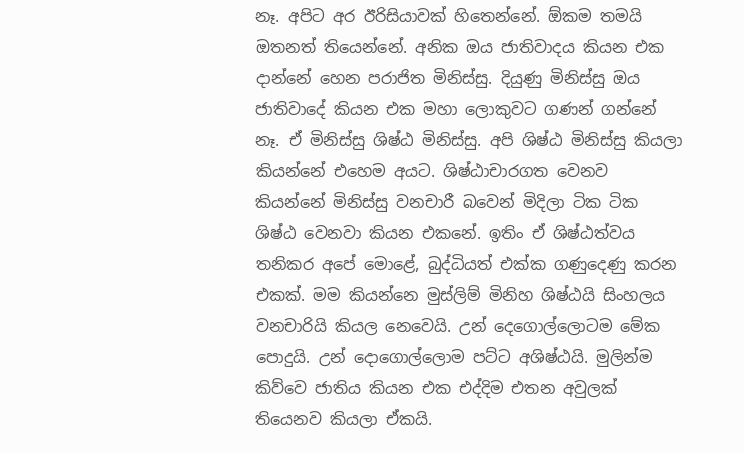නෑ. අපිට අර ඊරිසියාවක් හිතෙන්නේ. ඕකම තමයි ඔතනත් තියෙන්නේ. අනික ඔය ජාතිවාදය කියන එක දාන්නේ හෙන පරාජිත මිනිස්සු. දියුණු මිනිස්සු ඔය ජාතිවාදේ කියන එක මහා ලොකුවට ගණන් ගන්නේ නෑ. ඒ මිනිස්සු ශිෂ්ඨ මිනිස්සු. අපි ශිෂ්ඨ මිනිස්සු කියලා කියන්නේ එහෙම අයට. ශිෂ්ඨාචාරගත වෙනව කියන්නේ මිනිස්සු වනචාරී බවෙන් මිදිලා ටික ටික ශිෂ්ඨ වෙනවා කියන එකනේ. ඉතිං ඒ ශිෂ්ඨත්වය තනිකර අපේ මොළේ, බුද්ධියත් එක්ක ගණුදෙණු කරන එකක්. මම කියන්නෙ මුස්ලිම් මිනිහ ශිෂ්ඨයි සිංහලය වනචාරියි කියල නෙවෙයි. උන් දෙගොල්ලොටම මේක පොදුයි. උන් දොගොල්ලොම පට්ට අශිෂ්ඨයි. මුලින්ම කිව්වෙ ජාතිය කියන එක එද්දිම එතන අවුලක් තියෙනව කියලා ඒකයි.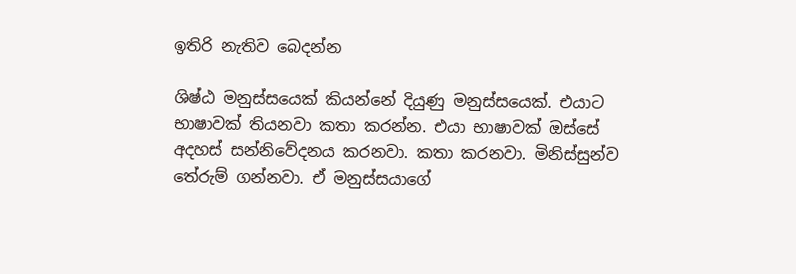ඉතිරි නැතිව බෙදන්න

ශිෂ්ඨ මනුස්සයෙක් කියන්නේ දියුණු මනුස්සයෙක්. එයාට භාෂාවක් තියනවා කතා කරන්න. එයා භාෂාවක් ඔස්සේ අදහස් සන්නිවේදනය කරනවා. කතා කරනවා. මිනිස්සුන්ව තේරුම් ගන්නවා. ඒ මනුස්සයාගේ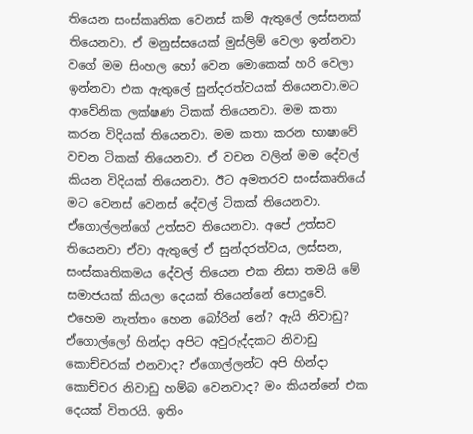තියෙන සංස්කෘතික වෙනස් කම් ඇතුලේ ලස්සනක් තියෙනවා. ඒ මනුස්සයෙක් මුස්ලිම් වෙලා ඉන්නවා වගේ මම සිංහල හෝ වෙන මොකෙක් හරි වෙලා ඉන්නවා එක ඇතුලේ සුන්දරත්වයක් තියෙනවා.මට ආවේනික ලක්ෂණ ටිකක් තියෙනවා. මම කතා කරන විදියක් තියෙනවා. මම කතා කරන භාෂාවේ වචන ටිකක් තියෙනවා. ඒ වචන වලින් මම දේවල් කියන විදියක් තියෙනවා. ඊට අමතරව සංස්කෘතියේ මට වෙනස් වෙනස් දේවල් ටිකක් තියෙනවා. ඒගොල්ලන්ගේ උත්සව තියෙනවා. අපේ උත්සව තියෙනවා ඒවා ඇතුලේ ඒ සුන්දරත්වය, ලස්සන, සංස්කෘතිකමය දේවල් තියෙන එක නිසා තමයි මේ සමාජයක් කියලා දෙයක් තියෙන්නේ පොදුවේ. එහෙම නැත්තං හෙන බෝරින් නේ? ඇයි නිවාඩු? ඒගොල්ලෝ හින්දා අපිට අවුරුද්දකට නිවාඩු කොච්චරක් එනවාද? ඒගොල්ලන්ට අපි හින්දා කොච්චර නිවාඩු හම්බ වෙනවාද? මං කියන්නේ එක දෙයක් විතරයි. ඉතිං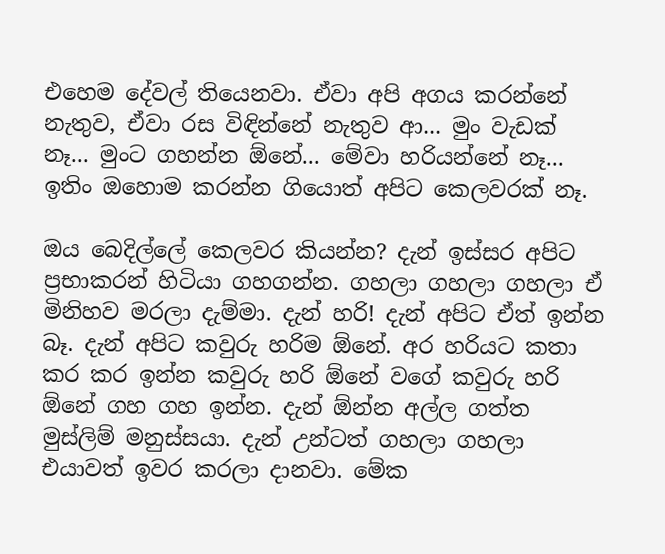එහෙම දේවල් තියෙනවා. ඒවා අපි අගය කරන්නේ නැතුව, ඒවා රස විඳින්නේ නැතුව ආ... මුං වැඩක් නෑ... මුංට ගහන්න ඕනේ... මේවා හරියන්නේ නෑ... ඉතිං ඔහොම කරන්න ගියොත් අපිට කෙලවරක් නෑ.

ඔය බෙදිල්ලේ කෙලවර කියන්න? දැන් ඉස්සර අපිට ප්‍රභාකරන් හිටියා ගහගන්න. ගහලා ගහලා ගහලා ඒ මිනිහව මරලා දැම්මා. දැන් හරි! දැන් අපිට ඒත් ඉන්න බෑ. දැන් අපිට කවුරු හරිම ඕනේ. අර හරියට කතා කර කර ඉන්න කවුරු හරි ඕනේ වගේ කවුරු හරි ඕනේ ගහ ගහ ඉන්න. දැන් ඕන්න අල්ල ගත්ත මුස්ලිම් මනුස්සයා. දැන් උන්ටත් ගහලා ගහලා එයාවත් ඉවර කරලා දානවා. මේක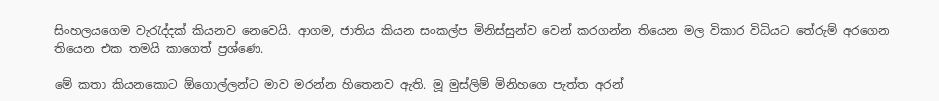සිංහලයගෙම වැරැද්දක් කියනව නෙවෙයි. ආගම, ජාතිය කියන සංකල්ප මිනිස්සුන්ව වෙන් කරගන්න තියෙන මල විකාර විධියට තේරුම් අරගෙන තියෙන එක තමයි කාගෙත් ප්‍රශ්ණෙ.

මේ කතා කියනකොට ඕගොල්ලන්ට මාව මරන්න හිතෙනව ඇති. මූ මුස්ලිම් මිනිහගෙ පැත්ත අරන්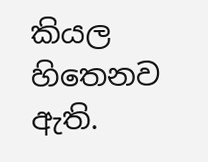කියල හිතෙනව ඇති.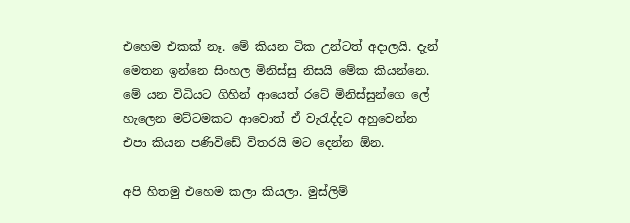එහෙම එකක් නෑ. මේ කියන ටික උන්ටත් අදාලයි. දැන් මෙතන ඉන්නෙ සිංහල මිනිස්සු නිසයි මේක කියන්නෙ. මේ යන විධියට ගිහින් ආයෙත් රටේ මිනිස්සුන්ගෙ ලේ හැලෙන මට්ටමකට ආවොත් ඒ වැරැද්දට අහුවෙන්න එපා කියන පණිවිඩේ විතරයි මට දෙන්න ඕන.

අපි හිතමු එහෙම කලා කියලා. මුස්ලිම්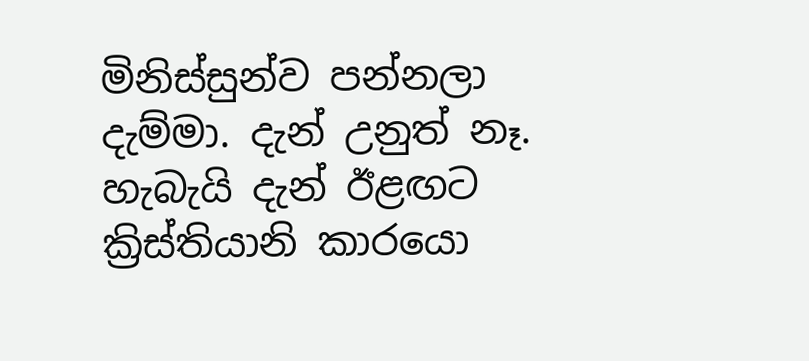මිනිස්සුන්ව පන්නලා දැම්මා. දැන් උනුත් නෑ. හැබැයි දැන් ඊළඟට ක්‍රිස්තියානි කාරයො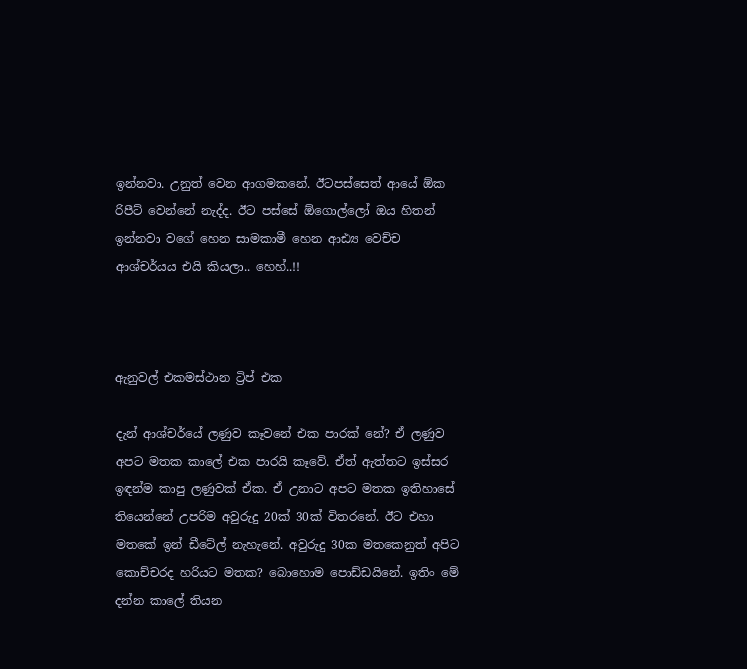ඉන්නවා. උනුත් වෙන ආගමකනේ. ඊටපස්සෙත් ආයේ ඕක රිපීට් වෙන්නේ නැද්ද. ඊට පස්සේ ඕගොල්ලෝ ඔය හිතන් ඉන්නවා වගේ හෙන සාමකාමී හෙන ආඪ්‍ය වෙච්ච ආශ්චර්යය එයි කියලා.. හෙහ්..!!



ඇනුවල් එකමස්ථාන ට්‍රිප් එක

දැන් ආශ්චර්යේ ලණුව කෑවනේ එක පාරක් නේ? ඒ ලණුව අපට මතක කාලේ එක පාරයි කෑවේ. ඒත් ඇත්තට ඉස්සර ඉඳන්ම කාපු ලණුවක් ඒක. ඒ උනාට අපට මතක ඉතිහාසේ තියෙන්නේ උපරිම අවුරුදු 20ක් 30ක් විතරනේ. ඊට එහා මතකේ ඉන් ඩීටේල් නැහැනේ. අවුරුදු 30ක මතකෙනුත් අපිට කොච්චරද හරියට මතක? බොහොම පොඩ්ඩයිනේ. ඉතිං මේ දන්න කාලේ තියන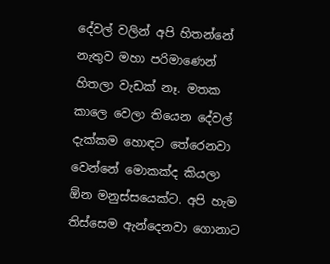දේවල් වලින් අපි හිතන්නේ නැතුව මහා පරිමාණෙන් හිතලා වැඩක් නෑ. මතක කාලෙ වෙලා තියෙන දේවල් දැක්කම හොඳට තේරෙනවා වෙන්නේ මොකක්ද කියලා ඕන මනුස්සයෙක්ට. අපි හැම තිස්සෙම ඇන්දෙනවා ගොනාට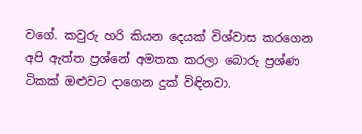වගේ. කවුරු හරි කියන දෙයක් විශ්වාස කරගෙන අපි ඇත්ත ප්‍රශ්නේ අමතක කරලා බොරු ප්‍රශ්ණ ටිකක් ඔළුවට දාගෙන දුක් විඳිනවා.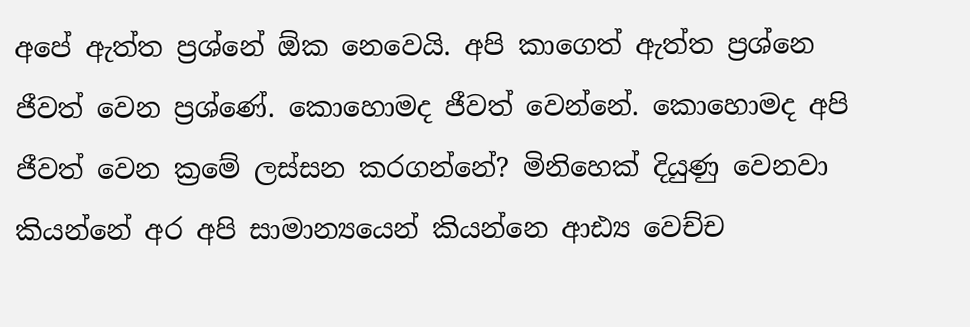අපේ ඇත්ත ප්‍රශ්නේ ඕක නෙවෙයි. අපි කාගෙත් ඇත්ත ප්‍රශ්නෙ ජීවත් වෙන ප්‍රශ්ණේ. කොහොමද ජීවත් වෙන්නේ. කොහොමද අපි ජීවත් වෙන ක්‍රමේ ලස්සන කරගන්නේ? මිනිහෙක් දියුණු වෙනවා කියන්නේ අර අපි සාමාන්‍යයෙන් කියන්නෙ ආඪ්‍ය වෙච්ච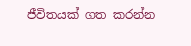ජීවිතයක් ගත කරන්න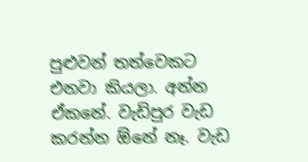පුළුවන් තත්වෙකට එනවා කියලා. අන්න ඒකනේ. වැඩිපුර වැඩ කරන්න ඕනේ නෑ. වැඩ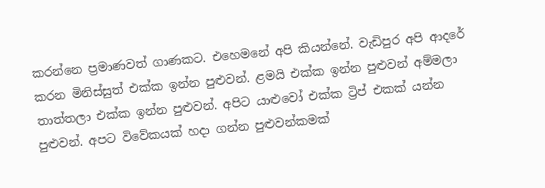කරන්නෙ ප්‍රමාණවත් ගාණකට. එහෙමනේ අපි කියන්නේ. වැඩිපුර අපි ආදරේ කරන මිනිස්සුත් එක්ක ඉන්න පුළුවන්. ළමයි එක්ක ඉන්න පුළුවන් අම්මලා තාත්තලා එක්ක ඉන්න පුළුවන්. අපිට යාළුවෝ එක්ක ට්‍රිප් එකක් යන්න පුළුවන්. අපට විවේකයක් හදා ගන්න පුළුවන්කමක්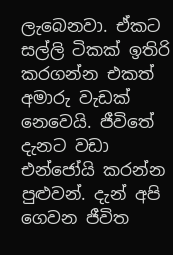ලැබෙනවා. ඒකට සල්ලි ටිකක් ඉතිරි කරගන්න එකත් අමාරු වැඩක් නෙවෙයි. ජීවිතේ දැනට වඩා එන්ජෝයි කරන්න පුළුවන්. දැන් අපි ගෙවන ජීවිත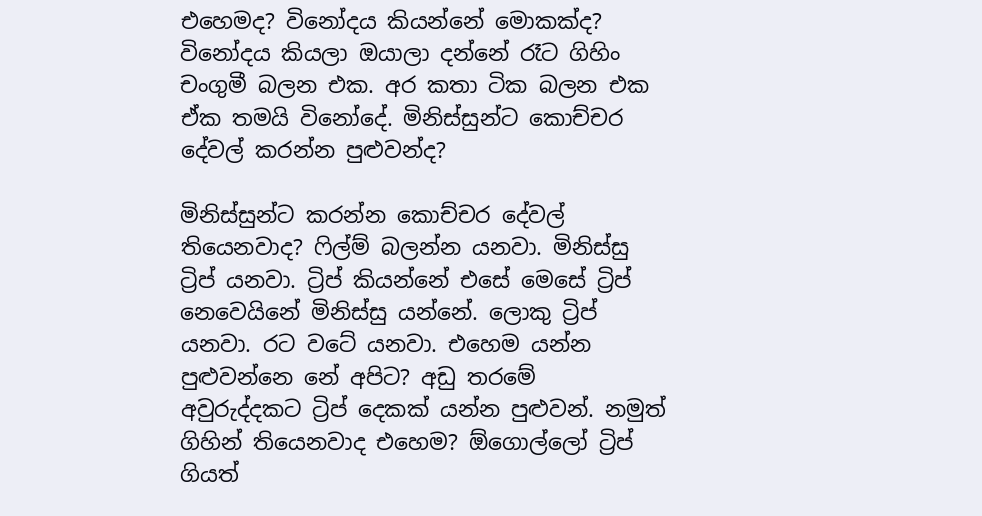එහෙමද? විනෝදය කියන්නේ මොකක්ද? විනෝදය කියලා ඔයාලා දන්නේ රෑට ගිහිං චංගුමී බලන එක. අර කතා ටික බලන එක ඒක තමයි විනෝදේ. මිනිස්සුන්ට කොච්චර දේවල් කරන්න පුළුවන්ද?

මිනිස්සුන්ට කරන්න කොච්චර දේවල් තියෙනවාද? ෆිල්ම් බලන්න යනවා. මිනිස්සු ට්‍රිප් යනවා. ට්‍රිප් කියන්නේ එසේ මෙසේ ට්‍රිප් නෙවෙයිනේ මිනිස්සු යන්නේ. ලොකු ට්‍රිප් යනවා. රට වටේ යනවා. එහෙම යන්න පුළුවන්නෙ නේ අපිට? අඩු තරමේ අවුරුද්දකට ට්‍රිප් දෙකක් යන්න පුළුවන්. නමුත් ගිහින් තියෙනවාද එහෙම? ඕගොල්ලෝ ට්‍රිප් ගියත්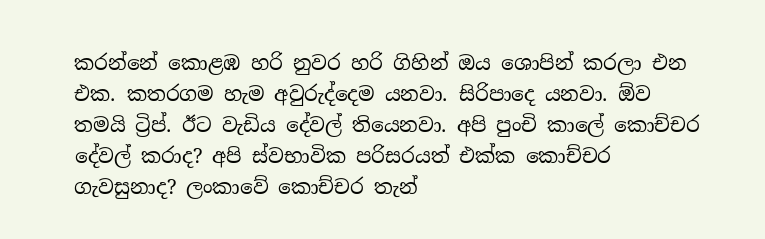කරන්නේ කොළඹ හරි නුවර හරි ගිහින් ඔය ශොපින් කරලා එන එක. කතරගම හැම අවුරුද්දෙම යනවා. සිරිපාදෙ යනවා. ඕව තමයි ට්‍රිප්. ඊට වැඩිය දේවල් තියෙනවා. අපි පුංචි කාලේ කොච්චර දේවල් කරාද? අපි ස්වභාවික පරිසරයත් එක්ක කොච්චර ගැවසුනාද? ලංකාවේ කොච්චර තැන්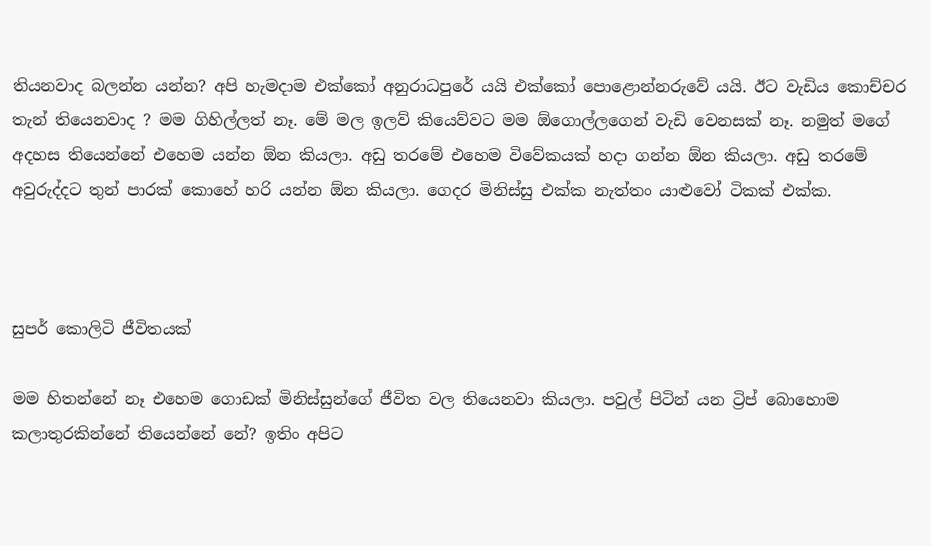තියනවාද බලන්න යන්න? අපි හැමදාම එක්කෝ අනුරාධපුරේ යයි එක්කෝ පොළොන්නරුවේ යයි. ඊට වැඩිය කොච්චර තැන් තියෙනවාද ? මම ගිහිල්ලත් නෑ. මේ මල ඉලව් කියෙව්වට මම ඕගොල්ලගෙන් වැඩි වෙනසක් නෑ. නමුත් මගේ අදහස තියෙන්නේ එහෙම යන්න ඕන කියලා. අඩු තරමේ එහෙම විවේකයක් හදා ගන්න ඕන කියලා. අඩු තරමේ අවුරුද්දට තුන් පාරක් කොහේ හරි යන්න ඕන කියලා. ගෙදර මිනිස්සු එක්ක නැත්තං යාළුවෝ ටිකක් එක්ක.



සුපර් කොලිටි ජීවිතයක්

මම හිතන්නේ නෑ එහෙම ගොඩක් මිනිස්සුන්ගේ ජීවිත වල තියෙනවා කියලා. පවුල් පිටින් යන ට්‍රිප් බොහොම කලාතුරකින්නේ තියෙන්නේ නේ? ඉතිං අපිට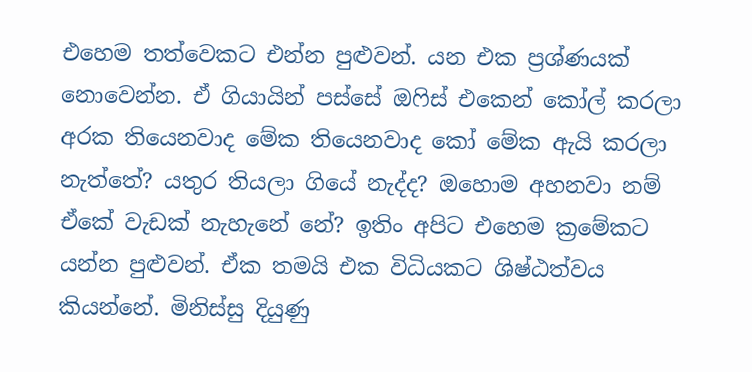එහෙම තත්වෙකට එන්න පුළුවන්. යන එක ප්‍රශ්ණයක් නොවෙන්න. ඒ ගියායින් පස්සේ ඔෆිස් එකෙන් කෝල් කරලා අරක තියෙනවාද මේක තියෙනවාද කෝ මේක ඇයි කරලා නැත්තේ? යතුර තියලා ගියේ නැද්ද? ඔහොම අහනවා නම් ඒකේ වැඩක් නැහැනේ නේ? ඉතිං අපිට එහෙම ක්‍රමේකට යන්න පුළුවන්. ඒක තමයි එක විධියකට ශිෂ්ඨත්වය කියන්නේ. මිනිස්සු දියුණු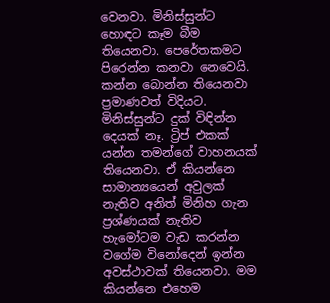වෙනවා. මිනිස්සුන්ට හොඳට කෑම බීම තියෙනවා. පෙරේතකමට පිරෙන්න කනවා නෙවෙයි. කන්න බොන්න තියෙනවා ප්‍රමාණවත් විදියට. මිනිස්සුන්ට දුක් විඳින්න දෙයක් නෑ. ට්‍රිප් එකක් යන්න තමන්ගේ වාහනයක් තියෙනවා. ඒ කියන්නෙ සාමාන්‍යයෙන් අවුලක් නැතිව අනිත් මිනිහ ගැන ප්‍රශ්ණයක් නැතිව හැමෝටම වැඩ කරන්න වගේම විනෝදෙන් ඉන්න අවස්ථාවක් තියෙනවා. මම කියන්නෙ එහෙම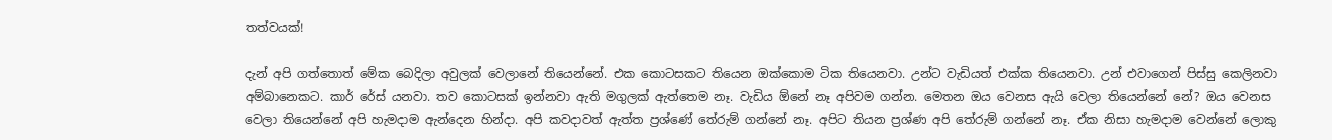තත්වයක්!

දැන් අපි ගත්තොත් මේක බෙදිලා අවුලක් වෙලානේ තියෙන්නේ. එක කොටසකට තියෙන ඔක්කොම ටික තියෙනවා. උන්ට වැඩියත් එක්ක තියෙනවා. උන් එවාගෙන් පිස්සු කෙලිනවා අම්බානෙකට. කාර් රේස් යනවා. තව කොටසක් ඉන්නවා ඇති මගුලක් ඇත්තෙම නෑ. වැඩිය ඕනේ නෑ අපිවම ගන්න. මෙතන ඔය වෙනස ඇයි වෙලා තියෙන්නේ නේ? ඔය වෙනස වෙලා තියෙන්නේ අපි හැමදාම ඇන්දෙන හින්දා. අපි කවදාවත් ඇත්ත ප්‍රශ්ණේ තේරුම් ගන්නේ නෑ. අපිට තියන ප්‍රශ්ණ අපි තේරුම් ගන්නේ නෑ. ඒක නිසා හැමදාම වෙන්නේ ලොකු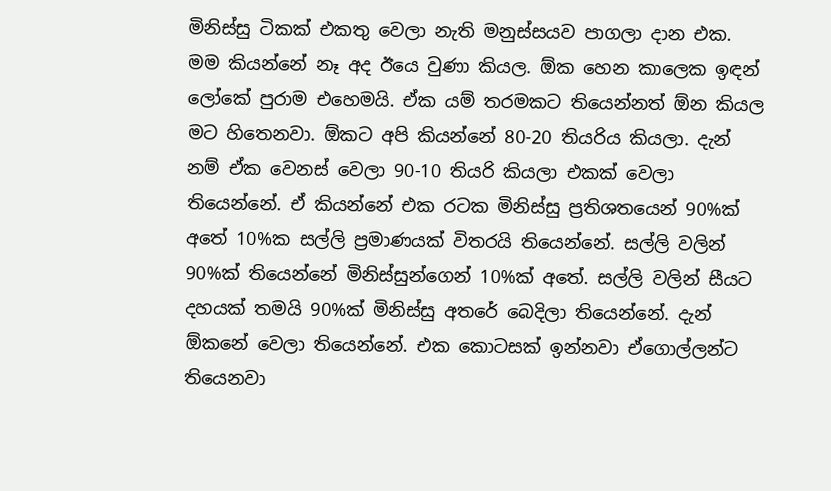මිනිස්සු ටිකක් එකතු වෙලා නැති මනුස්සයව පාගලා දාන එක. මම කියන්නේ නෑ අද ඊයෙ වුණා කියල. ඕක හෙන කාලෙක ඉඳන් ලෝකේ පුරාම එහෙමයි. ඒක යම් තරමකට තියෙන්නත් ඕන කියල මට හිතෙනවා. ඕකට අපි කියන්නේ 80-20 තියරිය කියලා. දැන් නම් ඒක වෙනස් වෙලා 90-10 තියරි කියලා එකක් වෙලා තියෙන්නේ. ඒ කියන්නේ එක රටක මිනිස්සු ප්‍රතිශතයෙන් 90%ක් අතේ 10%ක සල්ලි ප්‍රමාණයක් විතරයි තියෙන්නේ. සල්ලි වලින් 90%ක් තියෙන්නේ මිනිස්සුන්ගෙන් 10%ක් අතේ. සල්ලි වලින් සීයට දහයක් තමයි 90%ක් මිනිස්සු අතරේ බෙදිලා තියෙන්නේ. දැන් ඕකනේ වෙලා තියෙන්නේ. එක කොටසක් ඉන්නවා ඒගොල්ලන්ට තියෙනවා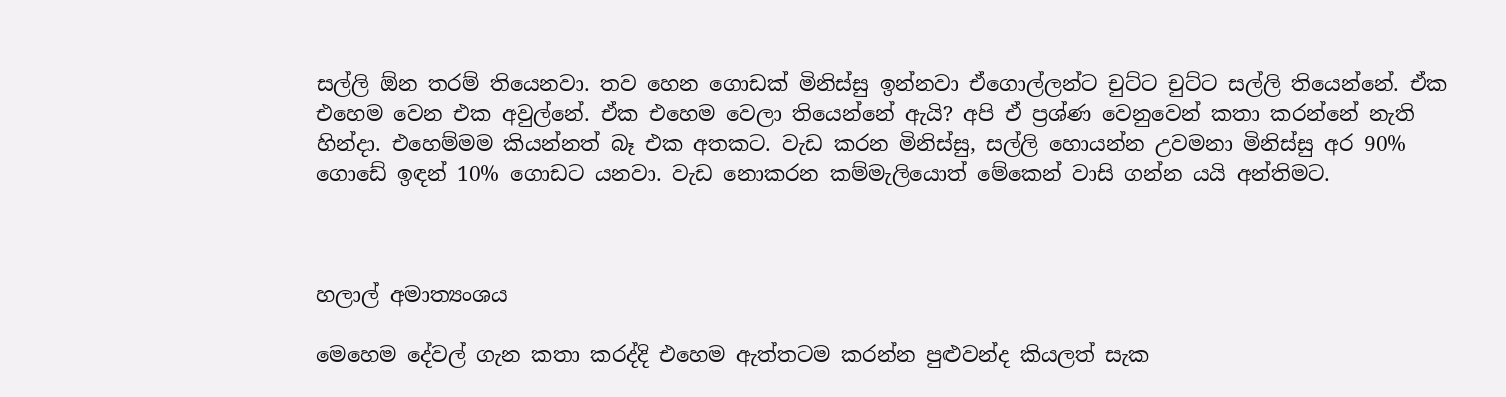සල්ලි ඕන තරම් තියෙනවා. තව හෙන ගොඩක් මිනිස්සු ඉන්නවා ඒගොල්ලන්ට චුට්ට චුට්ට සල්ලි තියෙන්නේ. ඒක එහෙම වෙන එක අවුල්නේ. ඒක එහෙම වෙලා තියෙන්නේ ඇයි? අපි ඒ ප්‍රශ්ණ වෙනුවෙන් කතා කරන්නේ නැති හින්දා. එහෙම්මම කියන්නත් බෑ එක අතකට. වැඩ කරන මිනිස්සු, සල්ලි හොයන්න උවමනා මිනිස්සු අර 90% ගොඩේ ඉඳන් 10% ගොඩට යනවා. වැඩ නොකරන කම්මැලියොත් මේකෙන් වාසි ගන්න යයි අන්තිමට.



හලාල් අමාත්‍යංශය

මෙහෙම දේවල් ගැන කතා කරද්දි එහෙම ඇත්තටම කරන්න පුළුවන්ද කියලත් සැක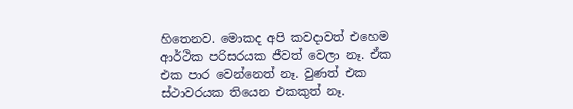හිතෙනව. මොකද අපි කවදාවත් එහෙම ආර්ථික පරිසරයක ජීවත් වෙලා නෑ. ඒක එක පාර වෙන්නෙත් නෑ. වුණත් එක ස්ථාවරයක තියෙන එකකුත් නෑ.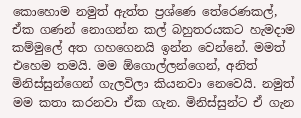කොහොම නමුත් ඇත්ත ප්‍රශ්ණෙ තේරෙණකල්, ඒක ගණන් නොගන්න කල් බහුතරයකට හැමදාම කම්මුලේ අත ගහගෙනයි ඉන්න වෙන්නේ. මමත් එහෙම තමයි. මම ඕගොල්ලන්ගෙන්, අනිත් මිනිස්සුන්ගෙන් ගැලවිලා කියනවා නෙවෙයි. නමුත් මම කතා කරනවා ඒක ගැන. මිනිස්සුන්ට ඒ ගැන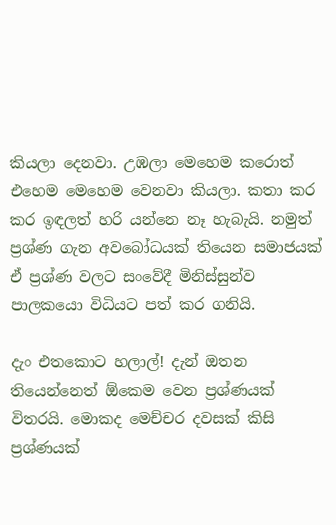කියලා දෙනවා. උඹලා මෙහෙම කරොත් එහෙම මෙහෙම වෙනවා කියලා. කතා කර කර ඉඳලත් හරි යන්නෙ නෑ හැබැයි. නමුත් ප්‍රශ්ණ ගැන අවබෝධයක් තියෙන සමාජයක් ඒ ප්‍රශ්ණ වලට සංවේදී මිනිස්සුන්ව පාලකයො විධියට පත් කර ගනියි.

දැං එතකොට හලාල්! දැන් ඔතන තියෙන්නෙත් ඕකෙම වෙන ප්‍රශ්ණයක් විතරයි. මොකද මෙච්චර දවසක් කිසි ප්‍රශ්ණයක්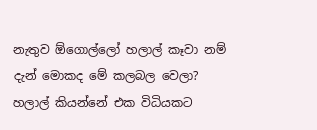නැතුව ඕගොල්ලෝ හලාල් කෑවා නම් දැන් මොකද මේ කලබල වෙලා? හලාල් කියන්නේ එක විධියකට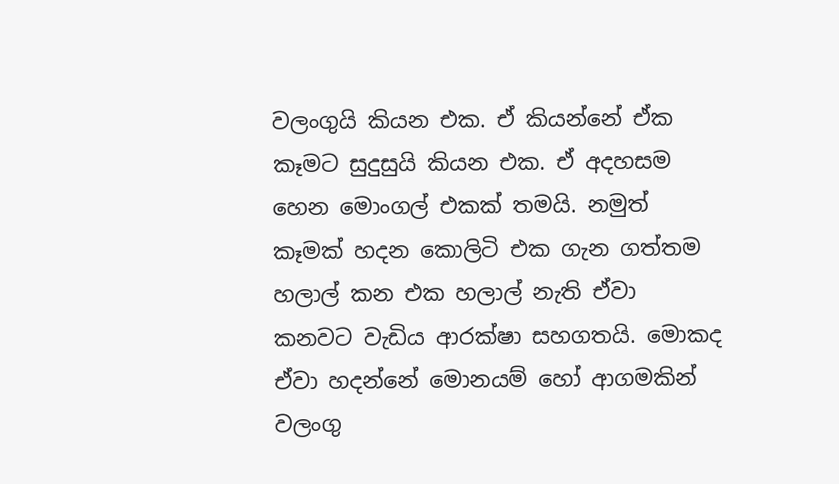වලංගුයි කියන එක. ඒ කියන්නේ ඒක කෑමට සුදුසුයි කියන එක. ඒ අදහසම හෙන මොංගල් එකක් තමයි. නමුත් කෑමක් හදන කොලිටි එක ගැන ගත්තම හලාල් කන එක හලාල් නැති ඒවා කනවට වැඩිය ආරක්ෂා සහගතයි. මොකද ඒවා හදන්නේ මොනයම් හෝ ආගමකින් වලංගු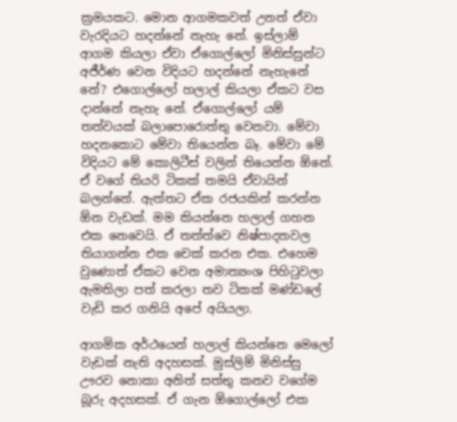ක්‍රමයකට. මොන ආගමකවත් උනත් ඒවා වැරදියට හදන්නේ නැහැ නේ. ඉස්ලාම් ආගම කියලා ඒවා ඒගොල්ලෝ මිනිස්සුන්ට අජීර්ණ වෙන විදියට හදන්නේ නැහැනේ නේ? එගොල්ලෝ හලාල් කියලා ඒකට වස දාන්නේ නැහැ නේ. ඒගොල්ලෝ යම් තත්වයක් බලාපොරොත්තු වෙනවා. මේවා හදනකොට මේවා තියෙන්න බෑ. මේවා මේ විදියට මේ කොලිටීස් වලින් තියෙන්න ඕනේ. ඒ වගේ තියරි ටිකක් තමයි ඒවායින් බලන්නේ. ඇත්තට ඒක රජයකින් කරන්න ඕන වැඩක්. මම කියන්නෙ හලාල් ගහන එක නෙවෙයි. ඒ තත්ත්වෙ නිෂ්පාදනවල තියාගන්න එක චෙක් කරන එක. එහෙම වුණොත් ඒකට වෙන අමාත්‍යංශ පිහිටුවලා ඇමතිලා පත් කරලා තව ටිකක් මණ්ඩලේ වැඩි කර ගනියි අපේ අයියලා.

ආගමික අර්ථයෙන් හලාල් කියන්නෙ මෙලෝ වැඩක් නැති අදහසක්. මුස්ලිම් මිනිස්සු ඌරව නොකා අනිත් සත්තු කනව වගේම බූරු අදහසක්. ඒ ගැන ඕගොල්ලෝ එක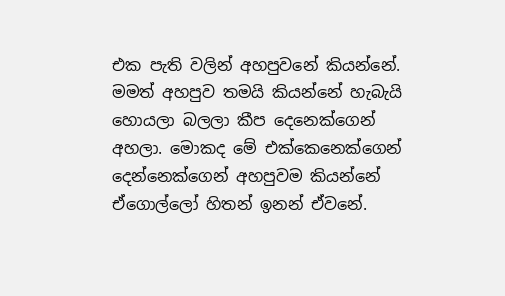එක පැති වලින් අහපුවනේ කියන්නේ. මමත් අහපුව තමයි කියන්නේ හැබැයි හොයලා බලලා කීප දෙනෙක්ගෙන් අහලා. මොකද මේ එක්කෙනෙක්ගෙන් දෙන්නෙක්ගෙන් අහපුවම කියන්නේ ඒගොල්ලෝ හිතන් ඉනන් ඒවනේ.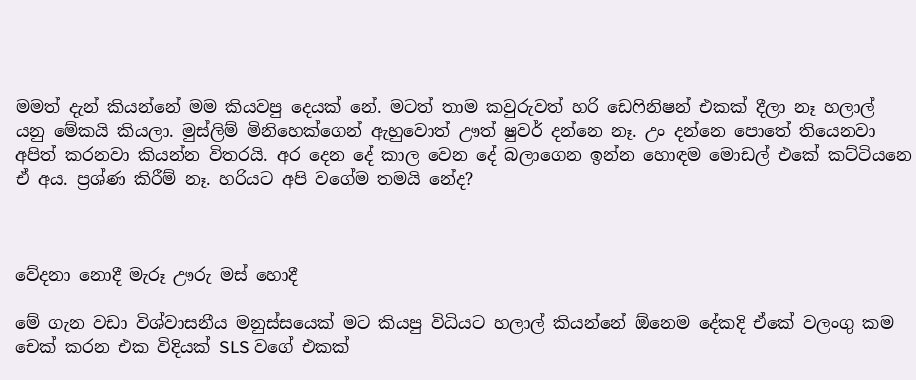මමත් දැන් කියන්නේ මම කියවපු දෙයක් නේ. මටත් තාම කවුරුවත් හරි ඩෙෆිනිෂන් එකක් දීලා නෑ හලාල් යනු මේකයි කියලා. මුස්ලිම් මිනිහෙක්ගෙන් ඇහුවොත් ඌත් ෂුවර් දන්නෙ නෑ. උං දන්නෙ පොතේ තියෙනවා අපිත් කරනවා කියන්න විතරයි. අර දෙන දේ කාල වෙන දේ බලාගෙන ඉන්න හොඳම මොඩල් එකේ කට්ටියනෙ ඒ අය. ප්‍රශ්ණ කිරීම් නෑ. හරියට අපි වගේම තමයි නේද?



වේදනා නොදී මැරූ ඌරු මස් හොදී

මේ ගැන වඩා විශ්වාසනීය මනුස්සයෙක් මට කියපු විධියට හලාල් කියන්නේ ඕනෙම දේකදි ඒකේ වලංගු කම චෙක් කරන එක විදියක් SLS වගේ එකක්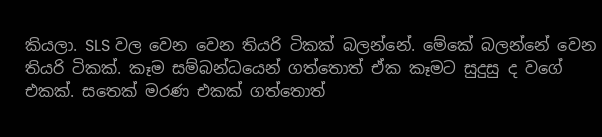කියලා. SLS වල වෙන වෙන තියරි ටිකක් බලන්නේ. මේකේ බලන්නේ වෙන තියරි ටිකක්. කෑම සම්බන්ධයෙන් ගත්තොත් ඒක කෑමට සුදුසු ද වගේ එකක්. සතෙක් මරණ එකක් ගත්තොත්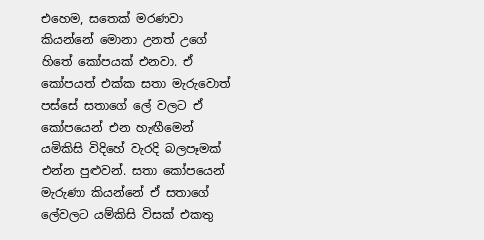එහෙම, සතෙක් මරණවා කියන්නේ මොනා උනත් උගේ හිතේ කෝපයක් එනවා. ඒ කෝපයත් එක්ක සතා මැරුවොත් පස්සේ සතාගේ ලේ වලට ඒ කෝපයෙන් එන හැඟීමෙන් යමිකිසි විදිහේ වැරදි බලපෑමක් එන්න පුළුවන්. සතා කෝපයෙන් මැරුණා කියන්නේ ඒ සතාගේ ලේවලට යම්කිසි විසක් එකතු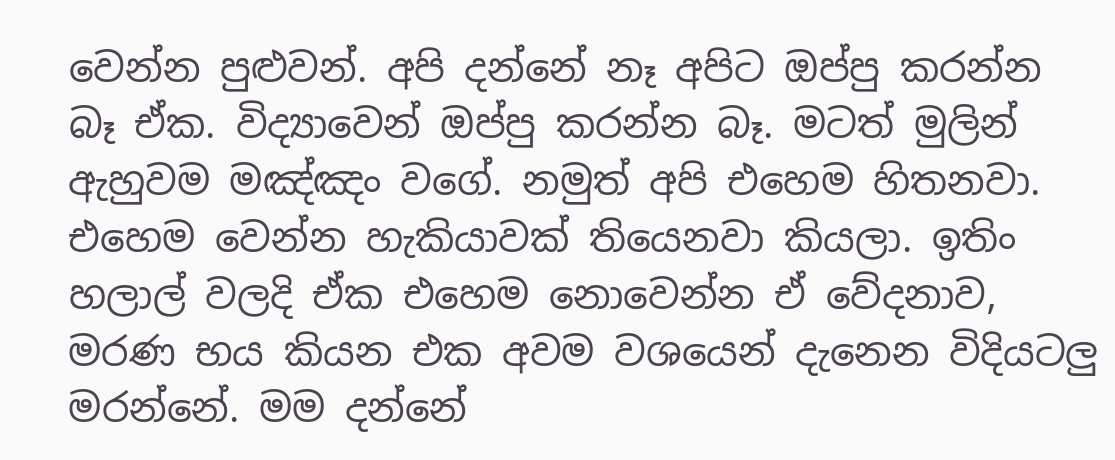වෙන්න පුළුවන්. අපි දන්නේ නෑ අපිට ඔප්පු කරන්න බෑ ඒක. විද්‍යාවෙන් ඔප්පු කරන්න බෑ. මටත් මුලින් ඇහුවම මඤ්ඤං වගේ. නමුත් අපි එහෙම හිතනවා. එහෙම වෙන්න හැකියාවක් තියෙනවා කියලා. ඉතිං හලාල් වලදි ඒක එහෙම නොවෙන්න ඒ වේදනාව, මර‍ණ භය කියන එක අවම වශයෙන් දැනෙන විදියටලු මරන්නේ. මම දන්නේ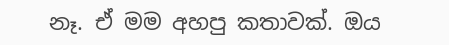නෑ. ඒ මම අහපු කතාවක්. ඔය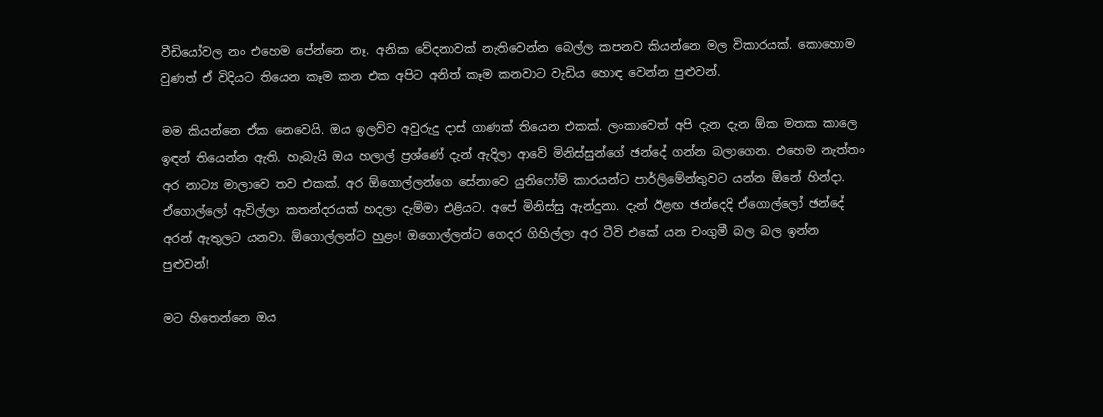වීඩියෝවල නං එහෙම පේන්නෙ නෑ. අනික වේදනාවක් නැතිවෙන්න බෙල්ල කපනව කියන්නෙ මල විකාරයක්. කොහොම වුණත් ඒ විදියට තියෙන කෑම කන එක අපිට අනිත් කෑම කනවාට වැඩිය හොඳ වෙන්න පුළුවන්.

මම කියන්නෙ ඒක නෙවෙයි. ඔය ඉලව්ව අවුරුදු දාස් ගාණක් තියෙන එකක්. ලංකාවෙත් අපි දැන දැන ඕක මතක කාලෙ ඉඳන් තියෙන්න ඇති. හැබැයි ඔය හලාල් ප්‍රශ්ණේ දැන් ඇදිලා ආවේ මිනිස්සුන්ගේ ඡන්දේ ගන්න බලාගෙන. එහෙම නැත්තං අර නාට්‍ය මාලාවෙ තව එකක්. අර ඕගොල්ලන්ගෙ සේනාවෙ යුනිෆෝම් කාරයන්ට පාර්ලිමේන්තුවට යන්න ඕනේ හින්දා. ඒගොල්ලෝ ඇවිල්ලා කතන්දරයක් හදලා දැම්මා එළියට. අපේ මිනිස්සු ඇන්දුනා. දැන් ඊළඟ ඡන්දෙදි ඒගොල්ලෝ ඡන්දේ අරන් ඇතුලට යනවා. ඕගොල්ලන්ට හුළං! ඔගොල්ලන්ට ගෙදර ගිහිල්ලා අර ටීවි එකේ යන චංගුමී බල බල ඉන්න පුළුවන්!

මට හිතෙන්නෙ ඔය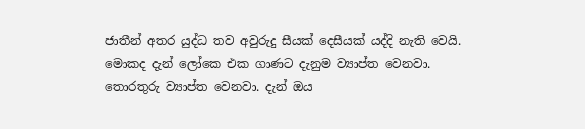ජාතීන් අතර යුද්ධ තව අවුරුදු සීයක් දෙසීයක් යද්දි නැති වෙයි. මොකද දැන් ලෝකෙ එක ගාණට දැනුම ව්‍යාප්ත වෙනවා. තොරතුරු ව්‍යාප්ත වෙනවා. දැන් ඔය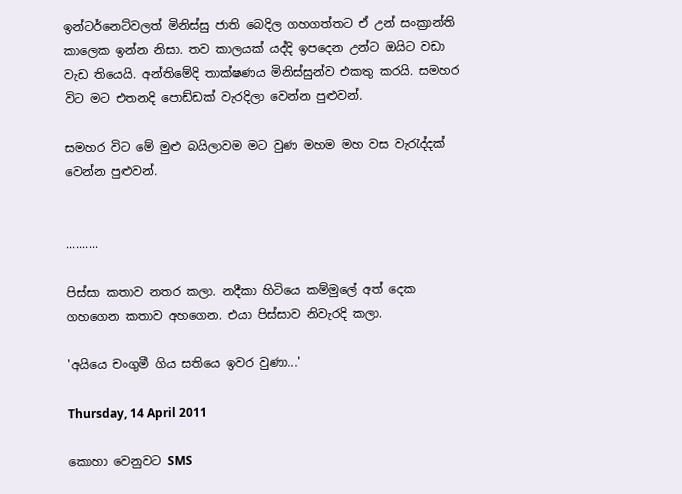ඉන්ටර්නෙට්වලත් මිනිස්සු ජාති බෙදිල ගහගත්තට ඒ උන් සංක්‍රාන්ති කාලෙක ඉන්න නිසා. තව කාලයක් යද්දි ඉපදෙන උන්ට ඔයිට වඩා වැඩ තියෙයි. අන්තිමේදි තාක්ෂණය මිනිස්සුන්ව එකතු කරයි. සමහර විට මට එතනදි පොඩ්ඩක් වැරදිලා වෙන්න පුළුවන්.

සමහර විට මේ මුළු බයිලාවම මට වුණ මහම මහ වස වැරැද්දක් වෙන්න පුළුවන්.


..........

පිස්සා කතාව නතර කලා. නදීකා හිටියෙ කම්මුලේ අත් දෙක ගහගෙන කතාව අහගෙන. එයා පිස්සාව නිවැරදි කලා.

'අයියෙ චංගුමී ගිය සතියෙ ඉවර වුණා...'

Thursday, 14 April 2011

කොහා වෙනුවට SMS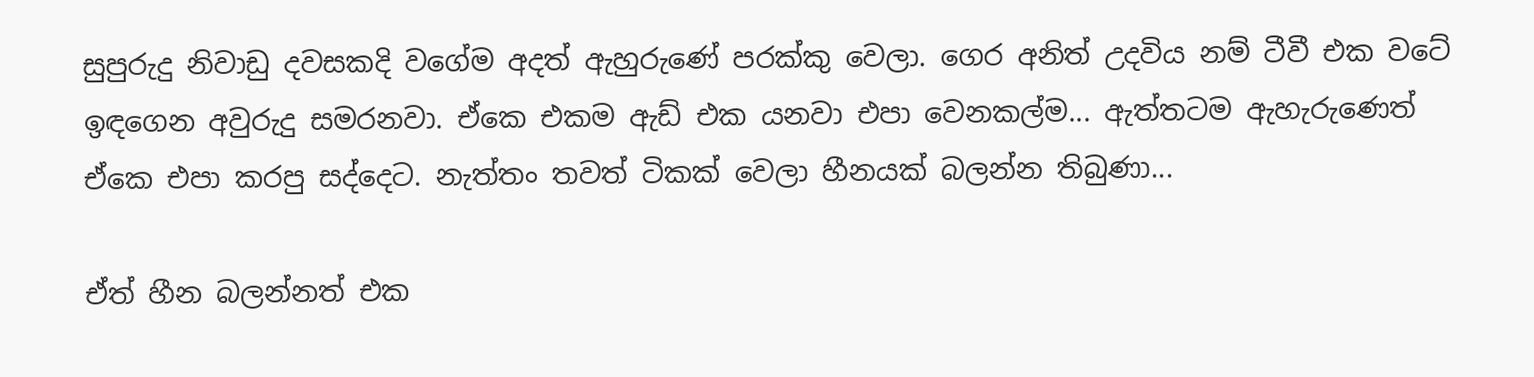සුපුරුදු නිවාඩු දවසකදි වගේම අදත් ඇහුරුණේ පරක්කු වෙලා. ගෙර අනිත් උදවිය නම් ටීවී එක වටේ ඉඳගෙන අවුරුදු සමරනවා. ඒකෙ එකම ඇඩ් එක යනවා එපා වෙනකල්ම... ඇත්තටම ඇහැරුණෙත් ඒකෙ එපා කරපු සද්දෙට. නැත්තං තවත් ටිකක් වෙලා හීනයක් බලන්න තිබුණා...

ඒත් හීන බලන්නත් එක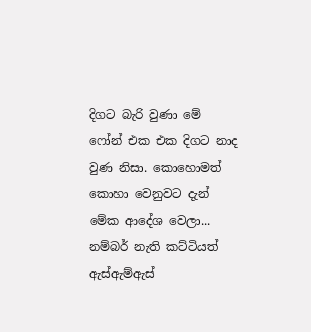දිගට බැරි වුණා මේ ෆෝන් එක එක දිගට නාද වුණ නිසා. කොහොමත් කොහා වෙනුවට දැන් මේක ආදේශ වෙලා... නම්බර් නැති කට්ටියත් ඇස්ඇම්ඇස්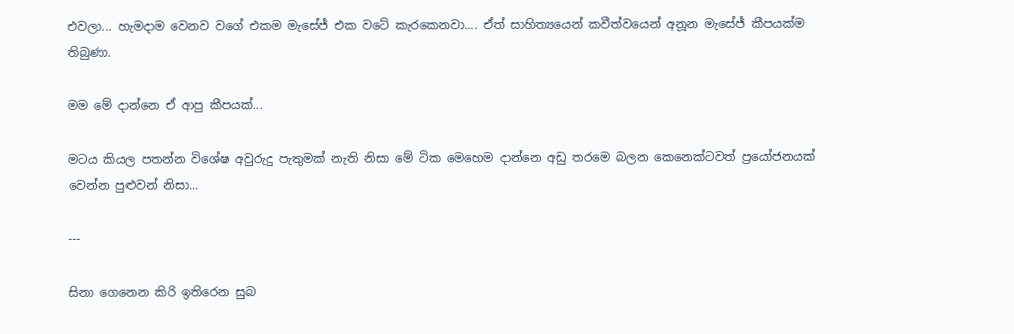එවලා... හැමදාම වෙනව වගේ එකම මැසේජ් එක වටේ කැරකෙනවා.... ඒත් සාහිත්‍යයෙන් කවීත්වයෙන් අනූන මැසේජ් කීපයක්ම තිබුණා.

මම මේ දාන්නෙ ඒ ආපු කීපයක්...

මටය කියල පතන්න විශේෂ අවුරුදු පැතුමක් නැති නිසා මේ ටික මෙහෙම දාන්නෙ අඩු තරමෙ බලන කෙනෙක්ටවත් ප්‍රයෝජනයක් වෙන්න පුළුවන් නිසා...

---

සිනා ගෙනෙන කිරි ඉතිරෙන සුබ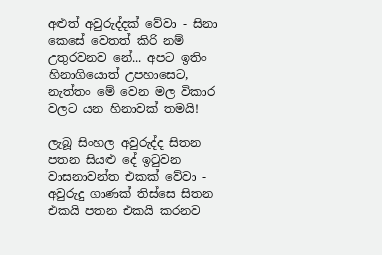අළුත් අවුරුද්දක් වේවා - සිනා කෙසේ වෙතත් කිරි නම් උතුරවනව නේ... අපට ඉතිං හිනාගියොත් උපහාසෙට, නැත්තං මේ වෙන මල විකාර වලට යන හිනාවක් තමයි!

ලැබූ සිංහල අවුරුද්ද සිතන පතන සියළු දේ ඉටුවන වාසනාවන්ත එකක් වේවා - අවුරුදු ගාණක් තිස්සෙ සිතන එකයි පතන එකයි කරනව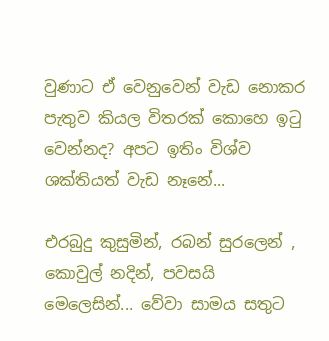වුණාට ඒ වෙනුවෙන් වැඩ නොකර පැතුව කියල විතරක් කොහෙ ඉටු වෙන්නද? අපට ඉතිං විශ්ව ශක්තියත් වැඩ නෑනේ...

එරබුදු කුසුමින්, රබන් සුරලෙන් , කොවුල් නදින්, පවසයි මෙලෙසින්... වේවා සාමය සතුට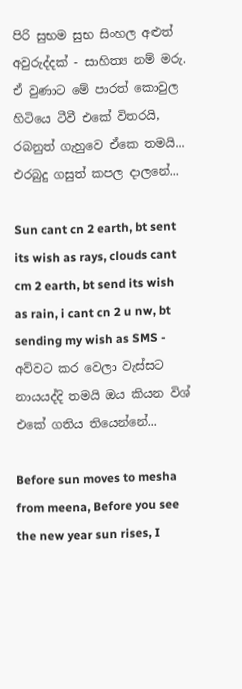පිරි සුභම සුභ සිංහල අළුත් අවුරුද්දක් - සාහිත්‍ය නම් මරු. ඒ වුණාට මේ පාරත් කොවුල හිටියෙ ටීවී එකේ විතරයි, රබනුත් ගැහුවෙ ඒකෙ තමයි... එරබුදු ගසුත් කපල දාලනේ...

Sun cant cn 2 earth, bt sent its wish as rays, clouds cant cm 2 earth, bt send its wish as rain, i cant cn 2 u nw, bt sending my wish as SMS - අව්වට කර වෙලා වැස්සට නායයද්දි තමයි ඔය කියන විශ් එකේ ගතිය තියෙන්නේ...

Before sun moves to mesha from meena, Before you see the new year sun rises, I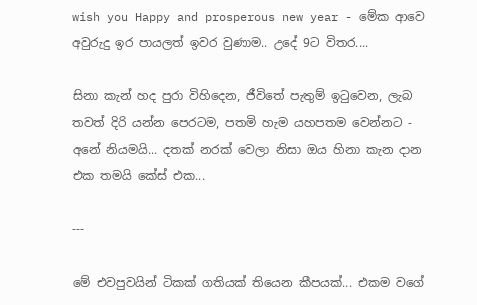wish you Happy and prosperous new year - මේක ආවෙ අවුරුදු ඉර පායලත් ඉවර වුණාම.. උදේ 9ට විතර....

සිනා කැන් හද පුරා විහිදෙන, ජීවිතේ පැතුම් ඉටුවෙන, ලැබ තවත් දිරි යන්න පෙරටම, පතමි හැම යහපතම වෙන්නට - අනේ නියමයි... දතක් නරක් වෙලා නිසා ඔය හිනා කැන දාන එක තමයි කේස් එක...

---

මේ එවපුවයින් ටිකක් ගතියක් තියෙන කීපයක්... එකම වගේ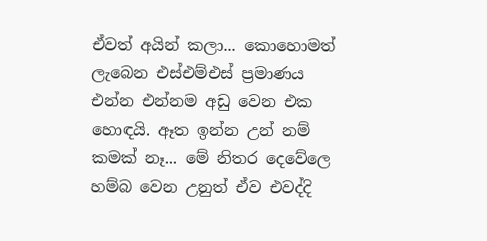ඒවත් අයින් කලා... කොහොමත් ලැබෙන එස්එම්එස් ප්‍රමාණය එන්න එන්නම අඩු වෙන එක හොඳයි. ඈත ඉන්න උන් නම් කමක් නෑ... මේ නිතර දෙවේලෙ හම්බ වෙන උනුත් ඒව එවද්දි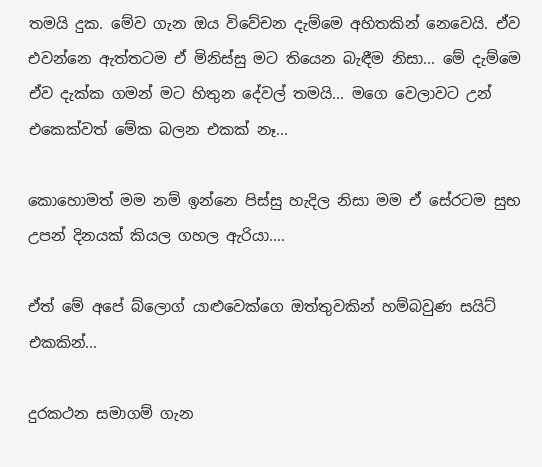තමයි දුක. මේව ගැන ඔය විවේචන දැම්මෙ අහිතකින් නෙවෙයි. ඒව එවන්නෙ ඇත්තටම ඒ මිනිස්සු මට තියෙන බැඳීම නිසා... මේ දැම්මෙ ඒව දැක්ක ගමන් මට හිතුන දේවල් තමයි... මගෙ වෙලාවට උන් එකෙක්වත් මේක බලන එකක් නෑ...

කොහොමත් මම නම් ඉන්නෙ පිස්සු හැදිල නිසා මම ඒ සේරටම සුභ උපන් දිනයක් කියල ගහල ඇරියා....

ඒත් මේ අපේ බ්ලොග් යාළුවෙක්ගෙ ඔත්තුවකින් හම්බවුණ සයිට් එකකින්...

දුරකථන සමාගම් ගැන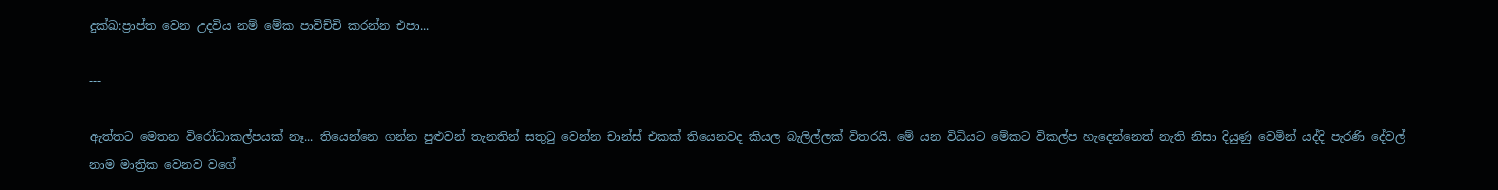දුක්ඛ:ප්‍රාප්ත වෙන උදවිය නම් මේක පාවිච්චි කරන්න එපා...

---

ඇත්තට මෙතන විරෝධාකල්පයක් නෑ... තියෙන්නෙ ගන්න පුළුවන් තැනතින් සතුටු වෙන්න චාන්ස් එකක් තියෙනවද කියල බැලිල්ලක් විතරයි. මේ යන විධියට මේකට විකල්ප හැදෙන්නෙත් නැති නිසා දියුණු වෙමින් යද්දි පැරණි දේවල් නාම මාත්‍රික වෙනව වගේ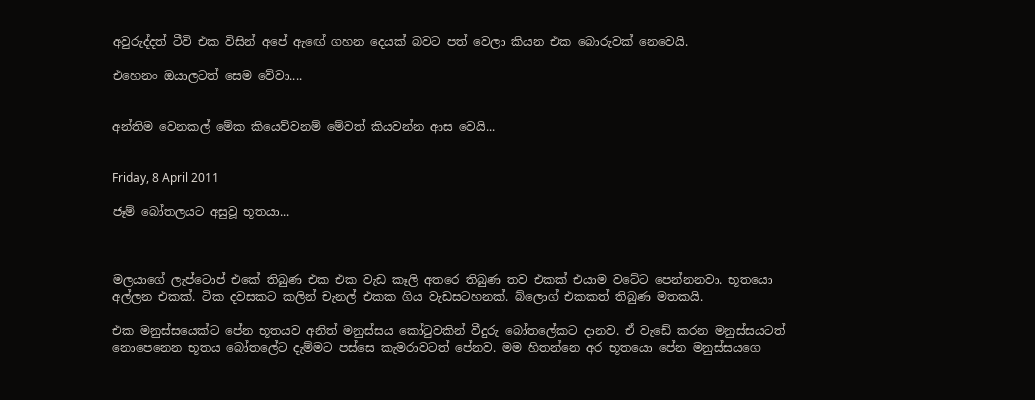අවුරුද්දත් ටීවි එක විසින් අපේ ඇ‍ඟේ ගහන දෙයක් බවට පත් වෙලා කියන එක බොරුවක් නෙවෙයි.

එහෙනං ඔයාලටත් සෙම වේවා....


අන්තිම වෙනකල් මේක කියෙව්වනම් මේවත් කියවන්න ආස වෙයි...


Friday, 8 April 2011

ජෑම් බෝතලයට අසුවූ භූතයා...



මලයාගේ ලැප්ටොප් එකේ තිබුණ එක එක වැඩ කෑලි අතරෙ තිබුණ තව එකක් එයාම වටේට පෙන්නනවා. භූතයො අල්ලන එකක්. ටික දවසකට කලින් චැනල් එකක ගිය වැඩසටහනක්. බ්ලොග් එකකත් තිබුණ මතකයි.

එක මනුස්සයෙක්ට පේන භූතයව අනිත් මනුස්සය කෝටුවකින් වීදුරු බෝතලේකට දානව. ඒ වැඩේ කරන මනුස්සයටත් නොපෙනෙන භූතය බෝතලේට දැම්මට පස්සෙ කැමරාවටත් පේනව. මම හිතන්නෙ අර භූතයො පේන මනුස්සයගෙ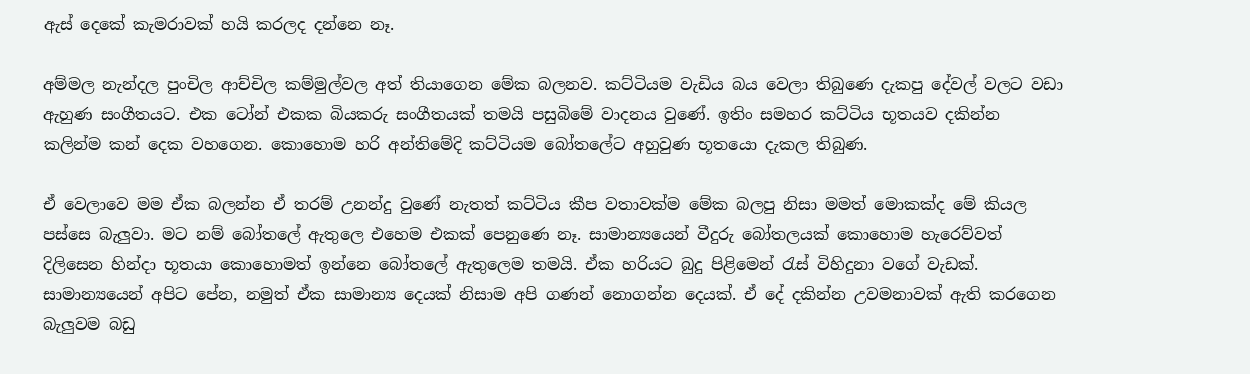ඇස් දෙකේ කැමරාවක් හයි කරලද දන්නෙ නෑ.

අම්මල නැන්දල පුංචිල ආච්චිල කම්මුල්වල අත් තියාගෙන මේක බලනව. කට්ටියම වැඩිය බය වෙලා තිබුණෙ දැකපු දේවල් වලට වඩා ඇහුණ සංගීතයට. එක ටෝන් එකක බියකරු සංගීතයක් තමයි පසුබිමේ වාදනය වුණේ. ඉතිං සමහර කට්ටිය භූතයව දකින්න කලින්ම කන් දෙක වහගෙන. කොහොම හරි අන්තිමේදි කට්ටියම බෝතලේට අහුවුණ භූතයො දැකල තිබුණ.

ඒ වෙලාවෙ මම ඒක බලන්න ඒ තරම් උනන්දු වුණේ නැතත් කට්ටිය කීප වතාවක්ම මේක බලපු නිසා මමත් මොකක්ද මේ කියල පස්සෙ බැලුවා. මට නම් බෝතලේ ඇතුලෙ එහෙම එකක් පෙනුණෙ නෑ. සාමාන්‍යයෙන් වීදුරු බෝතලයක් කොහොම හැරෙව්වත් දිලිසෙන හින්දා භූතයා කොහොමත් ඉන්නෙ බෝතලේ ඇතුලෙම තමයි. ඒක හරියට බුදු පිළිමෙන් රැස් විහිදුනා වගේ වැඩක්. සාමාන්‍යයෙන් අපිට පේන, නමුත් ඒක සාමාන්‍ය දෙයක් නිසාම අපි ගණන් නොගන්න දෙයක්. ඒ දේ දකින්න උවමනාවක් ඇති කරගෙන බැලුවම බඩු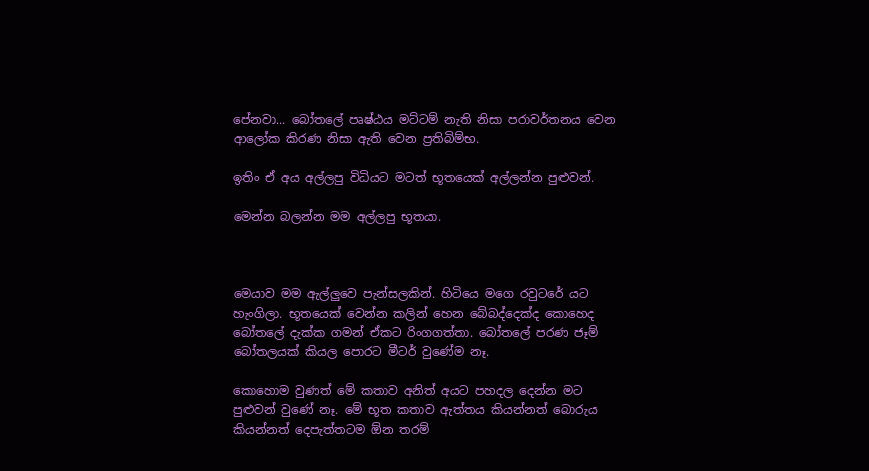පේනවා... බෝතලේ පෘෂ්ඨය මට්ටම් නැති නිසා පරාවර්තනය වෙන ආලෝක කිරණ නිසා ඇති වෙන ප්‍රතිබිම්භ.

ඉතිං ඒ අය අල්ලපු විධියට මටත් භූතයෙක් අල්ලන්න පුළුවන්.

මෙන්න බලන්න මම අල්ලපු භූතයා.



මෙයාව මම ඇල්ලුවෙ පැන්සලකින්. හිටියෙ මගෙ රවුටරේ යට හැංගිලා. භූතයෙක් වෙන්න කලින් හෙන බේබද්දෙක්ද කොහෙද බෝතලේ දැක්ක ගමන් ඒකට රිංගගත්තා. බෝතලේ පරණ ජෑම් බෝතලයක් කියල පොරට මීටර් වුණේම නෑ.

කොහොම වුණත් මේ කතාව අනිත් අයට පහදල දෙන්න මට පුළුවන් වුණේ නෑ. මේ භූත කතාව ඇත්තය කියන්නත් බොරුය කියන්නත් දෙපැත්තටම ඕන තරම්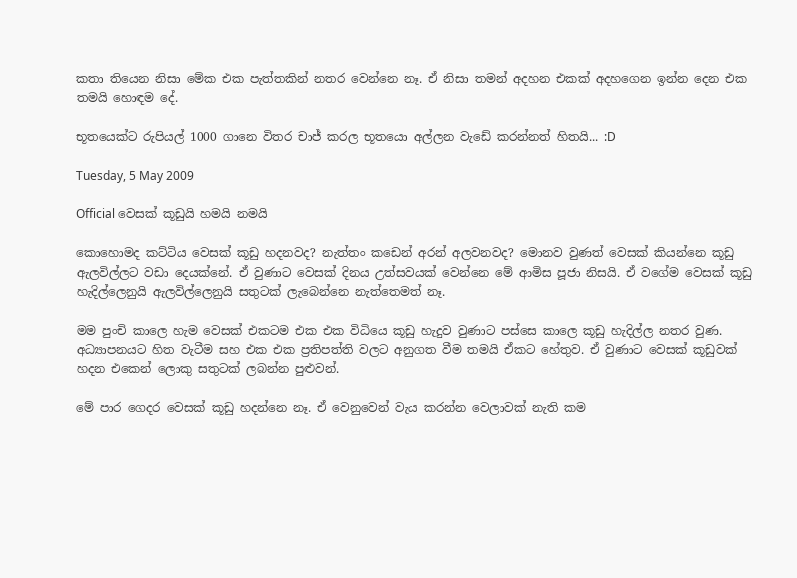කතා තියෙන නිසා මේක එක පැත්තකින් නතර වෙන්නෙ නෑ. ඒ නිසා තමන් අදහන එකක් අදහගෙන ඉන්න දෙන එක තමයි හොඳම දේ.

භූතයෙක්ට රුපියල් 1000 ගානෙ විතර චාජ් කරල ‍භූතයො අල්ලන වැඩේ කරන්නත් හිතයි... :D

Tuesday, 5 May 2009

Official වෙසක් කූඩුයි හමයි නමයි

කොහොමද කට්ටිය වෙසක් කූඩු හදනවද? නැත්තං කඩෙන් අරන් අලවනවද? මොනව වුණත් වෙසක් කියන්නෙ කූඩු ඇලවිල්ලට වඩා දෙයක්නේ. ඒ වුණාට වෙසක් දිනය උත්සවයක් වෙන්නෙ මේ ආමිස පූජා ‍නිසයි. ඒ වගේම වෙසක් කූඩු හැදිල්ලෙනුයි ඇලවිල්ලෙනුයි සතුටක් ලැබෙන්නෙ නැත්තෙමත් නෑ.

මම පුංචි කාලෙ හැම වෙසක් එකටම එක එක විධියෙ කූඩු හැදුව වුණාට පස්සෙ කාලෙ කූඩු හැදිල්ල නතර වුණ. අධ්‍යාපනයට හිත වැටීම සහ එක එක ප්‍රතිපත්ති වලට අනුගත වීම තමයි ඒකට හේතුව. ඒ වුණාට වෙසක් කූඩුවක් හදන එකෙන් ලොකු සතුටක් ලබන්න පුළුවන්.

මේ පාර ගෙදර වෙසක් කූඩු හදන්නෙ නෑ. ඒ වෙනුවෙන් වැය කරන්න වෙලාවක් නැති කම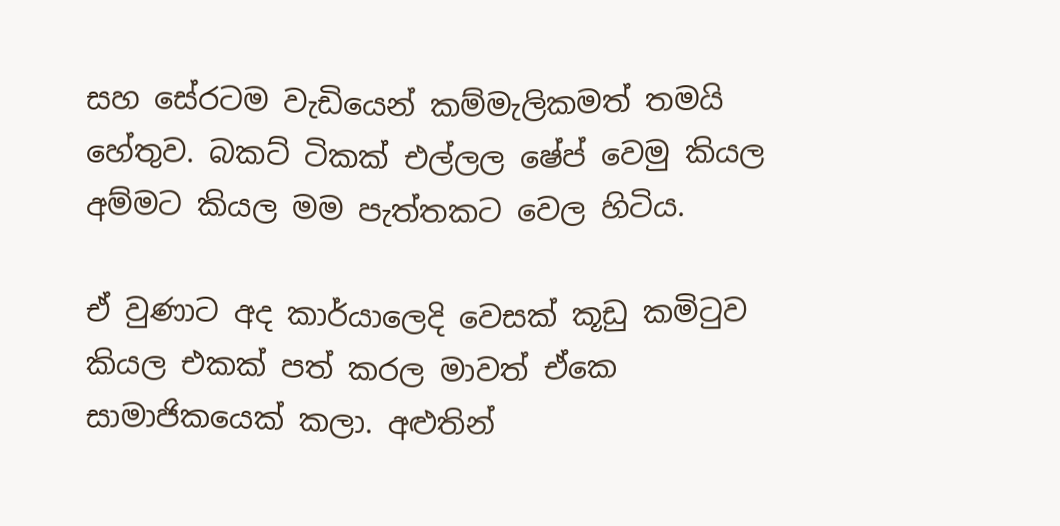සහ සේරටම වැඩියෙන් කම්මැලිකමත් තමයි හේතුව. බකට් ටිකක් එල්ලල ෂේප් වෙමු කියල අම්මට කියල මම පැත්තකට වෙල හිටිය.

ඒ වුණාට අද කාර්යාලෙදි වෙසක් කූඩු කමිටුව කියල එකක් පත් කරල මාවත් ඒකෙ සාමාජිකයෙක් කලා. අළුතින්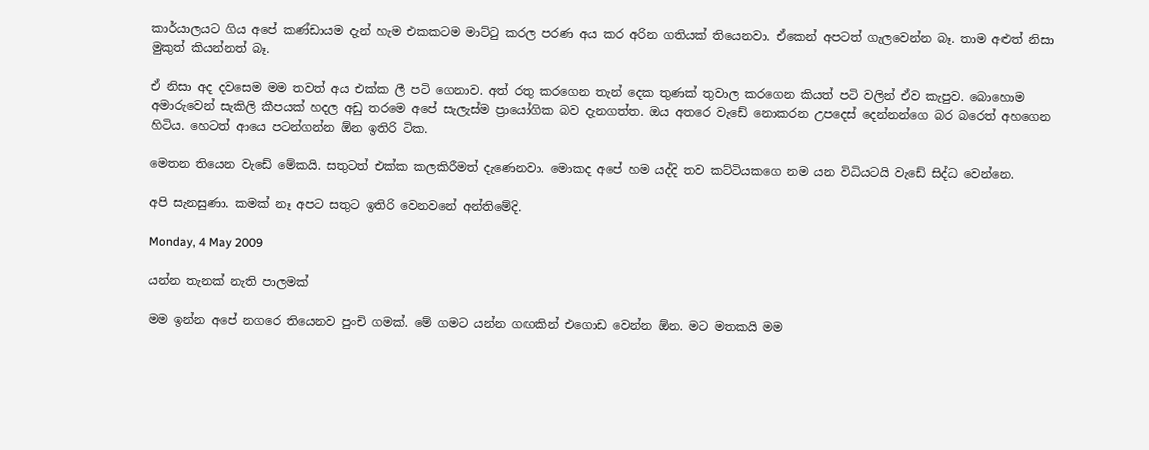කාර්යාලයට ගිය අපේ කණ්ඩායම දැන් හැම එකකටම මාට්ටු කරල පරණ අය කර අරින ගතියක් තියෙනවා. ඒකෙන් අපටත් ගැලවෙන්න බෑ. තාම අළුත් නිසා මුකුත් කියන්නත් බෑ.

ඒ නිසා අද දවසෙම මම තවත් අය එක්ක ලී පටි ගෙනාව. අත් රතු කරගෙන තැන් දෙක තුණක් තුවාල කරගෙන කියත් පටි වලින් ඒව කැපුව. බොහොම අමාරුවෙන් සැකිලි කීපයක් හදල අඩු තරමෙ අපේ සැලැස්ම ප්‍රායෝගික බව දැනගත්ත. ඔය අතරෙ වැඩේ නොකරන උපදෙස් දෙන්නන්ගෙ බර බරෙත් අහගෙන හිටිය. හෙටත් ආයෙ පටන්ගන්න ඕන ඉතිරි ටික.

මෙතන තියෙන වැඩේ මේකයි. සතුටත් එක්ක කලකිරීමත් දැණෙනවා. මොකද අපේ හම යද්දි තව කට්ටියකගෙ නම යන විධියටයි වැඩේ සිද්ධ වෙන්නෙ.

අපි සැනසුණා. කමක් නෑ අපට සතුට ඉතිරි වෙනවනේ අන්තිමේදි.

Monday, 4 May 2009

යන්න තැනක් නැති පාලමක්

මම ඉන්න අපේ නගරෙ තියෙනව පුංචි ගමක්. මේ ගමට යන්න ගඟකින් එගොඩ වෙන්න ඕන. මට මතකයි මම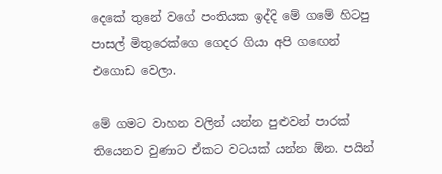දෙකේ තුනේ වගේ පංතියක ඉද්දි මේ ගමේ හිටපු පාසල් මිතුරෙක්ගෙ ගෙදර ගියා අපි ග‍ඟෙන් එගොඩ වෙලා.

මේ ගමට වාහන වලින් යන්න පුළුවන් පාරක් තියෙනව වුණාට ඒකට වටයක් යන්න ඕන. පයින්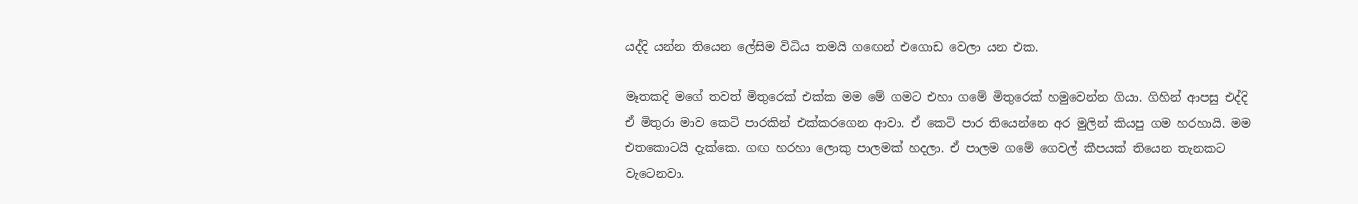යද්දි යන්න තියෙන ලේසිම විධිය තමයි ග‍ඟෙන් එගොඩ වෙලා යන එක.

මෑතකදි මගේ තවත් මිතුරෙක් එක්ක මම මේ ගමට එහා ගමේ මිතුරෙක් හමුවෙන්න ගියා. ගිහින් ආපසු එද්දි ඒ මිතුරා මාව කෙටි පාරකින් එක්කරගෙන ආවා. ඒ කෙටි පාර තියෙන්නෙ අර මුලින් කියපු ගම හරහායි. මම එතකොටයි දැක්කෙ. ගඟ හරහා ලොකු පාලමක් හදලා. ඒ පාලම ගමේ ගෙවල් කීපයක් තියෙන තැනකට වැටෙනවා.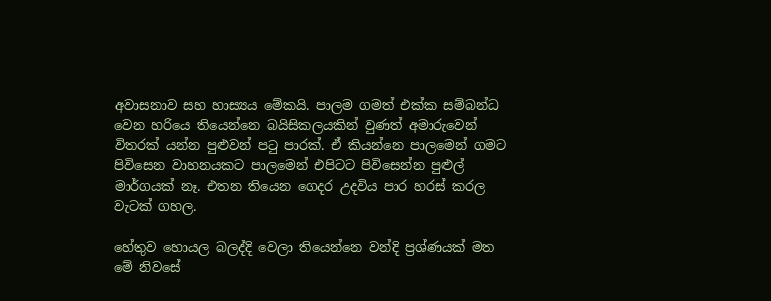අවාසනාව සහ හාස්‍යය මේකයි. පාලම ගමත් එක්ක සම්බන්ධ වෙන හරියෙ තියෙන්නෙ බයිසිකලයකින් වුණත් අමාරුවෙන් විතරක් යන්න පුළුවන් පටු පාරක්. ඒ කියන්නෙ පාලමෙන් ගමට පිවිසෙන වාහනයකට පා‍ලමෙන් එපිටට පිවිසෙන්න පුළුල් මාර්ගයක් නෑ. එතන තියෙන ගෙදර උදවිය පාර හරස් කරල වැ‍ටක් ගහල.

හේතුව හොයල බලද්දි වෙලා තියෙන්නෙ වන්දි ප්‍රශ්ණයක් මත මේ නිවසේ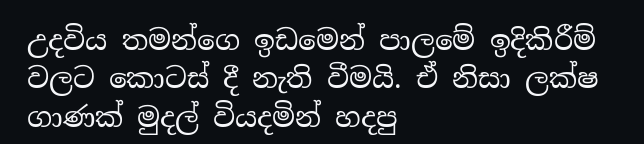උදවිය තමන්ගෙ ඉඩමෙන් පාලමේ ඉදිකිරීම් වලට කොටස් දී නැති වීමයි. ඒ නිසා ලක්ෂ ගාණක් මුදල් වියදමින් හදපු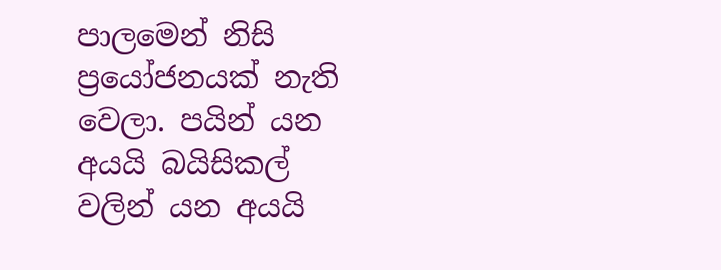පාලමෙන් නිසි ප්‍රයෝජනයක් නැති වෙලා. පයින් යන අයයි බයිසිකල් වලින් යන අයයි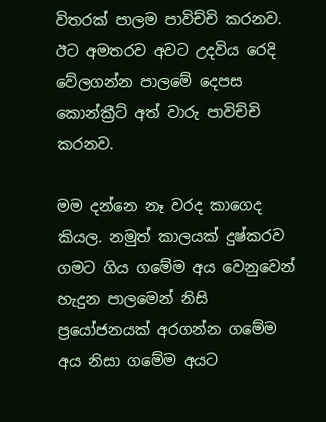විතරක් පාලම පාවිච්චි කරනව. ඊට අමතරව අවට උදවිය රෙදි වේලගන්න පාල‍මේ දෙපස කොන්ක්‍රීට් අත් වාරු පාවිච්චි කරනව.

මම දන්නෙ නෑ වරද කාගෙද කියල. නමුත් කාලයක් දුෂ්කරව ගමට ගිය ගමේම අය වෙනුවෙන් හැදුන පාලමෙන් නිසි ප්‍රයෝජනයක් අරගන්න ගමේම අය නිසා ගමේම අයට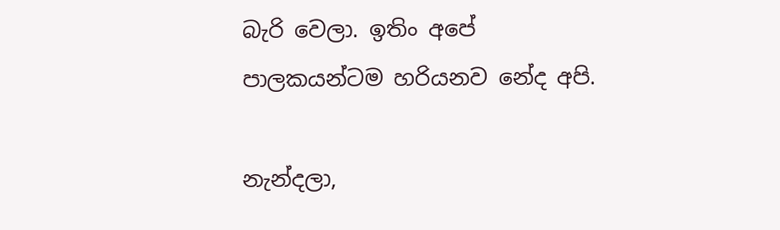බැරි වෙලා. ඉතිං අපේ පාලකයන්ටම හරියනව නේද අපි.

නැන්දලා,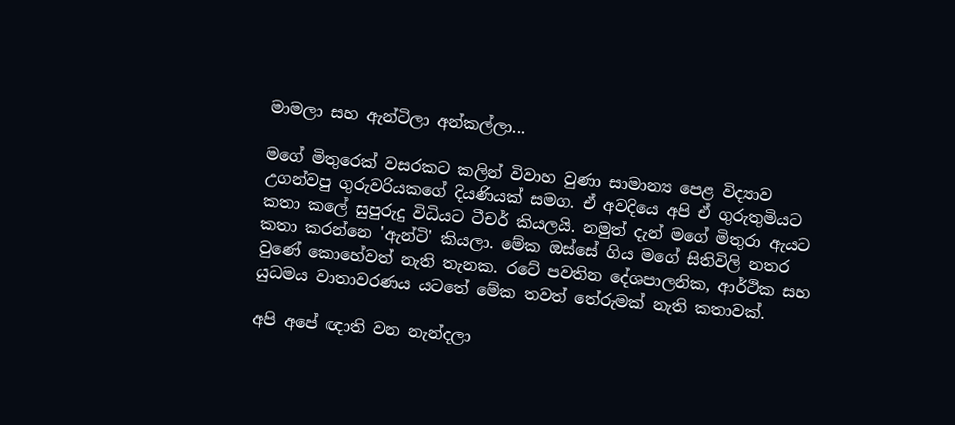මාමලා සහ ඇන්ටිලා අන්කල්ලා...

මගේ මිතුරෙක් වසරකට කලින් විවාහ වුණා සාමාන්‍ය පෙළ විද්‍යාව උගන්වපු ගුරුවරියකගේ දියණියක් සමග. ඒ අවදියෙ අපි ඒ ගුරුතුමියට කතා කලේ සුපුරුදු විධියට ටීචර් කියලයි. නමුත් දැන් මගේ මිතුරා ඇයට කතා කරන්නෙ 'ඇන්ටි' කියලා. මේක ඔස්සේ ගිය මගේ සිතිවිලි නතර වුණේ කොහේවත් නැති තැනක. රටේ පවතින දේශපාලනික, ආර්ථික සහ යුධමය වාතාවරණය යටතේ මේක තවත් තේරුමක් නැති කතාවක්.

අපි අපේ ඥාති වන නැන්දලා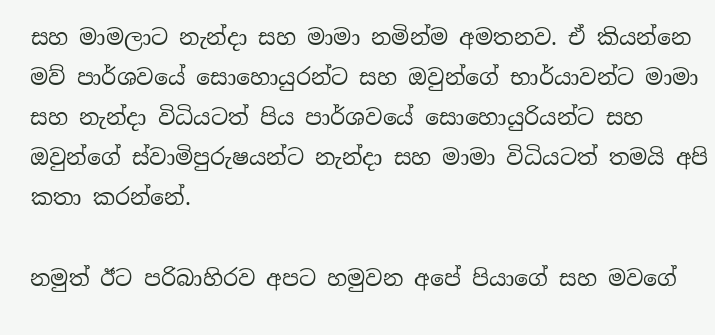සහ මාමලාට නැන්දා සහ මාමා නමින්ම අමතනව. ඒ කියන්නෙ මව් පාර්ශවයේ සොහොයුරන්ට සහ ඔවුන්ගේ භාර්යාවන්ට මාමා සහ නැන්දා ‍විධියටත් පිය පාර්ශවයේ සොහොයුරියන්ට සහ ඔවුන්ගේ ස්වාමිපුරුෂයන්ට නැන්දා සහ මාමා විධියටත් තමයි අපි කතා කරන්නේ.

නමුත් ඊට පරිබාහිරව අපට හමුවන අපේ පියාගේ සහ මවගේ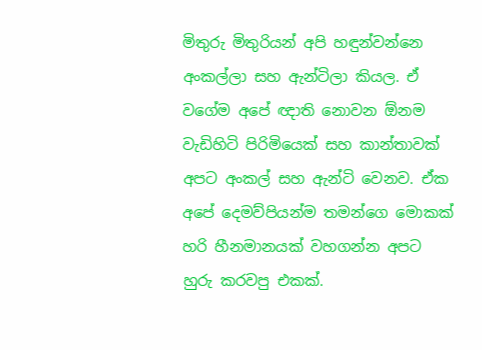මිතුරු මිතුරියන් අපි හඳුන්වන්නෙ අංකල්ලා සහ ඇන්ටිලා කියල. ඒ වගේම අපේ ඥාති නොවන ඕනම වැඩිහිටි පිරිමියෙක් සහ කාන්තාවක් අපට අංකල් සහ ඇන්ටි වෙනව. ඒක අපේ දෙමව්පියන්ම තමන්ගෙ මොකක් හරි හීනමානයක් වහගන්න අපට හුරු කරවපු එකක්.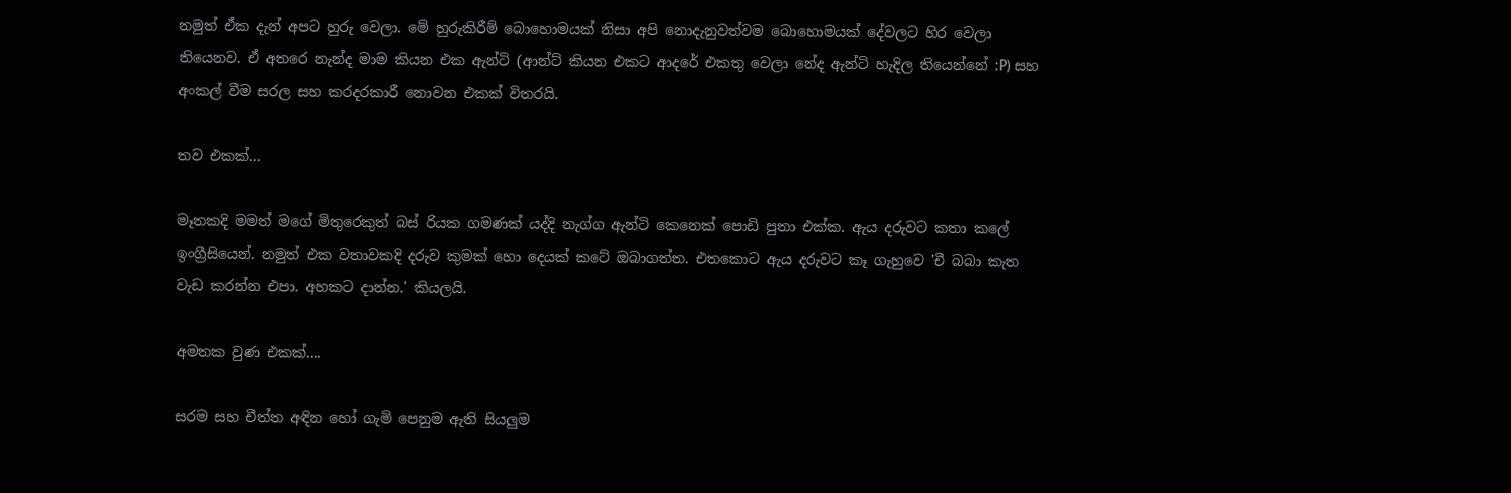නමුත් ඒක දැන් අපට හුරු වෙලා. මේ හුරුකිරීම් බොහොමයක් නිසා අපි නොදැනුවත්වම බොහොමයක් දේවලට හිර වෙලා තියෙනව. ඒ අතරෙ නැන්ද මාම කියන එක ඇන්ටි (ආන්ට් කියන එකට ආදරේ එකතු වෙලා නේද ඇන්ටි හැදිල තියෙන්නේ :P) සහ අංකල් වීම සරල සහ කරදරකාරී නොවන එකක් විතරයි.

තව එකක්...

මෑතකදි මමත් මගේ මිතුරෙකුත් බස් රියක ගමණක් යද්දි නැග්ග ඇන්ටි කෙනෙක් පොඩි පුතා එක්ක. ඇය දරුවට කතා කලේ ඉංග්‍රීසියෙන්. නමුත් එක වතාවකදි දරුව කුමක් හො දෙයක් කටේ ඔබාගත්ත. එතකොට ඇය දරුවට කෑ ගැහුවෙ 'චී බබා කැත වැඩ කරන්න එපා. අහකට දාන්න.' කියලයි.

අමතක වුණ එකක්....

සරම සහ චීත්ත අඳින හෝ ගැමි පෙනුම ඇති සියලුම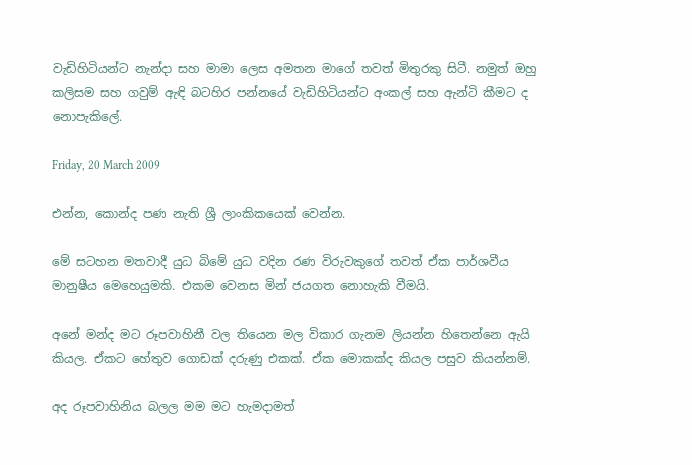වැඩිහිටියන්ට නැන්දා සහ මාමා ලෙස අමතන මාගේ තවත් මිතුරකු සිටී. නමුත් ඔහු කලිසම සහ ගවුම් ඇඳි බටහිර පන්නයේ වැඩිහිටියන්ට අංකල් සහ ඇන්ටි කීමට ද නොපැකිලේ.

Friday, 20 March 2009

එන්න, කොන්ද පණ නැති ශ්‍රී ලාංකිකයෙක් වෙන්න.

මේ සටහන මතවාදී යුධ බිමේ යුධ වදින රණ විරුවකු‍ගේ තවත් ඒක පාර්ශවීය මානුෂීය මෙහෙයුමකි. එකම වෙනස මින් ජයගත ‍නොහැකි වීමයි.

අනේ මන්ද මට රූපවාහිනී වල තියෙන මල විකාර ගැනම ලියන්න හිතෙන්නෙ ඇයි කියල. ඒකට හේතුව ගොඩක් දරුණු එකක්. ඒක මොකක්ද කියල පසුව කියන්නම්.

අද රූපවාහිනිය බලල මම මට හැමදාමත්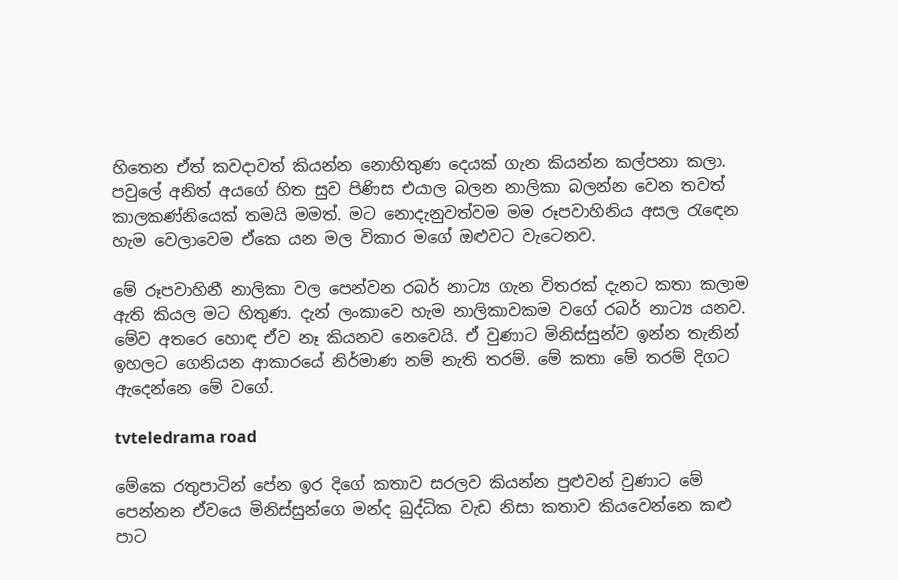හිතෙන ඒත් කවදාවත් කියන්න නොහිතුණ දෙයක් ගැන කියන්න කල්පනා කලා. පවුලේ අනිත් අයගේ හිත සුව පිණිස එයාල බලන නාලිකා බලන්න වෙන තවත් කාලකණ්නියෙක් තමයි මමත්. මට නොදැනුවත්වම මම රූපවාහිනිය අසල රැ‍ඳෙන හැම වෙලාවෙම ඒකෙ යන මල විකාර මගේ ඔළුවට වැටෙනව.

මේ රූපවාහිනී නාලිකා වල පෙන්වන රබර් නාට්‍ය ගැන විතරක් දැනට කතා කලාම ඇති කියල මට හිතුණ. දැන් ලංකාවෙ හැම නාලිකාවකම වගේ රබර් නාට්‍ය යනව. මේව අතරෙ හොඳ ඒව නෑ කියනව නෙවෙයි. ඒ වුණාට මිනිස්සුන්ව ඉන්න තැනින් ඉහලට ගෙනියන ආකාරයේ නිර්මාණ නම් නැති තරම්. මේ කතා මේ තරම් දිගට ඇදෙන්නෙ මේ වගේ.

tvteledrama road

මේකෙ රතුපාටින් පේන ඉර දිගේ කතාව සරලව කියන්න පුළුවන් වුණාට මේ පෙන්නන ඒවයෙ මිනිස්සුන්ගෙ මන්ද බුද්ධික වැඩ නිසා කතාව කියවෙන්නෙ කළු පාට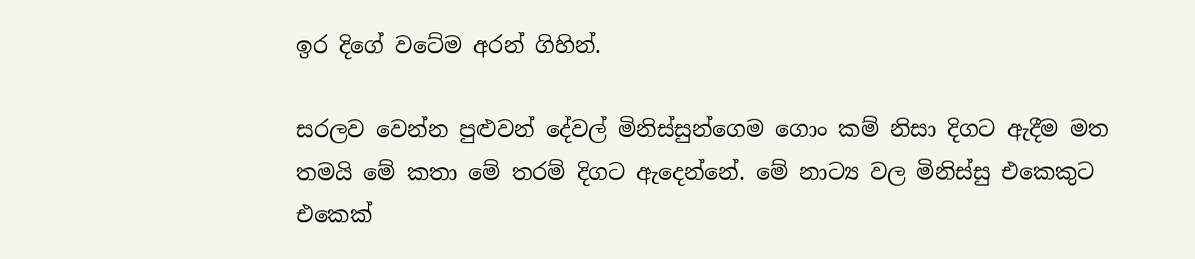ඉර දිගේ වටේම අරන් ගිහින්.

සරලව වෙන්න පුළුවන් දේවල් මිනිස්සුන්ගෙම ගොං කම් නිසා දිගට ඇදීම මත තමයි මේ කතා මේ තරම් දිගට ඇදෙන්නේ. මේ නාට්‍ය වල මිනිස්සු එකෙකුට එකෙක්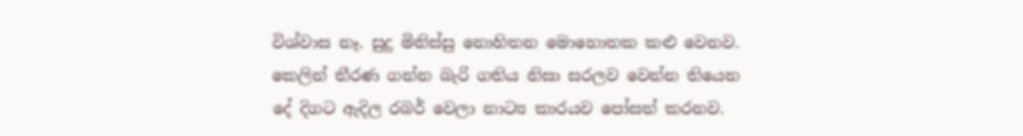විශ්වාස නෑ. සුදු මිනිස්සු නොහිතන මොහොතක කළු වෙනව. කෙලින් තීරණ ගන්න බැරි ගතිය නිසා සරලව වෙන්න තියෙන දේ දිගට ඇදිල රබර් වෙලා නාට්‍ය කාරයව පෝසත් කරනව.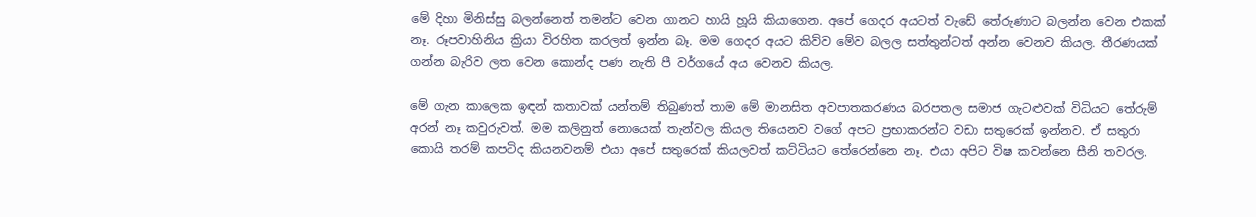මේ දිහා මිනිස්සු බලන්නෙත් තමන්ට වෙන ගානට හායි හූයි කියාගෙන. අපේ ගෙදර අයටත් වැඩේ තේරුණාට බලන්න වෙන එකක් නෑ. රූපවාහිනිය ක්‍රියා විරහිත කරලත් ඉන්න බෑ. මම ගෙදර අයට කිව්ව මේව බලල සත්තුන්ටත් අන්න වෙනව කියල. තීරණයක් ගන්න බැරිව ලත වෙන කොන්ද පණ නැති පී වර්ගයේ අය වෙනව කියල.

මේ ගැන කාලෙක ඉඳන් කතාවක් යන්තම් තිබුණත් තාම මේ මානසිත අවපාතකරණය බරපතල සමාජ ගැටළුවක් විධියට තේරුම් අරන් නෑ කවුරුවත්. මම කලිනුත් නොයෙක් තැන්වල කියල තියෙනව වගේ අපට ප්‍රභාකරන්ට වඩා සතුරෙක් ඉන්නව. ඒ සතුරා කොයි තරම් කපටිද කියනවනම් එයා අපේ සතුරෙක් කියලවත් කට්ටියට තේරෙන්නෙ නෑ. එයා අපිට විෂ කවන්නෙ සීනි තවරල.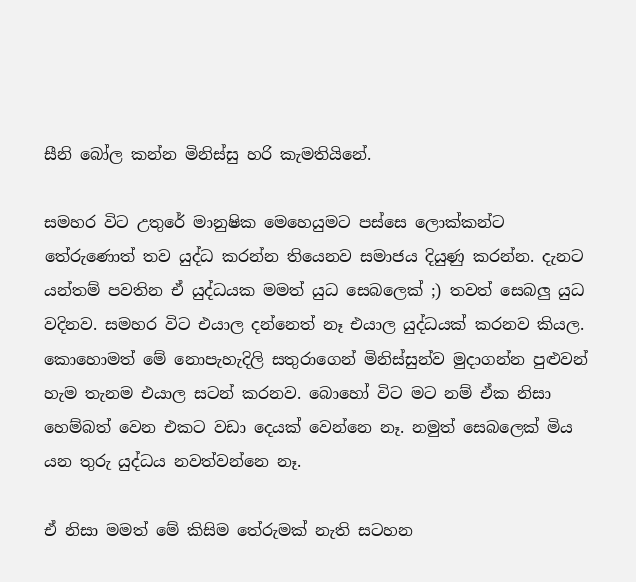සීනි බෝල කන්න මිනිස්සු හරි කැමතියිනේ.

සමහර විට උතුරේ මානුෂික මෙහෙයුමට පස්සෙ ලොක්කන්ට තේරුණොත් තව යුද්ධ කරන්න තියෙනව සමාජය දියුණු කරන්න. දැනට යන්තම් පවතින ඒ යුද්ධයක මමත් යුධ සෙබලෙක් ;) තවත් සෙබලු යුධ වදිනව. සමහර විට එයාල දන්නෙත් නෑ එයාල යුද්ධයක් කරනව කියල. කොහොමත් මේ ‍නොපැහැදිලි සතුරාගෙන් මිනිස්සුන්ව මුදාගන්න පුළුවන් හැම තැනම එයාල සටන් කරනව. බොහෝ විට මට නම් ඒක නිසා හෙම්බත් වෙන එකට වඩා දෙයක් වෙන්නෙ නෑ. නමුත් සෙබලෙක් මිය යන තුරු යුද්ධය නවත්වන්නෙ නෑ.

ඒ නිසා මමත් මේ කිසිම තේරුමක් නැති සටහන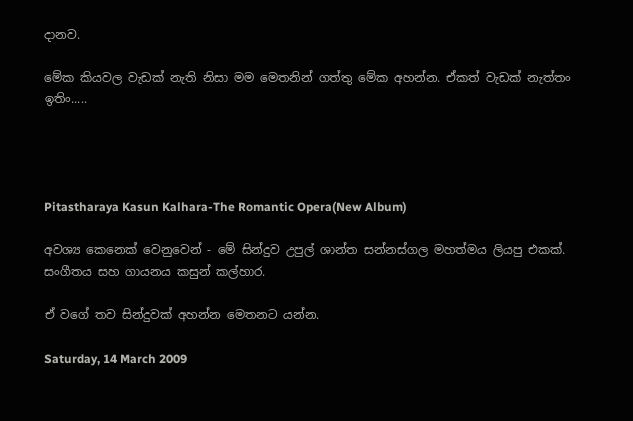දානව.

මේක කියවල වැඩක් නැති නිසා මම මෙතනින් ගත්තු මේක අහන්න. ඒකත් වැඩක් නැත්තං ඉතිං.....




Pitastharaya Kasun Kalhara-The Romantic Opera(New Album)

අවශ්‍ය කෙනෙක් වෙනුවෙන් - මේ සින්දුව උපුල් ශාන්ත සන්නස්ගල මහත්මය ලියපු එකක්. සංගීතය සහ ගායනය කසුන් කල්හාර.

ඒ වගේ තව සින්දුවක් අහන්න මෙතනට යන්න.

Saturday, 14 March 2009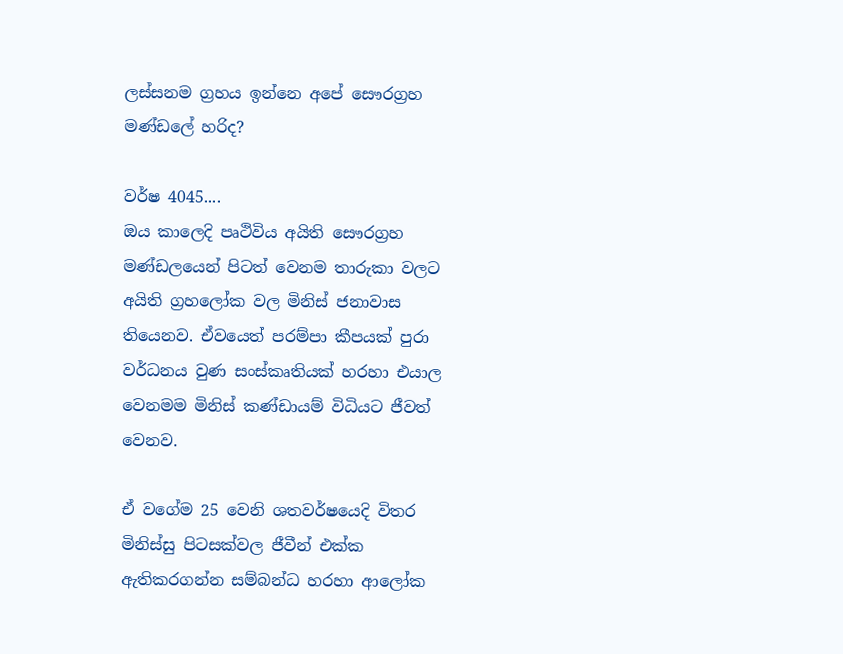ලස්සනම ග්‍රහය ඉන්නෙ අපේ සෞරග්‍රහ මණ්ඩලේ හරිද?

වර්ෂ 4045....
ඔය කාලෙදි පෘථිවිය අයිති සෞරග්‍රහ මණ්ඩලයෙන් පිටත් වෙනම තාරුකා වලට අයිති ග්‍රහලෝක වල මිනිස් ජනාවාස තියෙනව. ඒවයෙත් පරම්පා කීපයක් පුරා වර්ධනය වුණ සංස්කෘතියක් හරහා එයාල වෙනමම මිනිස් කණ්ඩායම් විධියට ජීවත් වෙනව.

ඒ වගේම 25 වෙනි ශතවර්ෂයෙදි විතර මිනිස්සු පිටසක්වල ජීවීන් එක්ක ඇතිකරගන්න සම්බන්ධ හරහා ආලෝක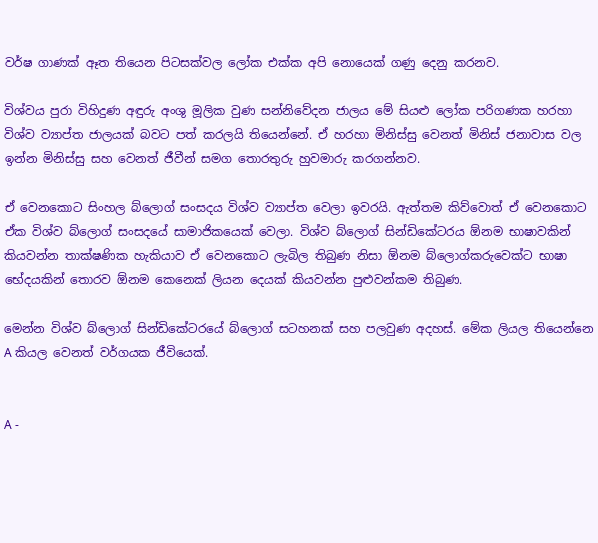වර්ෂ ගාණක් ඈත තියෙන පිටසක්වල ලෝක එක්ක අපි නොයෙක් ගණු දෙනු කරනව.

විශ්වය පුරා විහිදුණ අඳුරු අංශු මූලික වුණ සන්නිවේදන ජාලය මේ සියළු ලෝක පරිගණක හරහා විශ්ව ව්‍යාප්ත ජාලයක් බවට පත් කරලයි තියෙන්නේ. ඒ හරහා මිනිස්සු වෙනත් මිනිස් ජනාවාස වල ඉන්න මිනිස්සු සහ වෙනත් ජීවීන් සමග තොරතුරු හුවමාරු කරගන්නව.

ඒ වෙනකොට සිංහල බ්ලොග් සංසදය විශ්ව ව්‍යාප්ත වෙලා ඉවරයි. ඇත්තම කිව්වොත් ඒ වෙනකොට ඒක විශ්ව බ්ලොග් සංසදයේ සාමාජිකයෙක් වෙලා. විශ්ව බ්ලොග් සින්ඩිකේටරය ඕනම භාෂාවකින් කියවන්න තාක්ෂණික හැකියාව ඒ වෙනකොට ලැබිල තිබුණ නිසා ඕනම බ්ලොග්කරුවෙක්ට භාෂා භේදයකින් තොරව ඕනම කෙනෙක් ලියන දෙයක් කියවන්න පුළුවන්කම තිබුණ.

මෙන්න විශ්ව බ්ලොග් සින්ඩිකේටරයේ බ්ලොග් සටහනක් සහ පලවුණ අදහස්. මේක ලියල තියෙන්නෙ A කියල වෙනත් වර්ගයක ජීවියෙක්.


A -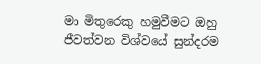මා මිතුරෙකු හමුවීමට ඔහු ජීවත්වන විශ්වයේ සුන්දරම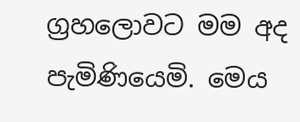ග්‍රහලොවට මම අද පැමිණියෙමි. මෙය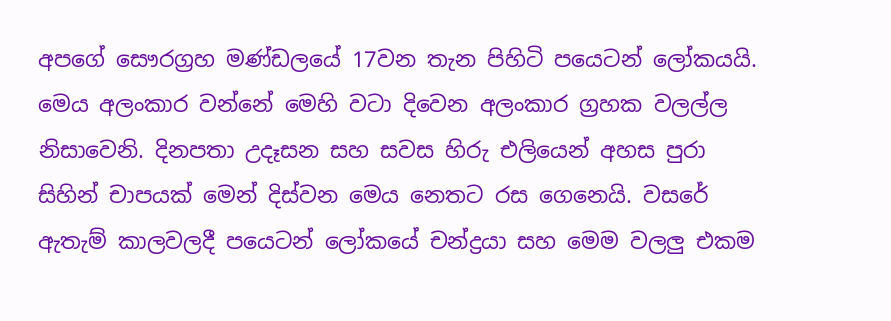අපගේ සෞරග්‍රහ මණ්ඩලයේ 17වන තැන පිහිටි පයෙටන් ‍ලෝකයයි. මෙය අලංකාර වන්නේ මෙහි වටා දිවෙන අලංකාර ග්‍රහක වලල්ල නිසාවෙනි. දිනපතා උදෑසන සහ සවස හිරු එලියෙන් අහස පුරා සිහින් චාපයක් මෙන් දිස්වන මෙය නෙතට රස ගෙනෙයි. වසරේ ඇතැම් කාලවලදී පයෙටන් ලෝකයේ චන්ද්‍රයා සහ මෙම වලලු එකම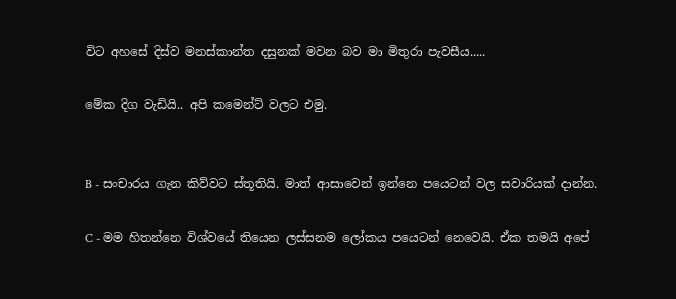විට අහසේ දිස්ව මනස්කාන්ත දසුනක් මවන බව මා මිතුරා පැවසීය.....

මේක දිග වැඩියි.. අපි කමෙන්ට් වලට එමු.


B - සංචාරය ගැන කිව්වට ස්තූතියි. මාත් ආසාවෙන් ඉන්නෙ පයෙටන් වල සවාරියක් දාන්න.

C - මම හිතන්නෙ විශ්වයේ තියෙන ලස්සනම ලෝකය පයෙටන් නෙවෙයි. ඒක තමයි අපේ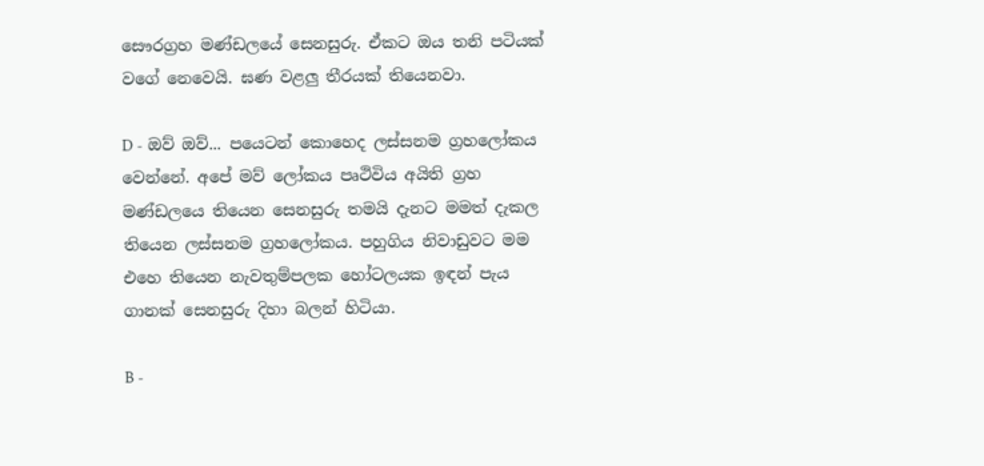සෞරග්‍රහ මණ්ඩලයේ සෙනසුරු. ඒකට ඔය තනි පටියක් වගේ නෙවෙයි. ඝණ වළලු තීරයක් තියෙනවා.

D - ඔව් ඔව්... පයෙටන් කොහෙද ලස්සනම ග්‍රහලෝකය වෙන්නේ. අපේ මව් ලෝකය පෘථිවිය අයිති ග්‍රහ මණ්ඩලයෙ තියෙන සෙනසුරු තමයි දැනට මමත් දැකල තියෙන ලස්සනම ග්‍රහලෝකය. පහුගිය නිවාඩුවට මම එහෙ තියෙන නැවතුම්පලක හෝටලයක ඉඳන් පැය ගානක් සෙනසුරු දිහා බලන් හිටියා.

B -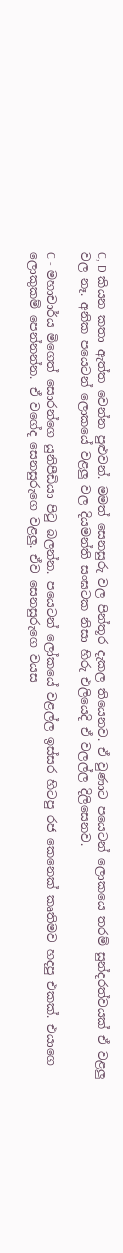C, D කියන කතා ඇත්ත වෙන්න පුළුවන්. මමත් සෙනසුරු වල පින්තූර දැකල තියෙනව. ඒ වුණාට පයෙටන් ලොකයෙ තරම් සුන්දරත්වයක් ඒ වළලු වල නෑ. අනික පයෙටන් ලොකයේ වළලු වල දියමන්ති සංඝටක නිසා හිරු එලියෙදි ඒ වලල්ල දිලිසෙනව.

C - මහාචාර්ය මිගෙත් සොරන්ගෙ යුනිපීඩියා පිටු බලන්න. පයෙටන් ලෝකයේ වළල්ල ඉස්සර හිටපු රජ කෙනෙක් කෘතිමව හදපු එකක්. එයාගෙ ලොකුකම් පෙන්නන්න. ඒ වගේද සෙනසුරුගෙ වළලු. ඒව සෙනසුරුගෙ වයස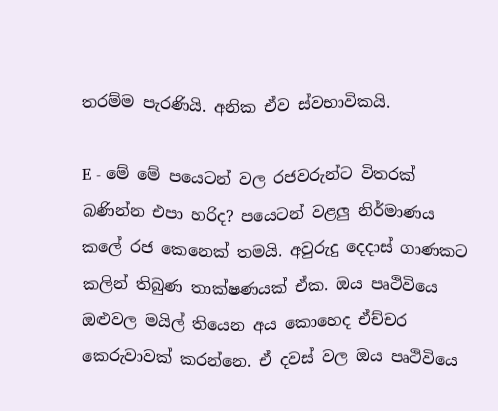තරම්ම පැරණියි. අනික ඒව ස්වභාවිකයි.

E - මේ මේ පයෙටන් වල රජවරුන්ට විතරක් බණින්න එපා හරිද? පයෙටන් වළලු නිර්මාණය කලේ රජ කෙනෙක් තමයි. අවුරුදු දෙදාස් ගාණකට කලින් තිබුණ තාක්ෂණයක් ඒක. ඔය පෘථිවියෙ ඔළුවල මයිල් තියෙන අය කොහෙද ඒච්චර කෙරුවාවක් කරන්නෙ. ඒ දවස් වල ඔය පෘථිවියෙ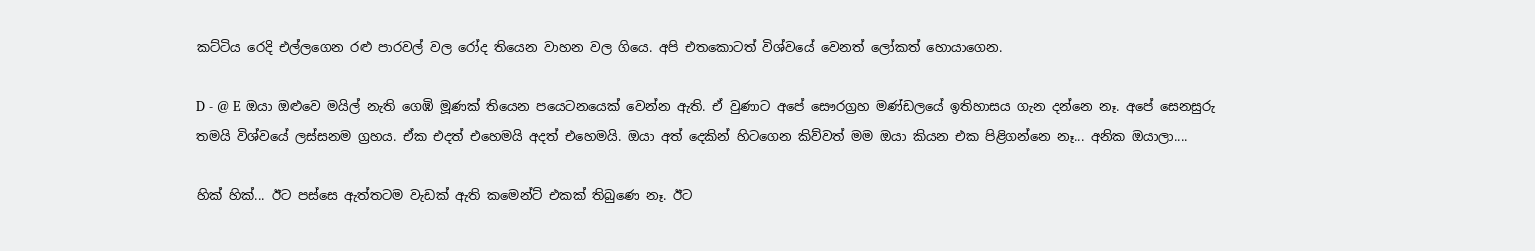කට්ටිය රෙදි එල්ලගෙන රළු පාරවල් වල රෝද තියෙන වාහන වල ගියෙ. අපි එතකොටත් විශ්වයේ වෙනත් ලෝකත් හොයාගෙන.

D - @ E ඔයා ඔළුවෙ මයිල් නැති ගෙඹි මූණක් තියෙන පයෙටනයෙක් වෙන්න ඇති. ඒ වුණාට අපේ සෞරග්‍රහ මණ්ඩලයේ ඉතිහාසය ගැන දන්නෙ නෑ. අපේ සෙනසුරු තමයි විශ්වයේ ලස්සනම ග්‍රහය. ඒක එදත් එහෙමයි අදත් එහෙමයි. ඔයා අත් දෙකින් හිටගෙන කිව්වත් මම ඔයා කියන එක පිළිගන්නෙ නෑ... අනික ඔයාලා....

හික් හික්... ඊට පස්සෙ ඇත්තටම වැඩක් ඇති කමෙන්ට් එකක් තිබුණෙ නෑ. ඊට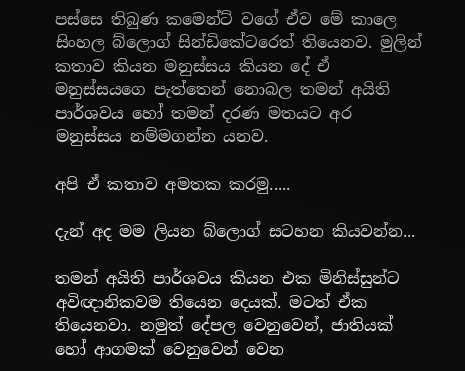පස්සෙ තිබුණ කමෙන්ට් වගේ ඒව මේ ‍කාලෙ සිංහල බ්ලොග් සින්ඩිකේටරෙත් තියෙනව. මුලින් කතාව කියන මනුස්සය කියන දේ ඒ මනුස්සයගෙ පැත්තෙන් නොබල තමන් අයිති පාර්ශවය හෝ තමන් දරණ මතයට අර මනුස්සය නම්මගන්න යනව.

අපි ඒ කතාව අමතක කරමු.....

දැන් අද මම ලියන බ්ලොග් සටහන කියවන්න...

තමන් අයිති පාර්ශවය කියන එක මිනිස්සුන්ට අවිඥානිකවම තියෙන දෙයක්. මටත් ඒක තියෙනවා. නමුත් දේපල වෙනුවෙන්, ජාතියක් හෝ ආගමක් වෙනුවෙන් වෙන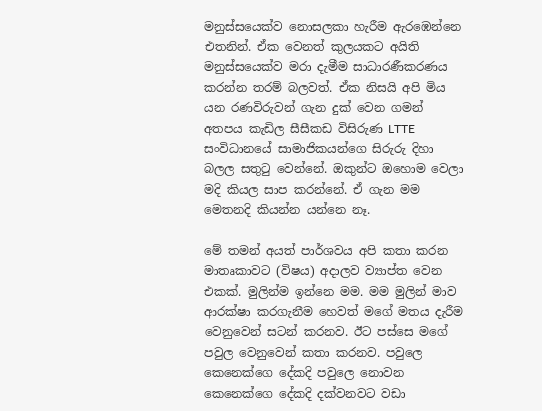මනුස්සයෙක්ව නොසලකා හැරීම ඇ‍‍ර‍ඹෙන්නෙ එතනින්. ඒක වෙනත් කුලයකට අයිති මනුස්සයෙක්ව මරා දැමීම සාධාරණීකරණය කරන්න තරම් බලවත්. ඒක නිසයි අපි මිය යන රණවිරුවන් ගැන දුක් වෙන ගමන් අතපය කැඩිල සීසීකඩ විසිරුණ LTTE සංවිධානයේ සාමාජිකයන්ගෙ සිරුරු දිහා බලල සතුටු වෙන්නේ. ඔකුන්ට ඔහොම වෙලා මදි කියල සාප කරන්නේ. ඒ ගැන මම මෙතනදි කියන්න යන්නෙ නෑ.

මේ තමන් අයත් පාර්ශවය අපි කතා කරන මාතෘකාවට (විෂය) අදාලව ව්‍යාප්ත වෙන එකක්. මුලින්ම ඉන්නෙ මම. මම මුලින් මාව ආරක්ෂා කරගැනීම හෙවත් මගේ මතය දැරීම වෙනුවෙන් සටන් කරනව. ඊට පස්සෙ මගේ පවුල වෙනුවෙන් කතා කරනව. පවුලෙ කෙනෙක්ගෙ දේකදි පවුලෙ නොවන කෙනෙක්ගෙ දේකදි දක්වනවට වඩා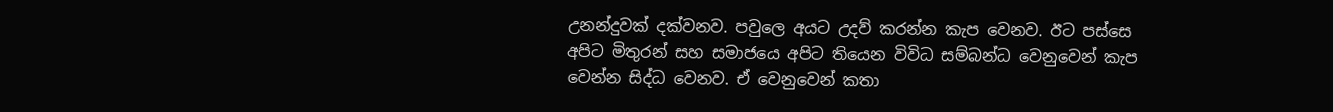උනන්දුවක් දක්වනව. පවුලෙ අයට උදව් කරන්න කැප වෙනව. ඊට පස්සෙ අපිට මිතුරන් සහ සමාජයෙ අපිට තියෙන විවිධ සම්බන්ධ වෙනුවෙන් කැප වෙන්න සිද්ධ වෙනව. ඒ වෙනුවෙන් කතා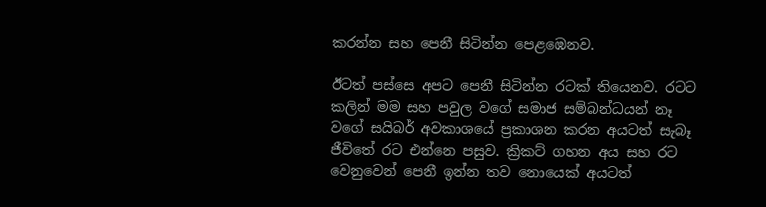කරන්න සහ පෙනී සිටින්න පෙළඹෙනව.

ඊටත් පස්සෙ අපට පෙනී සිටින්න රටක් තියෙනව. රටට කලින් මම සහ පවුල වගේ සමාජ සම්බන්ධයන් නෑ වගේ සයිබර් අවකාශයේ ප්‍රකාශන කරන අයටත් සැබෑ ජීවිතේ රට එන්නෙ පසුව. ක්‍රිකට් ගහන අය සහ රට වෙනුවෙන් පෙනී ඉන්න තව නොයෙක් අයටත්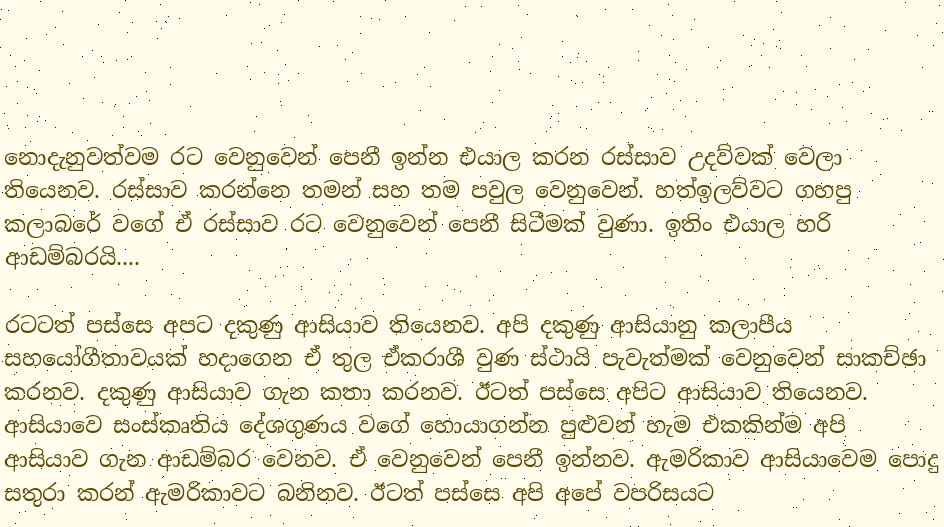නොදැනුවත්වම රට වෙනුවෙන් පෙනී ඉන්න එයාල කරන රස්සාව උදව්වක් වෙලා තියෙනව. රස්සාව කරන්නෙ තමන් සහ තම පවුල වෙනුවෙන්. හත්ඉලව්වට ගහපු කලාබරේ වගේ ඒ රස්සාව රට වෙනුවෙන් පෙනී සිටීමක් වුණා. ඉතිං එයාල හරි ආඩම්බරයි....

රටටත් පස්සෙ අපට දකුණු ආසියාව තියෙනව. අපි දකුණු ආසියානු කලාපීය සහයෝගීතාවයක් හදාගෙන ඒ තුල ඒකරාශී වුණ ස්ථායි පැවැත්මක් වෙනුවෙන් සාකච්ඡා කරනව. දකුණු ආසියාව ගැන කතා කරනව. ඊටත් පස්සෙ අපිට ආසියාව තියෙනව. ආසියාවෙ සංස්කෘතිය දේශගුණය වගේ හොයාගන්න පුළුවන් හැම එකකින්ම අපි ආසියාව ගැන ආඩම්බර වෙනව. ඒ වෙනුවෙන් පෙනී ඉන්නව. ඇමරිකාව ආසියාවෙම පොදු සතුරා කරන් ඇමරිකාවට බනිනව. ඊටත් පස්සෙ අපි අපේ වපරිසයට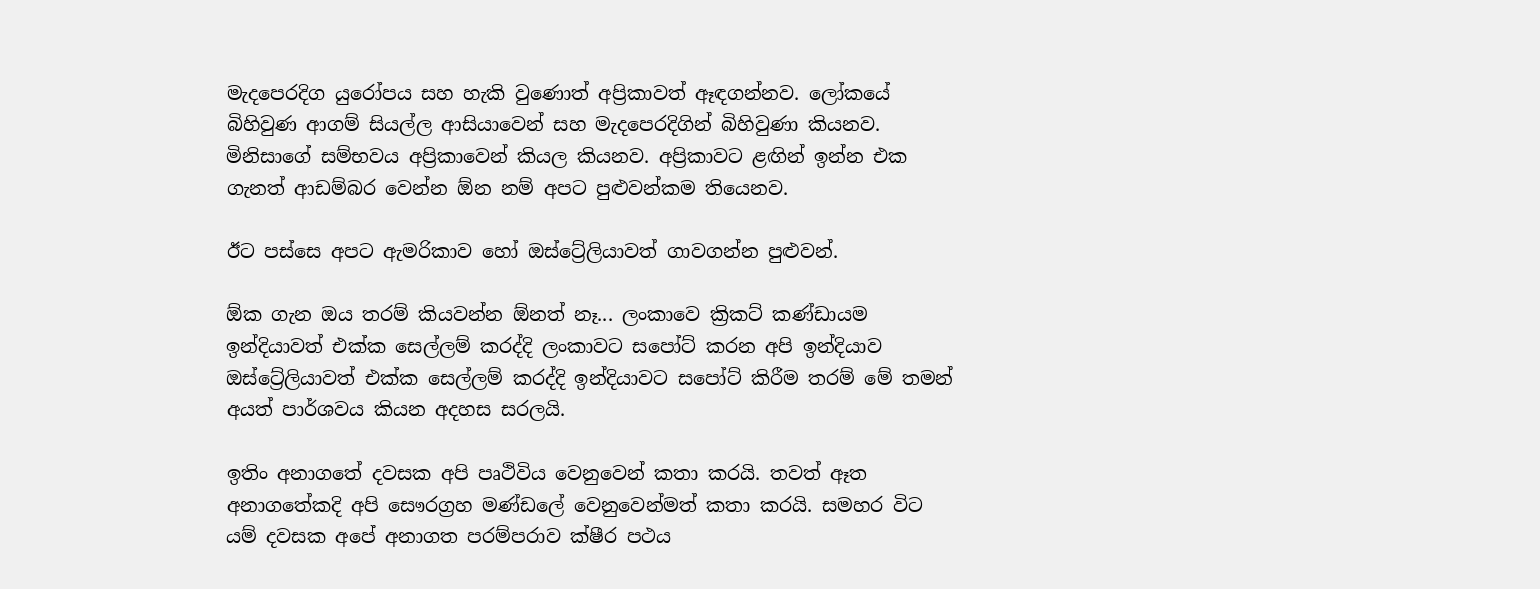මැදපෙරදිග යුරෝපය සහ හැකි වුණොත් අප්‍රිකාවත් ඈඳගන්නව. ලෝකයේ බිහිවුණ ආගම් සියල්ල ආසියාවෙන් සහ මැදපෙරදිගින් බිහිවුණා කියනව. මිනිසාගේ සම්භවය අප්‍රිකාවෙන් කියල කියනව. අප්‍රිකාවට ළඟින් ඉන්න එක ගැනත් ආඩම්බර වෙන්න ඕන නම් අපට පුළුවන්කම තියෙනව.

ඊට පස්සෙ අපට ඇමරිකාව හෝ ඔස්ට්‍රේලියාවත් ගාවගන්න පුළුවන්.

ඕක ගැන ඔය තරම් කියවන්න ඕනත් නෑ... ලංකාවෙ ක්‍රිකට් කණ්ඩායම ඉන්දියාවත් එක්ක සෙල්ලම් කරද්දි ලංකාවට සපෝට් කරන අපි ඉන්දියාව ඔස්ට්‍රේලියාවත් එක්ක සෙල්ලම් කරද්දි ඉන්දියාවට සපෝට් කිරීම තරම් මේ තමන් අයත් පාර්ශවය කියන අදහස සරලයි.

ඉතිං අනාගතේ දවසක අපි පෘථිවිය වෙනුවෙන් කතා කරයි. තවත් ඈත අනාගතේකදි අපි සෞරග්‍රහ මණ්ඩලේ වෙනුවෙන්මත් කතා කරයි. සමහර විට යම් දවසක අපේ අනාගත පරම්පරාව ක්ෂීර පථය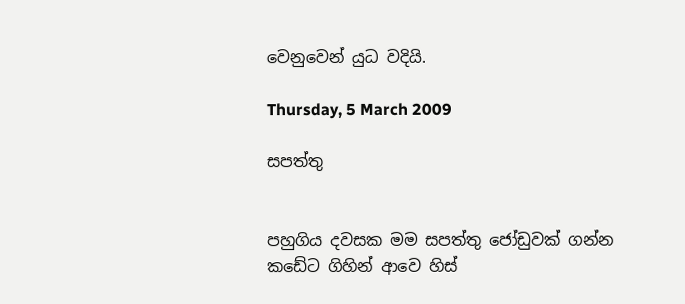වෙනුවෙන් යුධ වදියි.

Thursday, 5 March 2009

සපත්තු


පහුගිය දවසක මම සපත්තු ජෝඩුවක් ගන්න කඩේට ගිහින් ආවෙ හිස්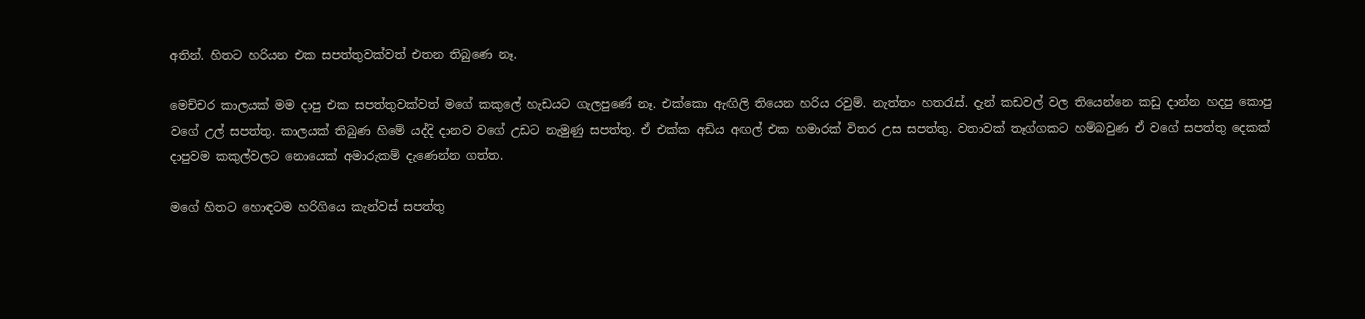අතින්. හිතට හරියන එක සපත්තුවක්වත් එතන තිබුණෙ නෑ.

මෙච්චර කාලයක් මම දාපු එක සපත්තුවක්වත් මගේ කකුලේ හැඩයට ගැලපුණේ නෑ. එක්කො ඇඟිලි තියෙන හරිය රවුම්. නැත්තං හතරැස්. දැන් කඩවල් වල තියෙන්නෙ කඩු දාන්න හදපු කොපු වගේ උල් සපත්තු. කාලයක් තිබුණ හිමේ යද්දි දානව වගේ උඩට නැමුණු සපත්තු. ඒ එක්ක අඩිය අඟල් එක හමාරක් විතර උස සපත්තු. වතාවක් තෑග්ගකට හම්බවුණ ඒ ‍වගේ සපත්තු දෙකක් දාපුවම කකුල්වලට නොයෙක් අමාරුකම් දැණෙන්න ගත්ත.

මගේ හිතට හොඳටම හරිගියෙ කැන්වස් සපත්තු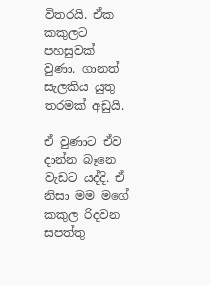විතරයි. ඒක කකුලට පහසුවක් වුණා. ගානත් සැලකිය යුතු තරමක් අඩුයි.

ඒ වුණාට ඒව දාන්න බෑනෙ වැඩට යද්දි. ඒ නිසා මම මගේ කකුල රිදවන සපත්තු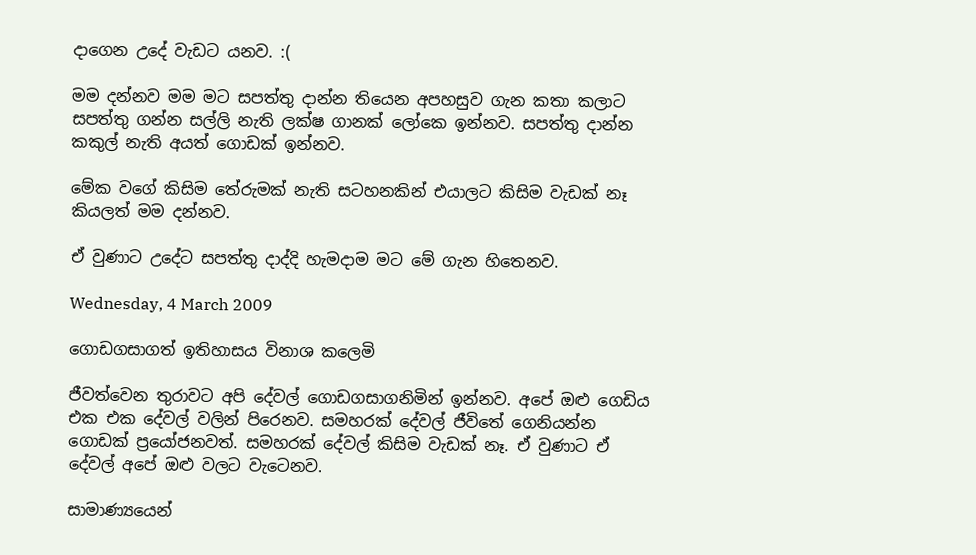දාගෙන උදේ වැඩට යනව. :(

මම දන්නව මම මට සපත්තු දාන්න තියෙන අපහසුව ගැන කතා කලාට සපත්තු ගන්න සල්ලි නැති ලක්ෂ ගානක් ලෝකෙ ඉන්නව. සපත්තු දාන්න කකුල් නැති අයත් ගොඩක් ඉන්නව.

මේක වගේ කිසිම තේරුමක් නැති සටහනකින් එයාලට කිසිම වැඩක් නෑ කියලත් මම දන්නව.

ඒ වුණාට උදේට සපත්තු දාද්දි හැමදාම මට මේ ගැන හිතෙනව.

Wednesday, 4 March 2009

ගොඩගසාගත් ඉතිහාසය විනාශ කලෙමි

ජීවත්වෙන තුරාවට අපි දේවල් ගොඩගසාගනිමින් ඉන්නව. අපේ ඔළු ගෙඩිය එක එක දේවල් වලින් පිරෙනව. සමහරක් දේවල් ජීවිතේ ගෙනියන්න ගොඩක් ප්‍රයෝජනවත්. සමහරක් දේවල් කිසිම වැඩක් නෑ. ඒ වුණාට ඒ දේවල් අපේ ඔළු වලට වැටෙනව.

සාමාණ්‍යයෙන්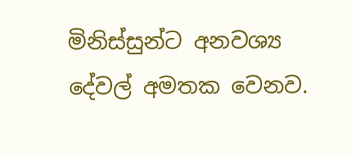මිනිස්සුන්ට අනවශ්‍ය දේවල් අමතක වෙනව.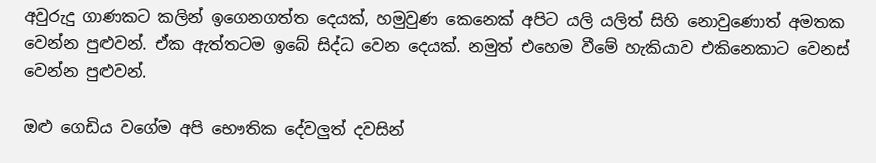අවුරුදු ගාණකට කලින් ඉගෙනගත්ත දෙයක්, හමුවුණ කෙනෙක් අපිට යලි යලිත් සිහි නොවුණොත් අමතක වෙන්න පුළුවන්. ඒක ඇත්තටම ඉබේ සිද්ධ වෙන දෙයක්. නමුත් එහෙම වීමේ හැකියාව එකිනෙකාට වෙනස් වෙන්න පුළුවන්.

ඔළු ගෙඩිය වගේම අපි භෞතික දේවලුත් දවසින්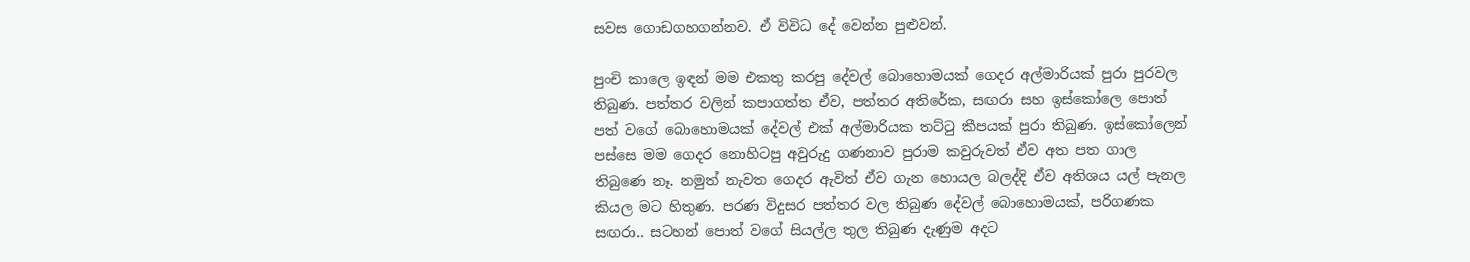සවස ගොඩගහගන්නව. ඒ විවිධ දේ වෙන්න පුළුවන්.

පුංචි කාලෙ ඉඳන් මම එකතු කරපු දේවල් බොහොමයක් ගෙදර අල්මාරියක් පුරා පුරවල තිබුණ. පත්තර වලින් කපාගත්ත ඒව, පත්තර අතිරේක, සඟරා සහ ඉස්කෝලෙ පොත් පත් වගේ බොහොමයක් දේවල් එක් අල්මාරියක තට්ටු කීපයක් පුරා තිබුණ. ඉස්කෝලෙන් පස්සෙ මම ගෙදර නොහිටපු අවුරුදු ගණනාව පුරාම කවුරුවත් ඒව අත පත ගාල තිබුණෙ නෑ. නමුත් නැවත ගෙදර ඇවිත් ඒව ගැන හොයල බලද්දි ඒව අතිශය යල් පැනල කියල මට හිතුණ. පරණ විදුසර පත්තර වල තිබුණ දේවල් බොහොමයක්, පරිගණක සඟරා.. සටහන් පොත් වගේ සියල්ල තුල තිබුණ දැණුම අදට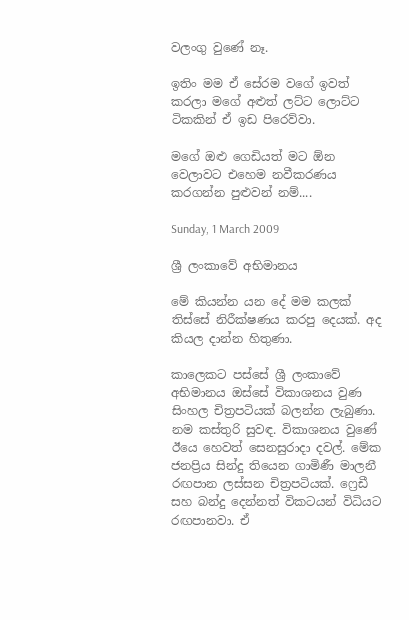වලංගු වුණේ නෑ.

ඉතිං මම ඒ සේරම වගේ ඉවත් කරලා මගේ අළුත් ලට්ට ලොට්ට ටිකකින් ඒ ඉඩ පිරෙව්වා.

මගේ ඔළු ගෙඩියත් මට ඕන වෙලාවට එහෙම නවීකරණය කරගන්න පුළුවන් නම්....

Sunday, 1 March 2009

ශ්‍රී ලංකාවේ අභිමානය

මේ කියන්න යන දේ මම කලක් තිස්සේ නිරීක්ෂණය කරපු දෙයක්. අද කියල දාන්න හිතුණා.

කාලෙකට පස්සේ ශ්‍රී ලංකාවේ අභිමානය ඔස්සේ විකාශනය වුණ සිංහල චිත්‍රපටියක් බලන්න ලැබුණා. නම කස්තුරි සුවඳ. විකාශනය වුණේ ඊයෙ හෙවත් සෙනසුරාදා දවල්. මේක ජනප්‍රිය සින්දු තියෙන ගාමිණී මාලනී රඟපාන ලස්සන චිත්‍රපටියක්. ෆ්‍රෙඩී සහ බන්දු දෙන්නත් විකටයන් විධියට රඟපානවා. ඒ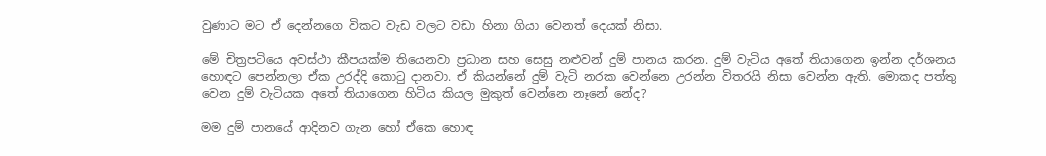වුණාට මට ඒ දෙන්නගෙ විකට වැඩ වලට වඩා හිනා ගියා වෙනත් දෙයක් නිසා.

මේ චිත්‍රපටියෙ අවස්ථා කීපයක්ම තියෙනවා ප්‍රධාන සහ සෙසු නළුවන් දුම් පානය කරන. දුම් වැටිය අතේ තියාගෙන ඉන්න දර්ශනය හොඳට පෙන්නලා ඒක උරද්දි කොටු දානවා. ඒ කියන්නේ දුම් වැටි නරක වෙන්නෙ උරන්න විතරයි නිසා වෙන්න ඇති. මොකද පත්තු වෙන දුම් වැටියක අතේ තියාගෙන හිටිය කියල මුකුත් වෙන්නෙ නෑනේ නේද?

මම දුම් පා‍නයේ ආදිනව ගැන හෝ ඒකෙ හොඳ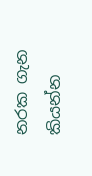නරක ගැන කියන්න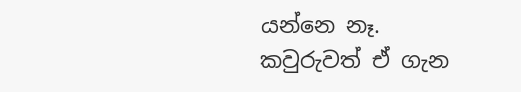යන්නෙ නෑ. කවුරුවත් ඒ ගැන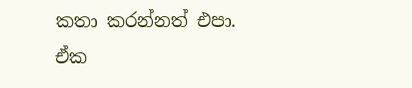කතා කරන්නත් එපා. ඒක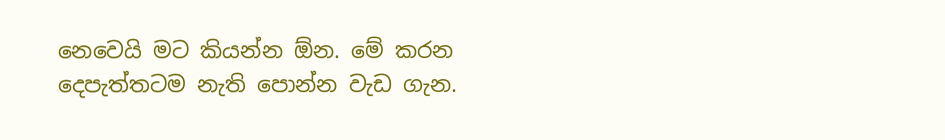නෙවෙයි මට කියන්න ඕන. මේ කරන දෙපැත්තටම නැති පොන්න වැඩ ගැන.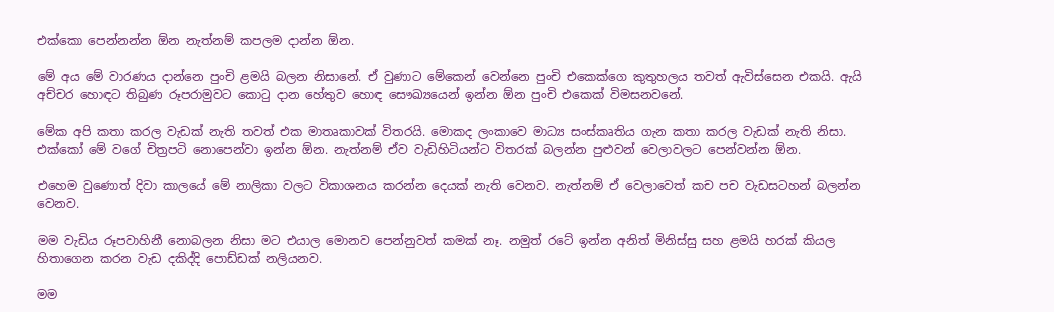එක්කො පෙන්නන්න ඕන නැත්නම් කපලම දාන්න ඕන.

මේ අය මේ වාරණය දාන්නෙ පුංචි ළමයි බලන නිසානේ. ඒ වුණාට මේකෙන් වෙන්නෙ පුංචි එකෙක්ගෙ කුතුහලය තවත් ඇවිස්සෙන එකයි. ඇයි අච්චර හොඳට තිබුණ රූපරාමුවට කොටු දාන හේතුව හොඳ සෞඛ්‍යයෙන් ඉන්න ඕන පුංචි එකෙක් විමසනවනේ.

මේක අපි කතා කරල වැඩක් නැති තවත් එක මාතෘකාවක් විතරයි. මොකද ලංකාවෙ මාධ්‍ය සංස්කෘතිය ගැන කතා කරල වැඩක් නැති නිසා. එක්කෝ මේ වගේ චිත්‍රපටි නොපෙන්වා ඉන්න ඕන. නැත්නම් ඒව වැඩිහිටියන්ට විතරක් බලන්න පුළුවන් වෙලාවලට පෙන්වන්න ඕන.

එහෙම වුණොත් දිවා කාලයේ මේ නාලිකා වලට විකාශනය කරන්න දෙයක් නැති වෙනව. නැත්නම් ඒ වෙලාවෙත් කච පච වැඩසටහන් බලන්න වෙනව.

මම වැඩිය රූපවාහිනී නොබලන නිසා මට එයාල මොනව පෙන්නුවත් කමක් නෑ. නමුත් රටේ ඉන්න අනිත් මිනිස්සු සහ ළමයි හරක් කියල හිතාගෙන කරන වැඩ දකිද්දි පොඩ්ඩක් නලියනව.

මම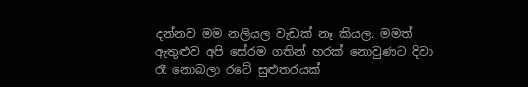දන්නව මම නලියල වැඩක් නෑ කියල. මමත් ඇතුළුව අපි සේරම ගතින් හරක් නොවුණට දිවා රෑ නොබලා රටේ සුළුතරයක්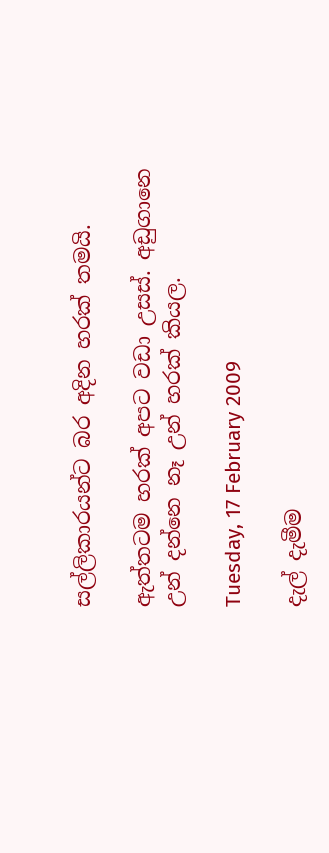සල්ලිකාරයන්ට බර අදින හරක් තමයි.

ඇත්තටම හරක් අපට වඩා උසස්. අඩුගානෙ උන් දන්නෙ නෑ උන් හරක් කියල.

Tuesday, 17 February 2009

දැල් දැමීම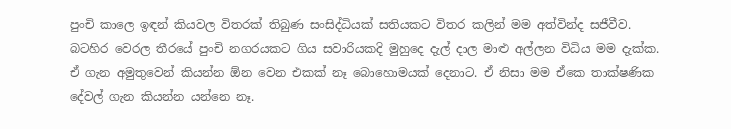පුංචි කාලෙ ඉඳන් කියවල විතරක් තිබුණ සංසිද්ධියක් සතියකට විතර කලින් මම අත්වින්ද සජීවීව. බටහිර වෙරල තීරයේ පුංචි නගරයකට ගිය සවාරියකදි මුහුදෙ දැල් දාල මාළු අල්ලන විධිය මම දැක්ක. ඒ ගැන අමුතුවෙන් කියන්න ඕන වෙන එකක් නෑ බොහොමයක් දෙනාට. ඒ නිසා මම ඒකෙ තාක්ෂණික දේවල් ගැන කියන්න යන්නෙ නෑ.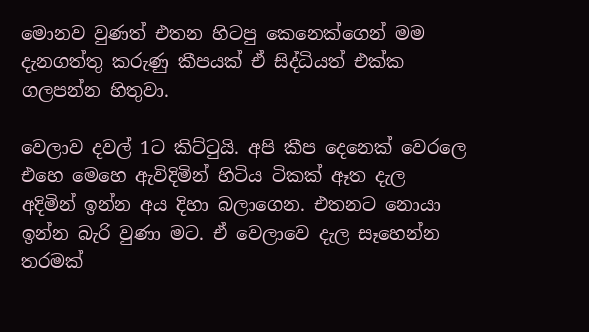මොනව වුණත් එතන හිටපු කෙනෙක්ගෙන් මම දැනගත්තු කරුණු කීපයක් ඒ සිද්ධියත් එක්ක ගලපන්න හිතුවා.

වෙලාව දවල් 1ට කිට්ටුයි. අපි කීප දෙනෙක් වෙරලෙ එහෙ මෙහෙ ඇවිදිමින් හිටිය ටිකක් ඈත දැල අදිමින් ඉන්න අය දිහා බලාගෙන. එතනට නොයා ඉන්න බැරි වුණා මට. ඒ වෙලාවෙ දැල සෑහෙන්න තරමක්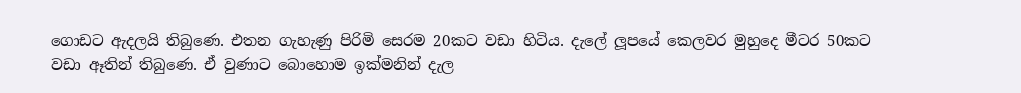ගොඩට ඇදලයි තිබුණෙ. එතන ගැහැණු පිරිමි සෙරම 20කට වඩා හිටිය. දැලේ ලූපයේ කෙලවර මුහුදෙ මීටර 50කට වඩා ඈතින් තිබුණෙ. ඒ වුණාට බොහොම ඉක්මනින් දැල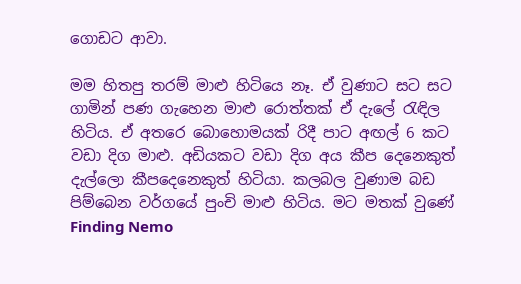ගොඩට ආවා.

මම හිතපු තරම් මාළු හිටියෙ නෑ. ඒ වුණාට සට සට ගාමින් පණ ගැහෙන මාළු රොත්තක් ඒ දැලේ රැඳිල හිටිය. ඒ අතරෙ බොහොමයක් රිදී පාට අඟල් 6 කට වඩා දිග මාළු. අඩියකට වඩා දිග අය කීප දෙනෙකුත් දැල්ලො කීපදෙනෙකුත් හිටියා. කලබල වුණාම බඩ පිම්බෙන වර්ගයේ පුංචි මාළු හිටිය. මට මතක් වුණේ
Finding Nemo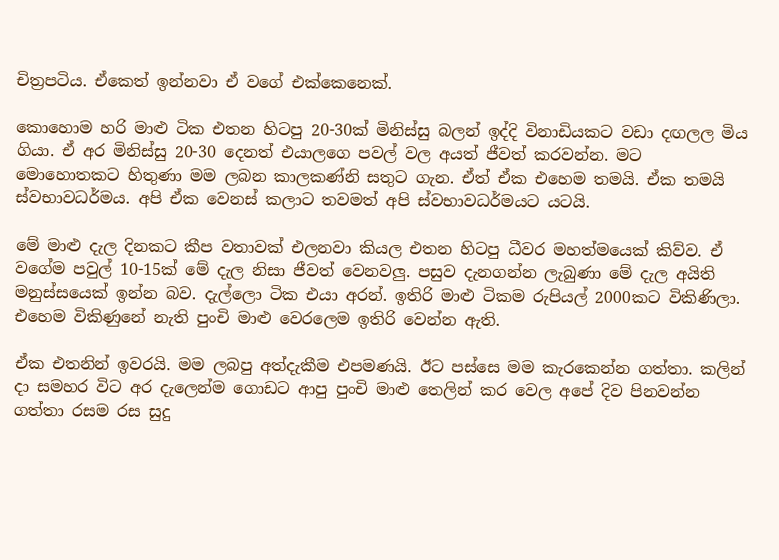චිත්‍රපටිය. ඒකෙත් ඉන්නවා ඒ වගේ එක්කෙනෙක්.

කොහොම හරි මාළු ටික එතන හිටපු 20-30ක් මිනිස්සු බලන් ඉද්දි විනාඩියකට වඩා දඟලල මිය ගියා. ඒ අර මිනිස්සු 20-30 දෙනත් එයාලගෙ පවල් වල අයත් ජීවත් කරවන්න. මට මොහොතකට හිතුණා මම ලබන කාලකණ්නි සතුට ගැන. ඒත් ඒක එහෙම තමයි. ඒක තමයි ස්වභාවධර්මය. අපි ඒක වෙනස් කලාට තවමත් අපි ස්වභාවධර්මයට යටයි.

මේ මාළු දැල දිනකට කීප වතාවක් එලනවා කියල එතන හිටපු ධීවර මහත්මයෙක් කිව්ව. ඒ වගේම පවුල් 10-15ක් මේ දැල නිසා ජීවත් වෙනවලු. පසුව දැනගන්න ලැබුණා මේ දැල අයිති මනුස්සයෙක් ඉන්න බව. දැල්ලො ටික එයා අරන්. ඉතිරි මාළු ටිකම රුපියල් 2000කට විකිණිලා. එහෙම විකිණුනේ නැති පුංචි මාළු වෙරලෙම ඉතිරි වෙන්න ඇති.

ඒක එතනින් ඉවරයි. මම ලබපු අත්දැකීම එපමණයි. ඊට පස්සෙ මම කැරකෙන්න ගත්තා. කලින් දා සමහර විට අර දැලෙන්ම ගොඩට ආපු පුංචි මාළු තෙලින් කර වෙල අපේ දිව පිනවන්න ගත්තා රසම රස සුදු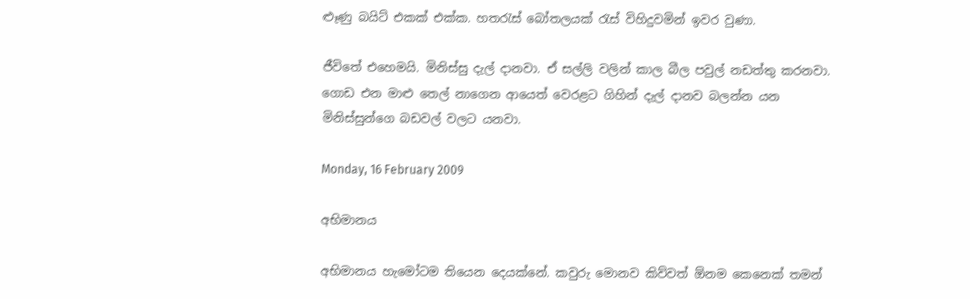ළූණු බයිට් එකක් එක්ක. හතරැස් බෝතලයක් රැස් විහිදුවමින් ඉවර වුණා.

ජීවිතේ එහෙමයි. මිනිස්සු දැල් දානවා. ඒ සල්ලි වලින් කාල බීල පවුල් නඩත්තු කරනවා. ගොඩ එන මාළු තෙල් නාගෙන ආයෙත් වෙරළට ගිහින් දැල් දානව බලන්න යන මිනිස්සුන්ගෙ බඩවල් වලට යනවා.

Monday, 16 February 2009

අභිමානය

අභිමානය හැමෝටම තියෙන දෙයක්නේ. කවුරු මොනව කිව්වත් ඕනම කෙනෙක් තමන්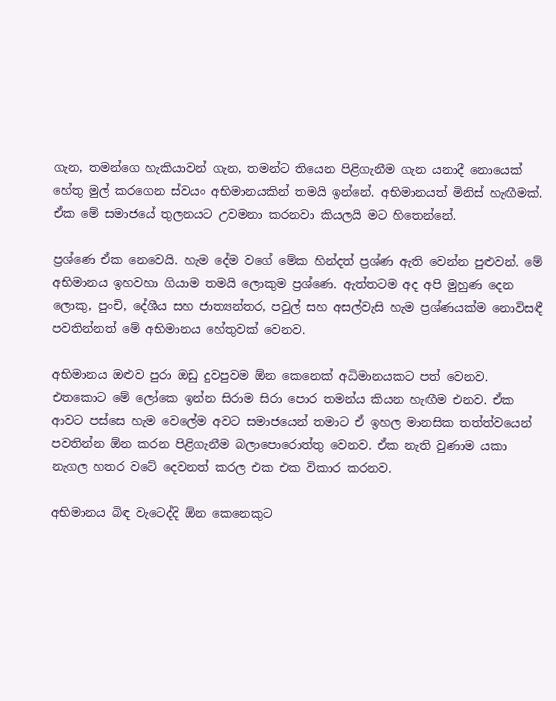ගැන, තමන්ගෙ හැකියාවන් ගැන, තමන්ට තියෙන පිළිගැනීම ගැන යනාදී නොයෙක් හේතු මුල් කරගෙන ස්වයං අභිමානයකින් තමයි ඉන්නේ. අභිමානයත් මිනිස් හැඟීමක්. ඒක මේ සමාජයේ තුලනයට උවමනා කරනවා කියලයි මට හිතෙන්නේ.

ප්‍රශ්ණෙ ඒක නෙවෙයි. හැම දේම වගේ මේක හින්දත් ප්‍රශ්ණ ඇති වෙන්න පුළුවන්. මේ අභිමානය ඉහවහා ගියාම තමයි ලොකුම ප්‍රශ්ණෙ. ඇත්තටම අද අපි මුහුණ දෙන ලොකු, පුංචි, දේශීය සහ ජාත්‍යන්තර, පවුල් සහ අසල්වැසි හැම ප්‍රශ්ණයක්ම නොවිසඳී පවතින්නත් මේ අභිමානය හේතුවක් වෙනව.

අභිමානය ඔළුව පුරා ඔඩු දුවපුවම ඕන කෙනෙක් අධිමානයකට පත් වෙනව. එතකොට මේ ලෝකෙ ඉන්න සිරාම සිරා පොර තමන්ය කියන හැඟීම එනව. ඒක ආවට පස්සෙ හැම වෙලේම අවට සමාජයෙන් තමාට ඒ ඉහල මානසික තත්ත්වයෙන් පවතින්න ඕන කරන පිළිගැනීම බලාපොරොත්තු වෙනව. ඒක නැති වුණාම යකා නැගල හතර වටේ දෙවනත් කරල එක එක විකාර කරනව.

අභිමානය බිඳ වැටෙද්දි ඕන කෙනෙකුට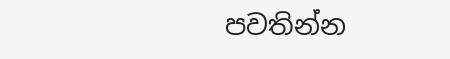පවතින්න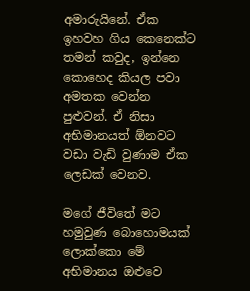අමාරුයිනේ. ඒක ඉහවහ ගිය කෙනෙක්ට තමන් කවුද, ඉන්නෙ කොහෙද කියල පවා අමතක වෙන්න පුළුවන්. ඒ නිසා අභිමානයත් ඕනවට වඩා වැඩි වුණාම ඒක ලෙඩක් වෙනව.

මගේ ජීවිතේ මට හමුවුණ බොහොමයක් ලොක්කො මේ අභිමානය ඔළුවෙ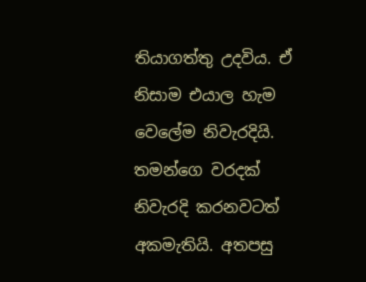තියාගත්තු උදවිය. ඒ නිසාම එයාල හැම වෙලේම නිවැරදියි. තමන්ගෙ වරදක් නිවැරදි කරනවටත් අකමැතියි. අතපසු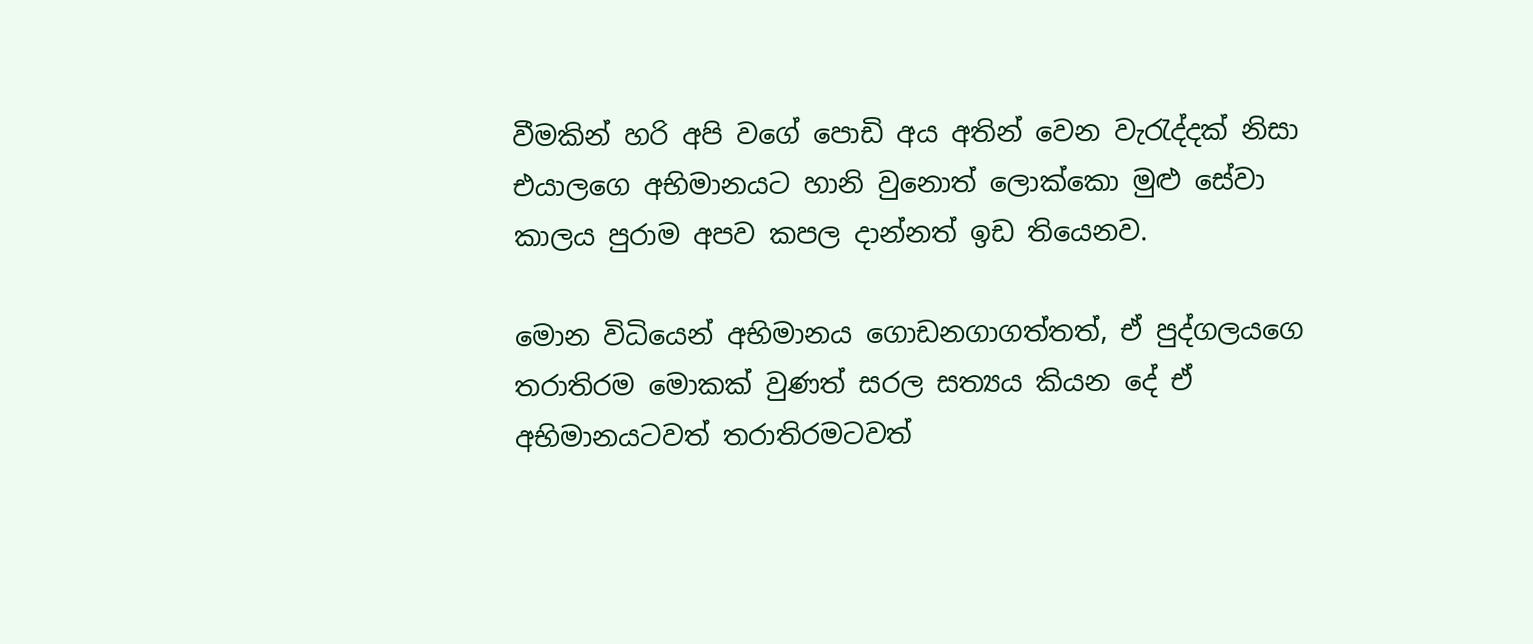වීමකින් හරි අපි වගේ පොඩි අය අතින් වෙන වැරැද්දක් නිසා එයාලගෙ අභිමානයට හානි වුනොත් ලොක්කො මුළු සේවා කාලය පුරාම අපව කපල දාන්නත් ඉඩ තියෙනව.

මොන විධියෙන් අභිමානය ගොඩනගාගත්තත්, ඒ පුද්ගලයගෙ තරාතිරම මොකක් වුණත් සරල සත්‍යය කියන දේ ඒ අභිමානයටවත් තරාතිරමටවත්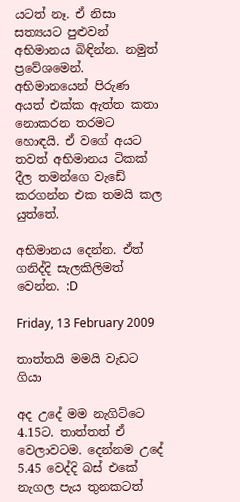යටත් නෑ. ඒ නිසා සත්‍යයට පුළුවන් අභිමානය බිඳින්න. නමුත් ප්‍රවේශමෙන්. අභිමානයෙන් පිරුණ අයත් එක්ක ඇත්ත කතා නොකරන තරමට හොඳයි. ඒ වගේ අයට තවත් අභිමානය ටිකක් දීල තමන්ගෙ වැඩේ කරගන්න එක තමයි කල යුත්තේ.

අභිමානය දෙන්න. ඒත් ගනිද්දි සැලකිලිමත් වෙන්න. :D

Friday, 13 February 2009

තාත්තයි මමයි වැඩට ගියා

අද උදේ මම නැගිට්ටෙ 4.15ට. තාත්තත් ඒ වෙලාවටම. දෙන්නම උදේ 5.45 වෙද්දි බස් එකේ නැගල පැය තුනකටත්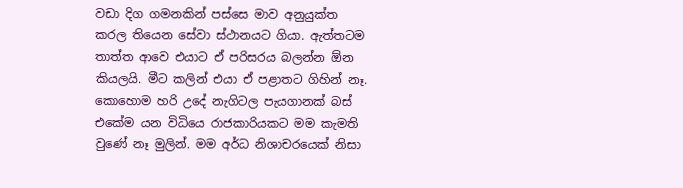වඩා දිග ගමනකින් පස්සෙ මාව අනුයුක්ත කරල තියෙන සේවා ස්ථානයට ගියා. ඇත්තටම තාත්ත ආවෙ එයාට ඒ පරිසරය බලන්න ඕන කියලයි. මීට කලින් එයා ඒ පළාතට ගිහින් නෑ. කොහොම හරි උදේ නැගිටල පැයගානක් බස් එකේම යන විධියෙ රාජකාරියකට මම කැමති වුණේ නෑ මුලින්. මම අර්ධ නිශාචරයෙක් නිසා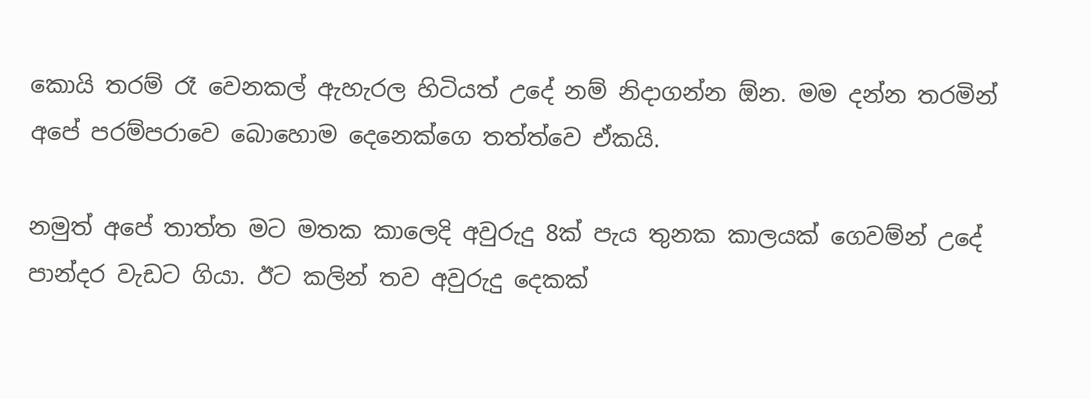කොයි තරම් රෑ වෙනකල් ඇහැරල හිටියත් උදේ නම් නිදාගන්න ඕන. මම දන්න තරමින් අපේ පරම්පරාවෙ බොහොම දෙනෙක්ගෙ තත්ත්වෙ ඒකයි.

නමුත් අපේ තාත්ත මට මතක කාලෙදි අවුරුදු 8ක් පැය තුනක කාලයක් ගෙවම්න් උදේ පාන්දර වැඩට ගියා. ඊට කලින් තව අවුරුදු දෙකක්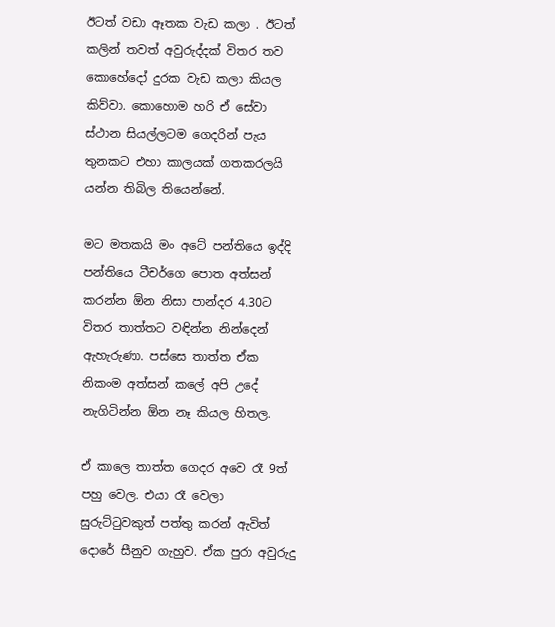ඊටත් වඩා ඈතක වැඩ කලා . ඊටත් කලින් තවත් අවුරුද්දක් විතර තව කොහේදෝ දුරක වැඩ කලා කියල කිව්වා. කොහොම හරි ඒ සේවා ස්ථාන සියල්ලටම ගෙදරින් පැය තුනකට එහා කාලයක් ගතකරලයි යන්න තිබිල තියෙන්නේ.

මට මතකයි මං අටේ පන්තියෙ ඉද්දි පන්තියෙ ටීචර්ගෙ පොත අත්සන් කරන්න ඕන නිසා පාන්දර 4.30ට විතර තාත්තට වඳින්න නින්දෙන් ඇහැරුණා. පස්සෙ තාත්ත ඒක නිකංම අත්සන් කලේ අපි උදේ නැගිටින්න ඕන නෑ කියල හිතල.

ඒ කාලෙ තාත්ත ගෙදර අවෙ රෑ 9ත් පහු වෙල. එයා රෑ වෙලා සුරුට්ටුවකුත් පත්තු කරන් ඇවිත් දොරේ සීනුව ගැහුව. ඒක පුරා අවුරුදු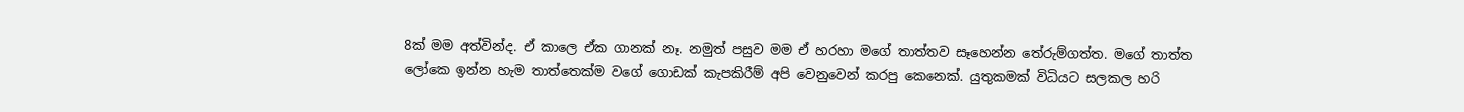8ක් මම අත්වින්ද. ඒ කාලෙ ඒක ගානක් නෑ. නමුත් පසුව මම ඒ හරහා මගේ තාත්තව සෑහෙන්න තේරුම්ගත්ත. මගේ තාත්ත ලෝකෙ ඉන්න හැම තාත්තෙක්ම වගේ ගොඩක් කැපකිරීම් අපි වෙනුවෙන් කරපු කෙනෙක්. යුතුකමක් විධියට සලකල හරි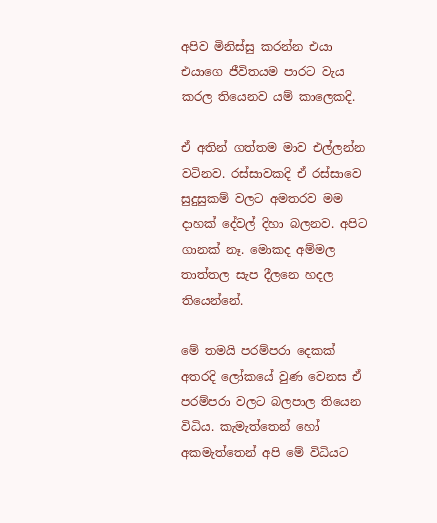අපිව මිනිස්සු කරන්න එයා එයාගෙ ජීවිතයම පාරට වැය කරල තියෙනව යම් කාලෙකදි.

ඒ අතින් ගත්තම මාව එල්ලන්න වටිනව. රස්සාවකදි ඒ රස්සාවෙ සුදුසුකම් වලට අමතරව මම දාහක් දේවල් දිහා බලනව. අපිට ගානක් නෑ. මොකද අම්මල තාත්තල සැප දීලනෙ හදල තියෙන්නේ.

මේ තමයි පරම්පරා දෙකක් අතරදි ලෝකයේ වුණ වෙනස ඒ පරම්පරා වලට බලපාල තියෙන විධිය. කැමැත්තෙන් හෝ අකමැත්තෙන් අපි මේ විධියට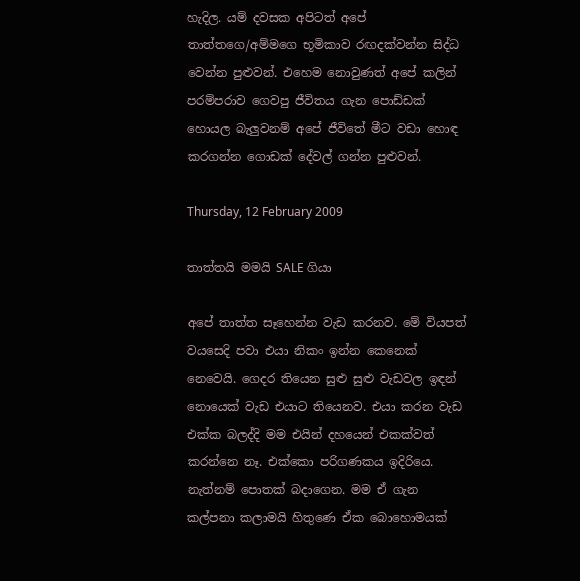හැදිල. යම් දවසක අපිටත් අපේ තාත්තගෙ/අම්මගෙ භූමිකාව රඟදක්වන්න සිද්ධ වෙන්න පුළුවන්. එහෙම නොවුණත් අපේ කලින් පරම්පරාව ගෙවපු ජීවිතය ගැන පොඩ්ඩක් හොයල බැලුවනම් අපේ ජීවිතේ මීට වඩා හොඳ කරගන්න ගොඩක් දේවල් ගන්න පුළුවන්.

Thursday, 12 February 2009

තාත්තයි මමයි SALE ගියා

අපේ තාත්ත සෑහෙන්න වැඩ කරනව. මේ වියපත් වයසෙදි පවා එයා නිකං ඉන්න කෙනෙක් නෙවෙයි. ගෙදර තියෙන සුළු සුළු වැඩවල ඉඳන් නොයෙක් වැඩ එයාට තියෙනව. එයා කරන වැඩ එක්ක බලද්දි මම එයින් දහයෙන් එකක්වත් කරන්නෙ නෑ. එක්කො පරිගණකය ඉදිරියෙ. නැත්නම් පොතක් බදාගෙන. මම ඒ ගැන කල්පනා කලාමයි හිතුණෙ ඒක බොහොමයක්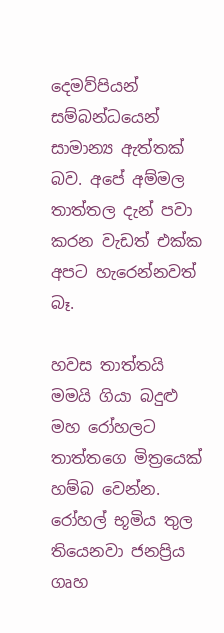දෙමව්පියන් සම්බන්ධයෙන් සාමාන්‍ය ඇත්තක් බව. අපේ අම්මල තාත්තල දැන් පවා කරන වැඩත් එක්ක අපට හැරෙන්නවත් බෑ.

හවස තාත්තයි මමයි ගියා බදුළු මහ රෝහලට තාත්තගෙ මිත්‍රයෙක් හම්බ වෙන්න. රෝහල් භූමිය තුල තියෙනවා ජනප්‍රිය ගෘහ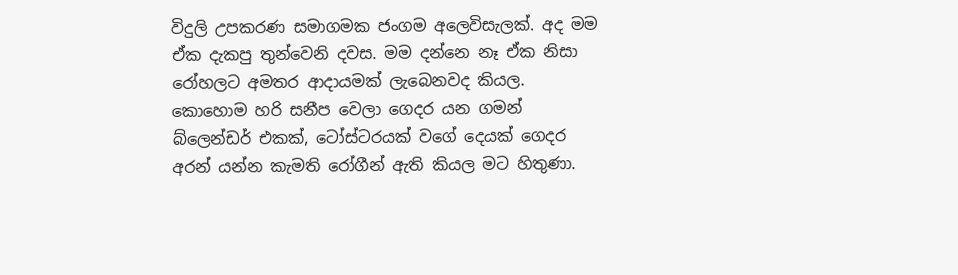විදුලි උපකරණ සමාගමක ජංගම අලෙවිසැලක්. අද මම ඒක දැකපු තුන්වෙනි දවස. මම දන්නෙ නෑ ඒක නිසා රෝහලට අමතර ආදායමක් ලැබෙනවද කියල. කොහොම හරි සනීප වෙලා ගෙදර යන ගමන් බ්ලෙන්ඩර් එකක්, ටෝස්ටරයක් වගේ දෙයක් ගෙදර අරන් යන්න කැමති රෝගීන් ඇති කියල මට හිතුණා.